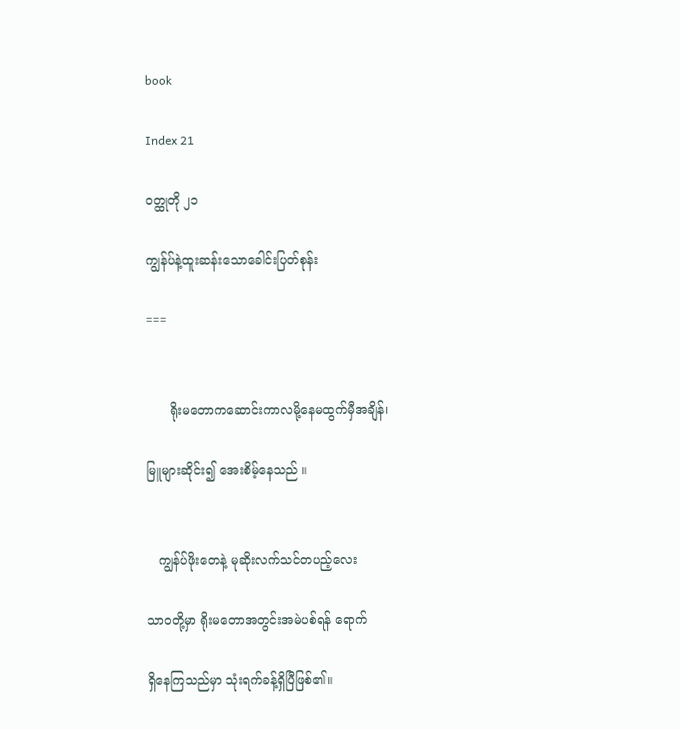book

Index 21

ဝတ္ထုတို ၂၁

ကျွန်ပ်နဲ့ထူးဆန်းသောခေါင်းပြတ်စုန်း

===


      ရိုးမတောကဆောင်းကာလမို့နေမထွက်မှီအချိန်၊

မြူများဆိုင်း၍ အေးစိမ့်နေသည် ။


   ကျွန်ပ်ဖိုးတေနဲ့ မုဆိုးလက်သင်တပည့်လေး

သာဝတို့မှာ ရိုးမတောအတွင်းအမဲပစ်ရန် ရောက်

ရှိနေကြသည်မှာ သုံးရက်ခန့်ရှိပြီဖြစ်၏။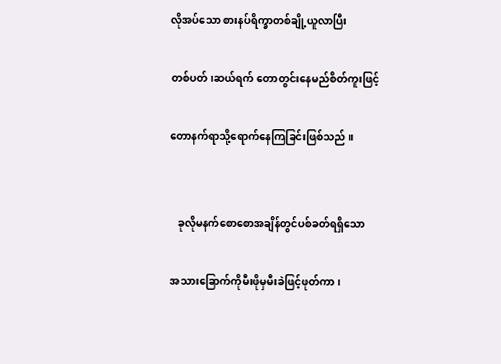လိုအပ်သော စားနပ်ရိက္ခာတစ်ချို့ယူလာပြီး

တစ်ပတ်၊ဆယ်ရက် တောတွင်းနေမည်စိတ်ကူးဖြင့်

တောနက်ရာသို့ရောက်နေကြခြင်းဖြစ်သည် ။


   ခုလိုမနက်စောစောအချိန်တွင်ပစ်ခတ်ရရှိသော

အသားခြောက်ကိုမီးဖိုမှမီးခဲဖြင့်ဖုတ်ကာ၊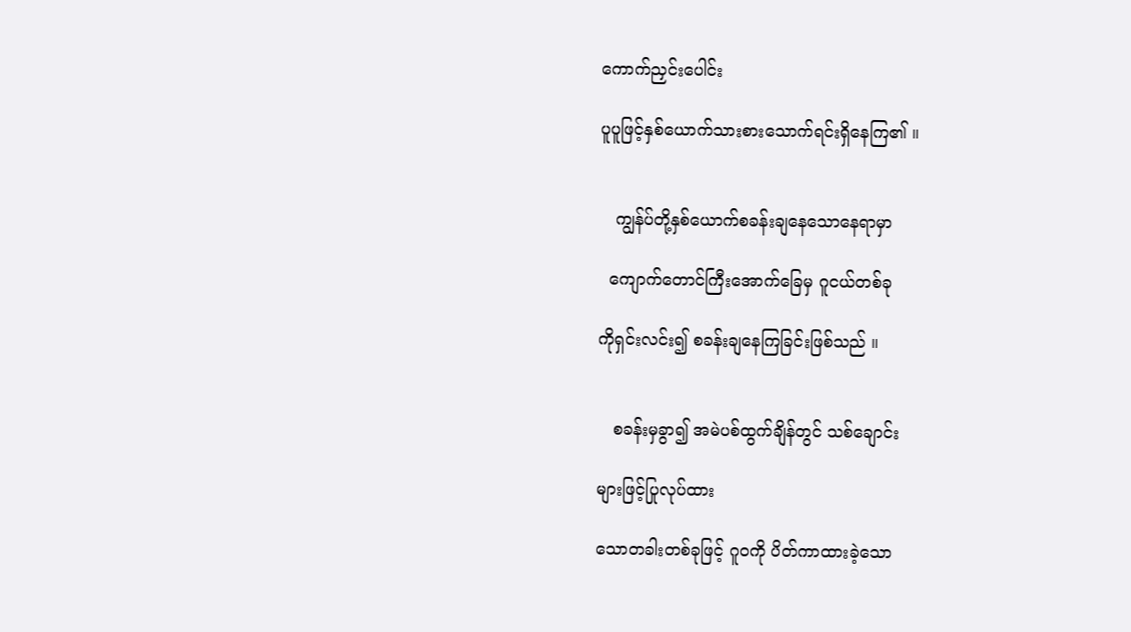ကောက်ညှင်းပေါင်း

ပူပူဖြင့်နှစ်ယောက်သားစားသောက်ရင်းရှိနေကြ၏ ။


   ကျွန်ပ်တို့နှစ်ယောက်စခန်းချနေသောနေရာမှာ

  ကျောက်တောင်ကြီးအောက်ခြေမှ ဂူငယ်တစ်ခု

ကိုရှင်းလင်း၍ စခန်းချနေကြခြင်းဖြစ်သည် ။


   စခန်းမှခွာ၍ အမဲပစ်ထွက်ချိန်တွင် သစ်ချောင်း

များဖြင့်ပြုလုပ်ထား

သောတခါးတစ်ခုဖြင့် ဂူဝကို ပိတ်ကာထားခဲ့သော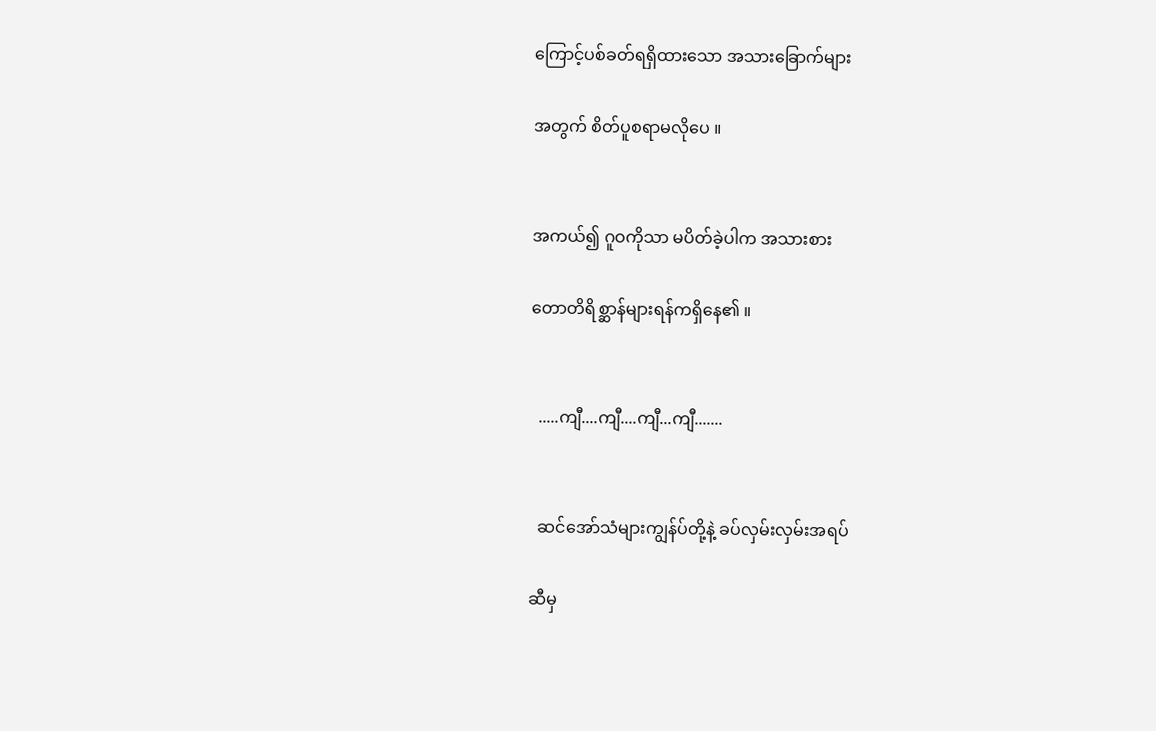ကြောင့်ပစ်ခတ်ရရှိထားသော အသားခြောက်များ

အတွက် စိတ်ပူစရာမလိုပေ ။


အကယ်၍ ဂူဝကိုသာ မပိတ်ခဲ့ပါက အသားစား

တောတိရိစ္ဆာန်များရန်ကရှိနေ၏ ။


  .....ကျီ....ကျီ....ကျီ...ကျီ.......


  ဆင်အော်သံများကျွန်ပ်တို့နဲ့ ခပ်လှမ်းလှမ်းအရပ်

ဆီမှ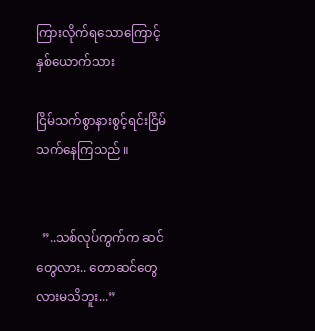ကြားလိုက်ရသောကြောင့် နှစ်ယောက်သား

ငြိမ်သက်စွာနားစွင့်ရင်းငြိမ်သက်နေကြသည် ။


  ”..သစ်လုပ်ကွက်က ဆင်တွေလား.. တောဆင်တွေလားမသိဘူး...”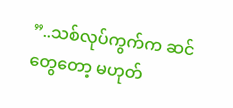”..သစ်လုပ်ကွက်က ဆင်တွေတော့ မဟုတ်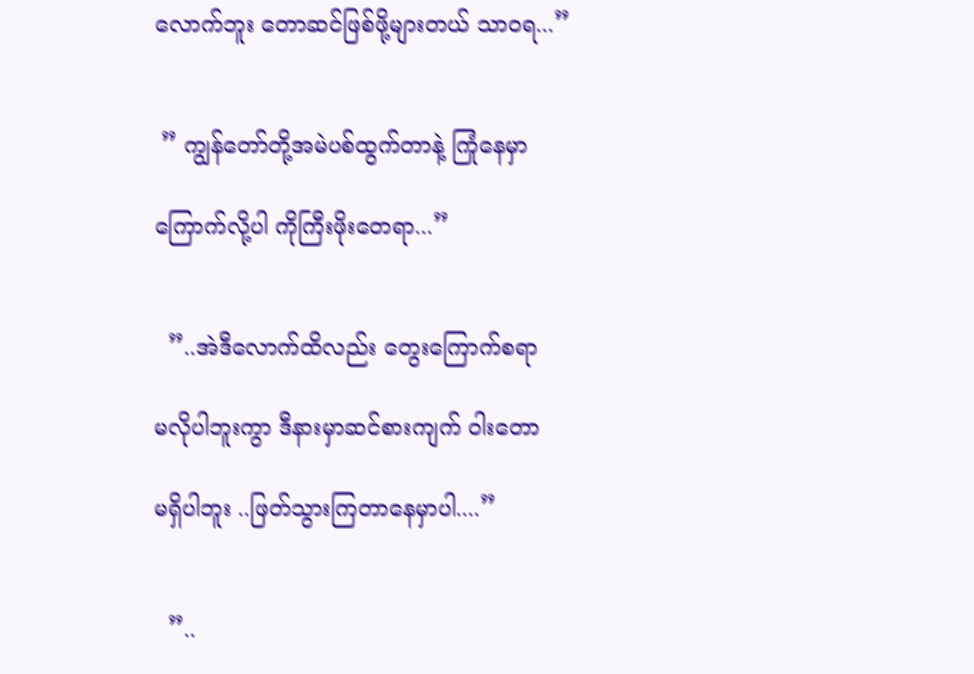လောက်ဘူး တောဆင်ဖြစ်ဖို့များတယ် သာဝရ...”


 ” ကျွန်တော်တို့အမဲပစ်ထွက်တာနဲ့ ကြုံနေမှာ

ကြောက်လို့ပါ ကိုကြီးဖိုးတေရာ...”


  ”..အဲဒီလောက်ထိလည်း တွေးကြောက်စရာ

မလိုပါဘူးကွာ ဒီနားမှာဆင်စားကျက် ဝါးတော

မရှိပါဘူး ..ဖြတ်သွားကြတာနေမှာပါ....”


  ”..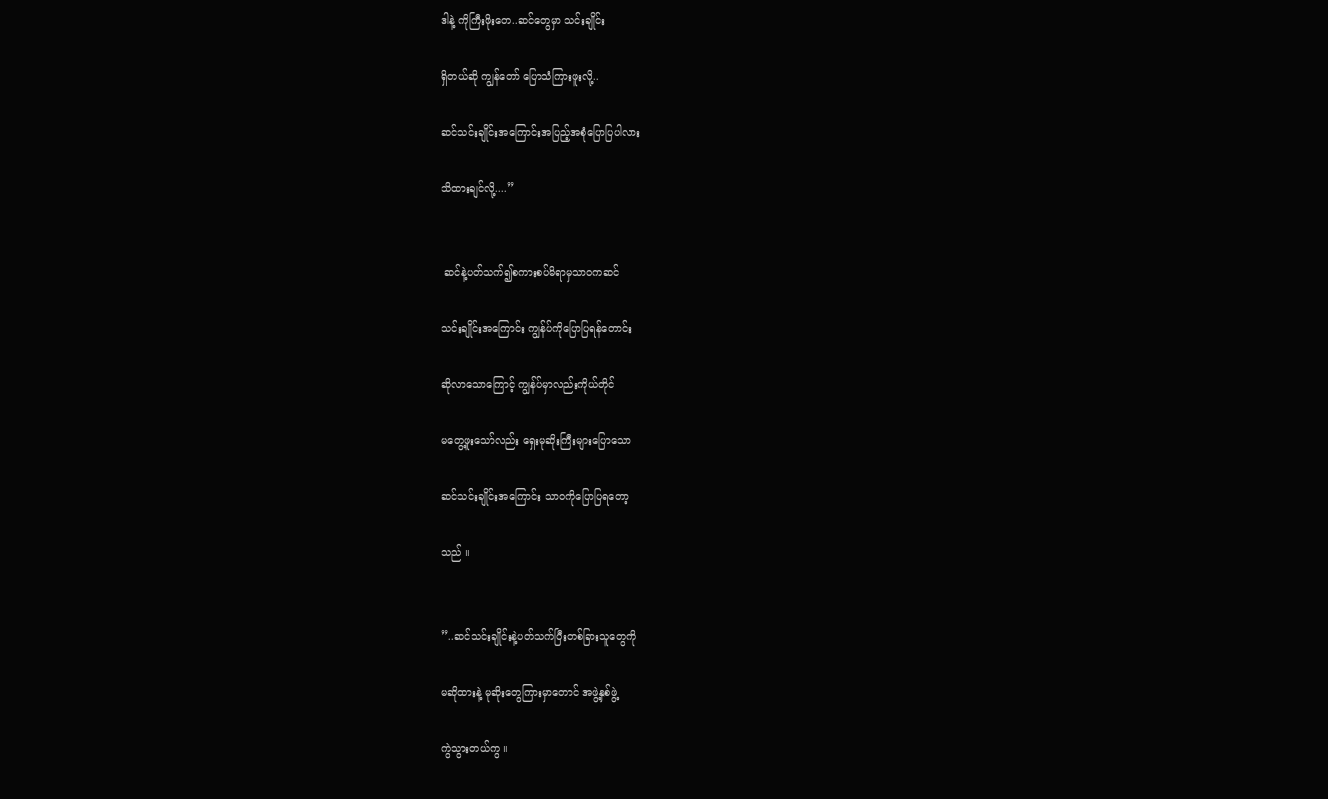ဒါနဲ့ ကိုကြီးဖိုးတေ..ဆင်တွေမှာ သင်းချိုင်း

ရှိတယ်ဆို ကျွန်တော် ပြောသံကြားဖူးလို့..

ဆင်သင်းချိုင်းအကြောင်းအပြည့်အစုံပြောပြပါလား

သိထားချင်လို့....”


 ဆင်နဲ့ပတ်သက်၍စကားစပ်မိရာမှသာဝကဆင်

သင်းချိုင်းအကြောင်း ကျွန်ပ်ကိုပြောပြရန်တောင်း

ဆိုလာသောကြောင့် ကျွန်ပ်မှာလည်းကိုယ်တိုင်

မတွေ့ဖူးသော်လည်း ရှေးမုဆိုးကြီးများပြောသော

ဆင်သင်းချိုင်းအကြောင်း သာဝကိုပြောပြရတော့

သည် ။


”..ဆင်သင်းချိုင်းနဲ့ပတ်သက်ပြီးတစ်ခြားသူတွေကို

မဆိုထားနဲ့ မုဆိုးတွေကြားမှာတောင် အဖွဲ့နှစ်ဖွဲ့

ကွဲသွားတယ်ကွ ။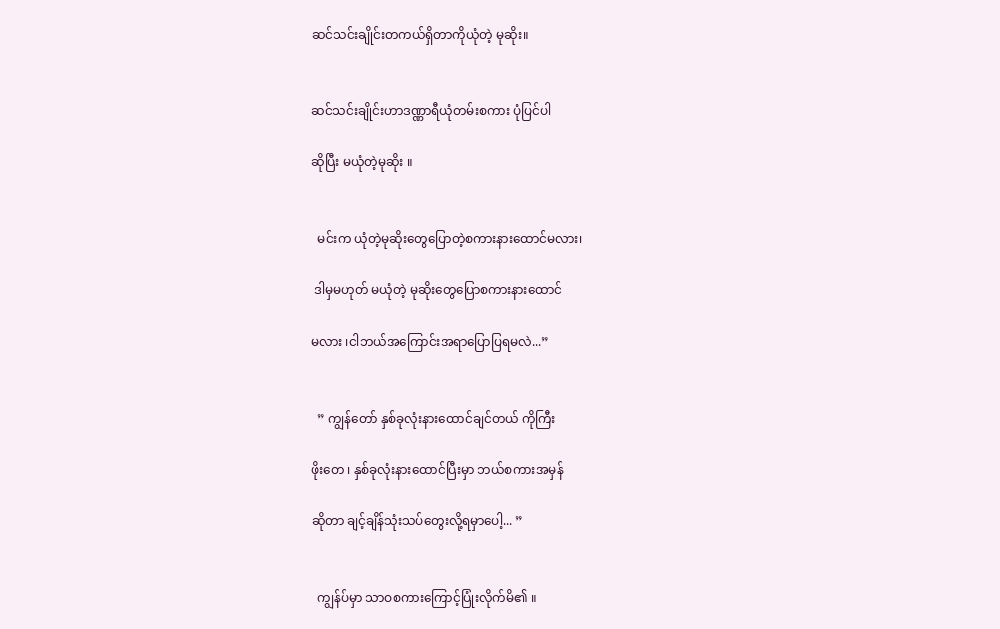ဆင်သင်းချိုင်းတကယ်ရှိတာကိုယုံတဲ့ မုဆိုး။


ဆင်သင်းချိုင်းဟာဒဏ္ဏာရီယုံတမ်းစကား ပုံပြင်ပါ

ဆိုပြီး မယုံတဲ့မုဆိုး ။


  မင်းက ယုံတဲ့မုဆိုးတွေပြောတဲ့စကားနားထောင်မလား၊

 ဒါမှမဟုတ် မယုံတဲ့ မုဆိုးတွေပြောစကားနားထောင်

မလား ၊ငါဘယ်အကြောင်းအရာပြောပြရမလဲ...”


  ” ကျွန်တော် နှစ်ခုလုံးနားထောင်ချင်တယ် ကိုကြီး

ဖိုးတေ ၊ နှစ်ခုလုံးနားထောင်ပြီးမှာ ဘယ်စကားအမှန်

ဆိုတာ ချင့်ချိန်သုံးသပ်တွေးလို့ရမှာပေါ့... ”


  ကျွန်ပ်မှာ သာဝစကားကြောင့်ပြုံးလိုက်မိ၏ ။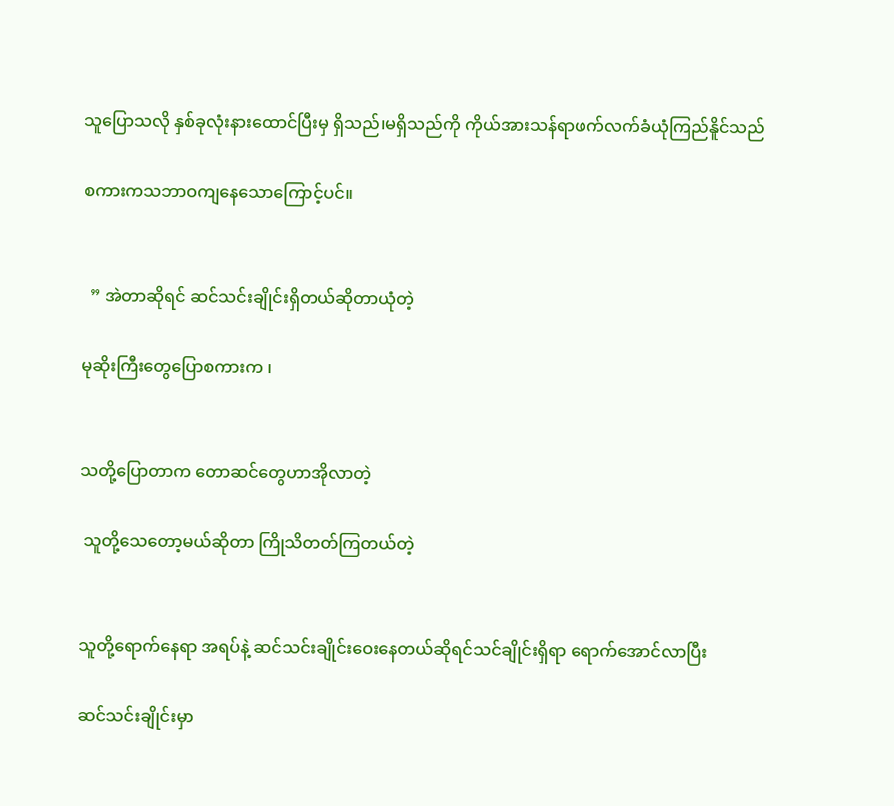သူပြောသလို နှစ်ခုလုံးနားထောင်ပြီးမှ ရှိသည်၊မရှိသည်ကို ကိုယ်အားသန်ရာဖက်လက်ခံယုံကြည်နိူင်သည်

စကားကသဘာဝကျနေသောကြောင့်ပင်။


  ” အဲတာဆိုရင် ဆင်သင်းချိုင်းရှိတယ်ဆိုတာယုံတဲ့

မုဆိုးကြီးတွေပြောစကားက ၊


သတို့ပြောတာက တောဆင်တွေဟာအိုလာတဲ့

 သူတို့သေတော့မယ်ဆိုတာ ကြိုသိတတ်ကြတယ်တဲ့


သူတို့ရောက်နေရာ အရပ်နဲ့ ဆင်သင်းချိုင်းဝေးနေတယ်ဆိုရင်သင်ချိုင်းရှိရာ ရောက်အောင်လာပြီး

ဆင်သင်းချိုင်းမှာ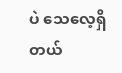ပဲ သေလေ့ရှိတယ်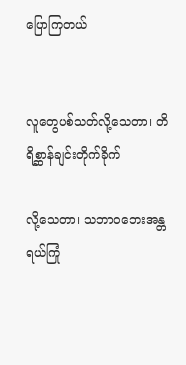ပြောကြတယ်


လူတွေပစ်သတ်လို့သေတာ၊ တိရိစ္ဆာန်ချင်းတိုက်ခိုက်

လို့သေတာ၊ သဘာဝဘေးအန္တရယ်ကြုံ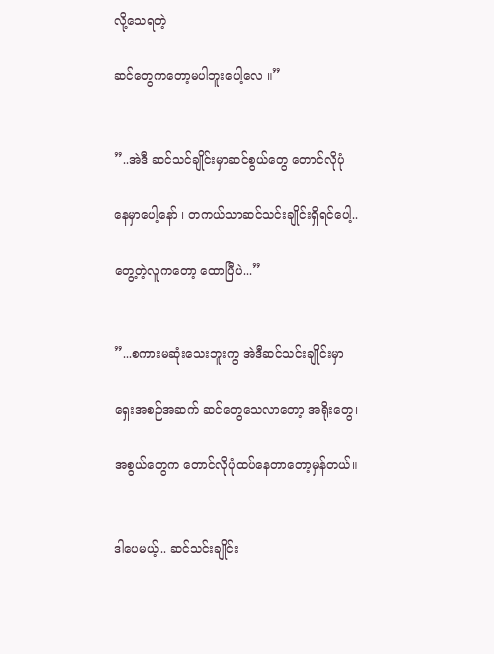လို့သေရတဲ့

ဆင်တွေကတော့မပါဘူးပေါ့လေ ။”


”..အဲဒီ ဆင်သင်ချိုင်းမှာဆင်စွယ်တွေ တောင်လိုပုံ

နေမှာပေါ့နော် ၊ တကယ်သာဆင်သင်းချိုင်းရှိရင်ပေါ့..

တွေ့တဲ့လူကတော့ ထောပြီပဲ...”


”...စကားမဆုံးသေးဘူးကွ အဲဒီဆင်သင်းချိုင်းမှာ

ရှေးအစဉ်အဆက် ဆင်တွေသေလာတော့ အရိုးတွေ၊

အစွယ်တွေက တောင်လိုပုံထပ်နေတာတော့မှန်တယ်။


ဒါပေမယ့်.. ဆင်သင်းချိုင်း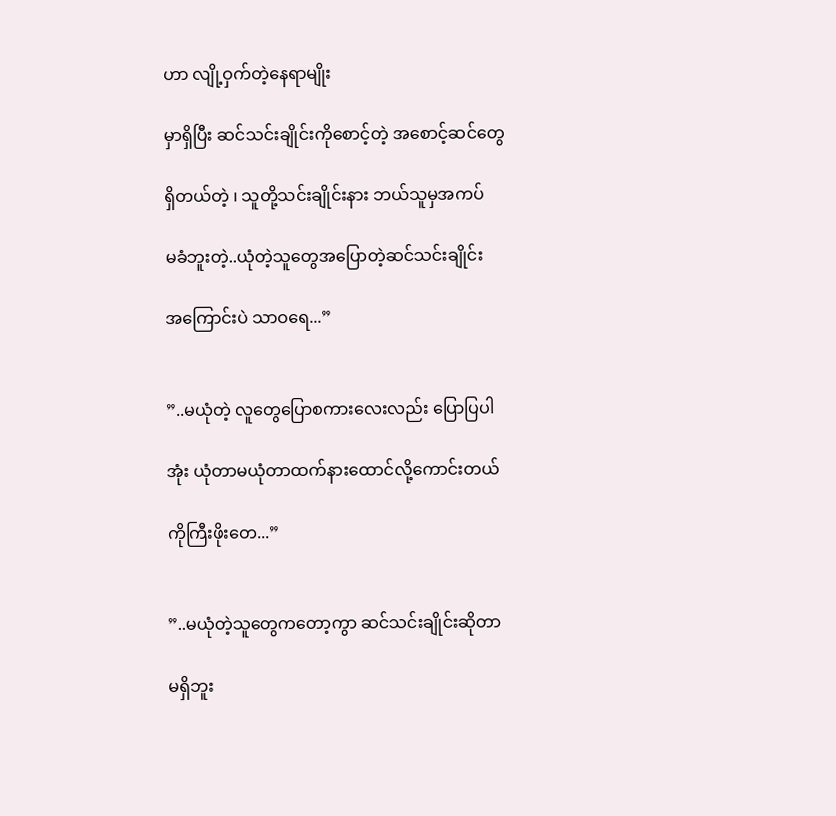ဟာ လျို့ဝှက်တဲ့နေရာမျိုး

မှာရှိပြီး ဆင်သင်းချိုင်းကိုစောင့်တဲ့ အစောင့်ဆင်တွေ

ရှိတယ်တဲ့ ၊ သူတို့သင်းချိုင်းနား ဘယ်သူမှအကပ်

မခံဘူးတဲ့..ယုံတဲ့သူတွေအပြောတဲ့ဆင်သင်းချိုင်း

အကြောင်းပဲ သာဝရေ...”


”..မယုံတဲ့ လူတွေပြောစကားလေးလည်း ပြောပြပါ

အုံး ယုံတာမယုံတာထက်နားထောင်လို့ကောင်းတယ်

ကိုကြီးဖိုးတေ...”


”..မယုံတဲ့သူတွေကတော့ကွာ ဆင်သင်းချိုင်းဆိုတာ

မရှိဘူး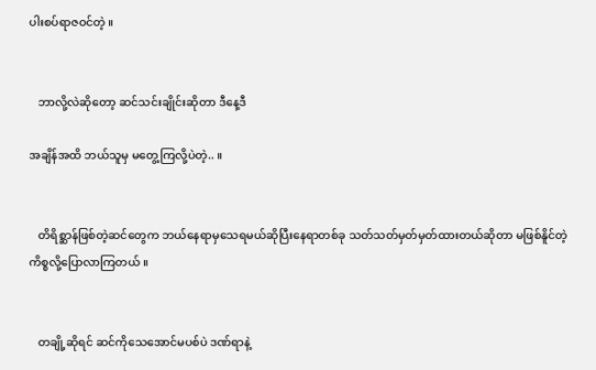ပါးစပ်ရာဇဝင်တဲ့ ။


   ဘာလို့လဲဆိုတော့ ဆင်သင်းချိုင်းဆိုတာ ဒီနေ့ဒီ

အချိန်အထိ ဘယ်သူမှ မတွေ့ကြလို့ပဲတဲ့.. ။


   တိရိစ္ဆာန်ဖြစ်တဲ့ဆင်တွေက ဘယ်နေရာမှသေရမယ်ဆိုပြီးနေရာတစ်ခု သတ်သတ်မှတ်မှတ်ထားတယ်ဆိုတာ မဖြစ်နိူင်တဲ့ ကိစ္စလို့ပြောလာကြတယ် ။


   တချို့ဆိုရင် ဆင်ကိုသေအောင်မပစ်ပဲ ဒဏ်ရာနဲ့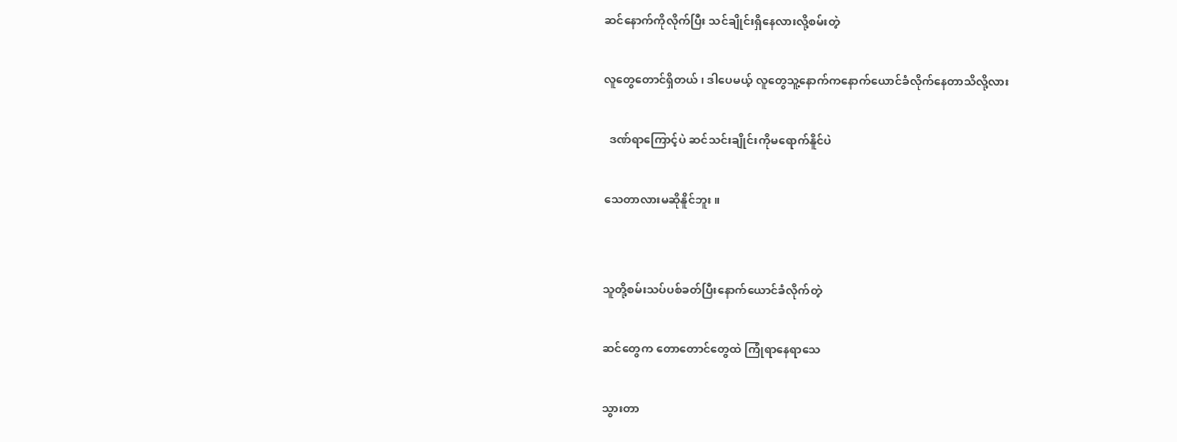ဆင်နောက်ကိုလိုက်ပြီး သင်ချိုင်းရှိနေလားလို့စမ်းတဲ့

လူတွေတောင်ရှိတယ် ၊ ဒါပေမယ့် လူတွေသူ့နောက်ကနောက်ယောင်ခံလိုက်နေတာသိလို့လား

  ဒဏ်ရာကြောင့်ပဲ ဆင်သင်းချိုင်းကိုမရောက်နိူင်ပဲ

သေတာလားမဆိုနိူင်ဘူး။


သူတို့စမ်းသပ်ပစ်ခတ်ပြီးနောက်ယောင်ခံလိုက်တဲ့

ဆင်တွေက တောတောင်တွေထဲ ကြုံရာနေရာသေ

သွားတာ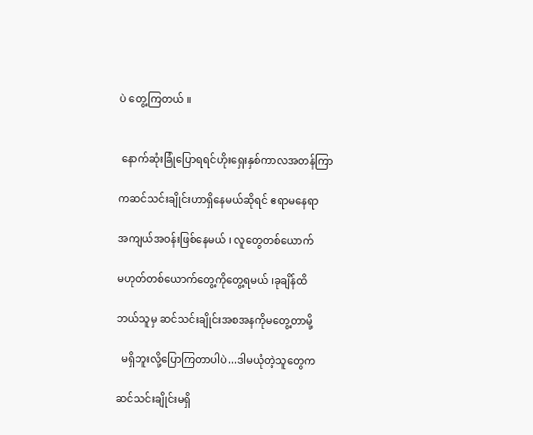ပဲ တွေ့ကြတယ် ။


 နောက်ဆုံးခြုံပြောရရင်ဟိုးရှေးနှစ်ကာလအတန်ကြာ

ကဆင်သင်းချိုင်းဟာရှိနေမယ်ဆိုရင် ဧရာမနေရာ

အကျယ်အဝန်းဖြစ်နေမယ် ၊ လူတွေတစ်ယောက်

မဟုတ်တစ်ယောက်တွေ့ကိုတွေ့ရမယ် ၊ခုချိန်ထိ

ဘယ်သူမှ ဆင်သင်းချိုင်းအစအနကိုမတွေ့တာမို့

  မရှိဘူးလို့ပြောကြတာပါပဲ...ဒါမယုံတဲ့သူတွေက

ဆင်သင်းချိုင်းမရှိ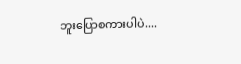ဘူးပြောစကားပါပဲ....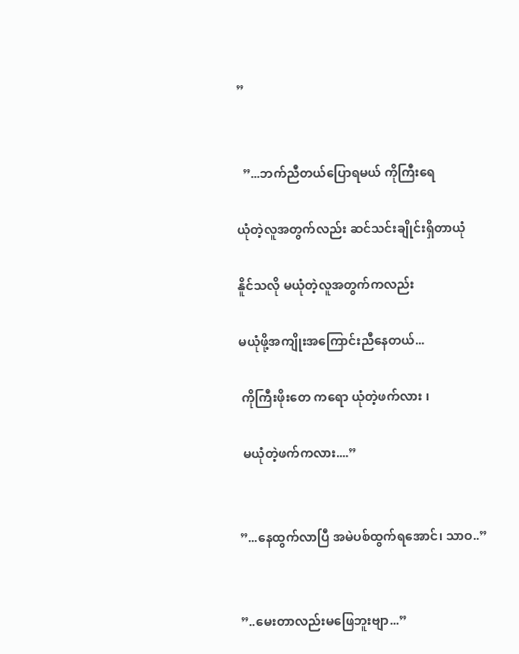”


  ”...ဘက်ညီတယ်ပြောရမယ် ကိုကြီးရေ

ယုံတဲ့လူအတွက်လည်း ဆင်သင်းချိုင်းရှိတာယုံ

နိူင်သလို မယုံတဲ့လူအတွက်ကလည်း

မယုံဖို့အကျိုးအကြောင်းညီနေတယ်...

 ကိုကြီးဖိုးတေ ကရော ယုံတဲ့ဖက်လား ၊

 မယုံတဲ့ဖက်ကလား....”


”...နေထွက်လာပြီ အမဲပစ်ထွက်ရအောင်၊ သာဝ..”


”..မေးတာလည်းမဖြေဘူးဗျာ...”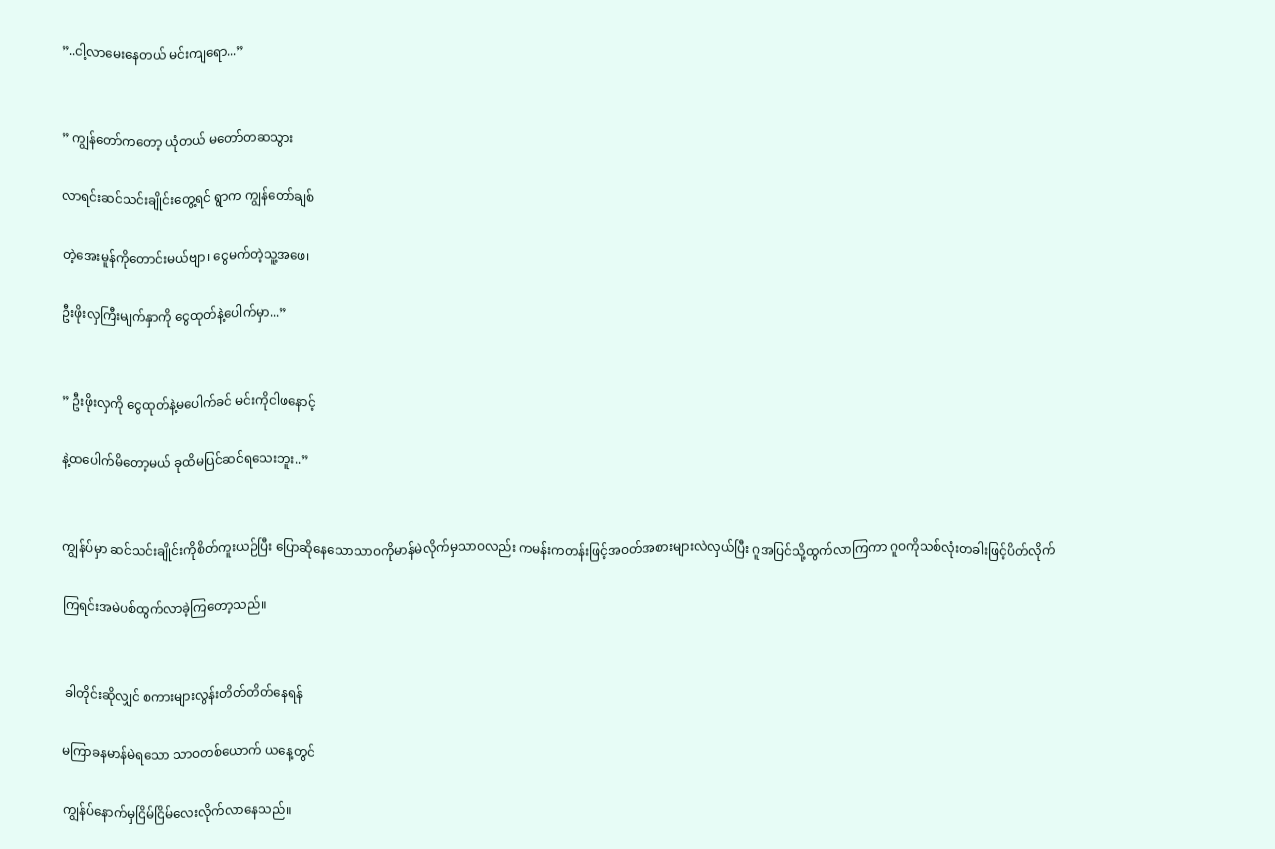”..ငါ့လာမေးနေတယ် မင်းကျရော...”


” ကျွန်တော်ကတော့ ယုံတယ် မတော်တဆသွား

လာရင်းဆင်သင်းချိုင်းတွေ့ရင် ရွာက ကျွန်တော်ချစ်

တဲ့အေးမူန်ကိုတောင်းမယ်ဗျာ၊ ငွေမက်တဲ့သူ့အဖေ၊

ဦးဖိုးလှကြီးမျက်နှာကို ငွေထုတ်နဲ့ပေါက်မှာ...”


” ဦးဖိုးလှကို ငွေထုတ်နဲ့မပေါက်ခင် မင်းကိုငါဖနောင့်

နဲ့ထပေါက်မိတော့မယ် ခုထိမပြင်ဆင်ရသေးဘူး..”


ကျွန်ပ်မှာ ဆင်သင်းချိုင်းကိုစိတ်ကူးယဉ်ပြီး ပြောဆိုနေသောသာဝကိုမာန်မဲလိုက်မှသာဝလည်း ကမန်းကတန်းဖြင့်အဝတ်အစားများလဲလှယ်ပြီး ဂူအပြင်သို့ထွက်လာကြကာ ဂူဝကိုသစ်လုံးတခါးဖြင့်ပိတ်လိုက်

ကြရင်းအမဲပစ်ထွက်လာခဲ့ကြတော့သည်။


 ခါတိုင်းဆိုလျှင် စကားများလွန်းတိတ်တိတ်နေရန်

မကြာခနမာန်မဲရသော သာဝတစ်ယောက် ယနေ့တွင်

ကျွန်ပ်နောက်မှငြိမ်ငြိမ်လေးလိုက်လာနေသည်။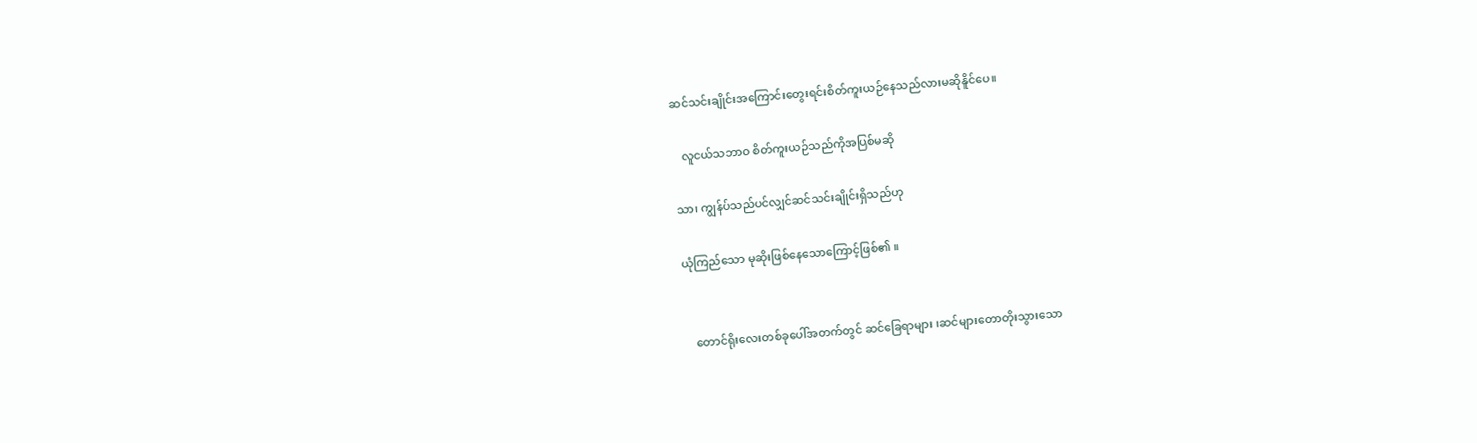ဆင်သင်းချိုင်းအကြောင်းတွေးရင်းစိတ်ကူးယဉ်နေသည်လားမဆိုနိူင်ပေ။

   လူငယ်သဘာဝ စိတ်ကူးယဉ်သည်ကိုအပြစ်မဆို

သာ၊ ကျွန်ပ်သည်ပင်လျှင်ဆင်သင်းချိုင်းရှိသည်ဟု

ယုံကြည်သော မုဆိုးဖြစ်နေသောကြောင့်ဖြစ်၏ ။


   တောင်ရိုးလေးတစ်ခုပေါ်အတက်တွင် ဆင်ခြေရာများ ၊ဆင်များတောတိုးသွားသော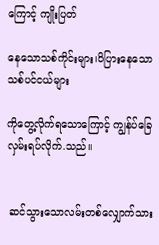ကြောင့် ကျိုးပြတ်

နေသောသစ်ကိုင်းများ၊ပိပြားနေသော သစ်ပင်ငယ်များ

ကိုတွေ့လိုက်ရသောကြောင့် ကျွန်ပ်ခြေလှမ်းရပ်လိုက်.သည်။


 ဆင်သွားသောလမ်းတစ်လျှောက်သား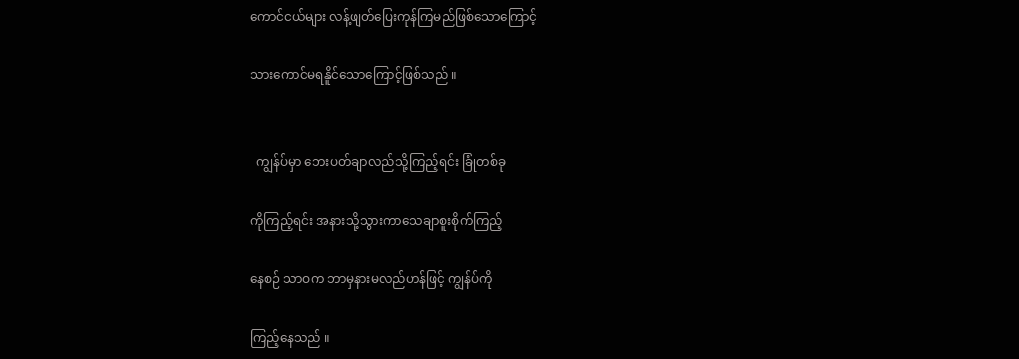ကောင်ငယ်များ လန့်ဖျတ်ပြေးကုန်ကြမည်ဖြစ်သောကြောင့်

သားကောင်မရနိူင်သောကြောင့်ဖြစ်သည် ။


  ကျွန်ပ်မှာ ဘေးပတ်ချာလည်သို့ကြည့်ရင်း ခြုံတစ်ခု

ကိုကြည့်ရင်း အနားသို့သွားကာသေချာစူးစိုက်ကြည့်

နေစဉ် သာဝက ဘာမှနားမလည်ဟန်ဖြင့် ကျွန်ပ်ကို

ကြည့်နေသည် ။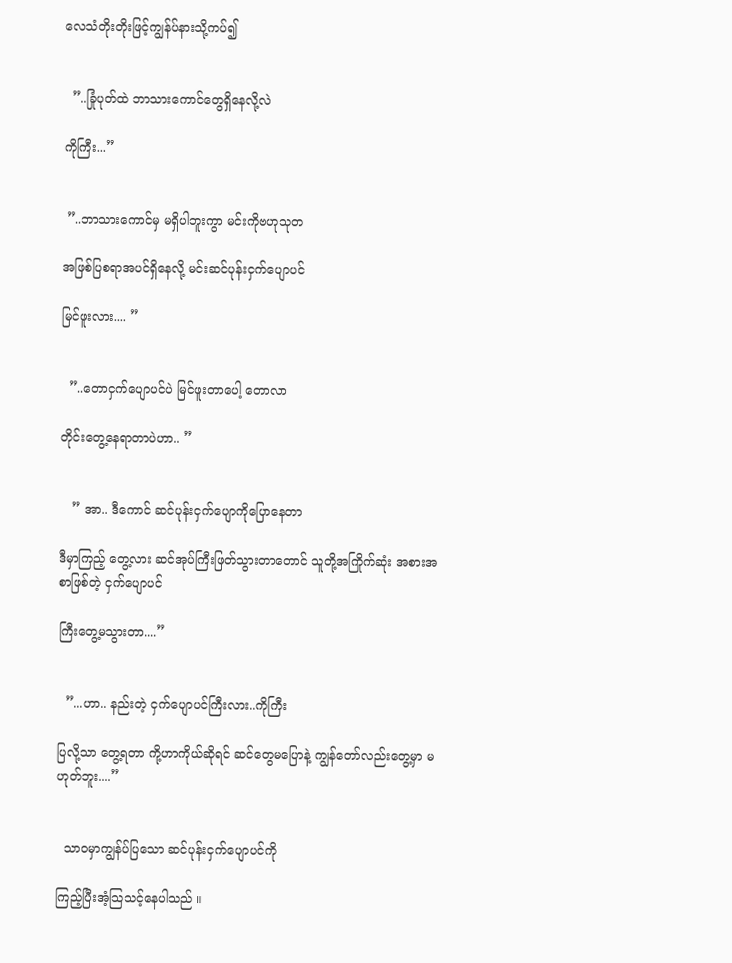လေသံတိုးတိုးဖြင့်ကျွန်ပ်နားသို့ကပ်၍


  ”..ခြုံပုတ်ထဲ ဘာသားကောင်တွေရှိနေလို့လဲ

ကိုကြီး...”


 ”..ဘာသားကောင်မှ မရှိပါဘူးကွာ မင်းကိုဗဟုသုတ

အဖြစ်ပြစရာအပင်ရှိနေလို့ မင်းဆင်ပုန်းငှက်ပျောပင်

မြင်ဖူးလား.... ”


  ”..တောငှက်ပျောပင်ပဲ မြင်ဖူးတာပေါ့ တောလာ

တိုင်းတွေ့နေရာတာပဲဟာ.. ”


   ” အာ.. ဒီကောင် ဆင်ပုန်းငှက်ပျောကိုပြောနေတာ

ဒီမှာကြည့် တွေ့လား ဆင်အုပ်ကြီးဖြတ်သွားတာတောင် သူတို့အကြိုက်ဆုံး အစားအစာဖြစ်တဲ့ ငှက်ပျောပင်

ကြီးတွေ့မသွားတာ....”


  ”...ဟာ.. နည်းတဲ့ ငှက်ပျောပင်ကြီးလား..ကိုကြီး

ပြလို့သာ တွေ့ရတာ ကို့ဟာကိုယ်ဆိုရင် ဆင်တွေမပြောနဲ့ ကျွန်တော်လည်းတွေ့မှာ မဟုတ်ဘူး....”


  သာဝမှာကျွန်ပ်ပြသော ဆင်ပုန်းငှက်ပျောပင်ကို

ကြည့်ပြီးအံ့သြသင့်နေပါသည် ။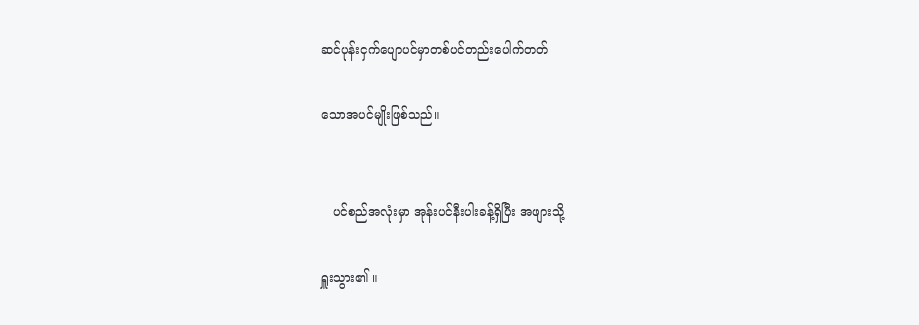ဆင်ပုန်းငှက်ပျောပင်မှာတစ်ပင်တည်းပေါက်တတ်

သောအပင်မျိုးဖြစ်သည်။


   ပင်စည်အလုံးမှာ အုန်းပင်နီးပါးခန့်ရှိပြီး အဖျားသို့

ရှူးသွား၏ ။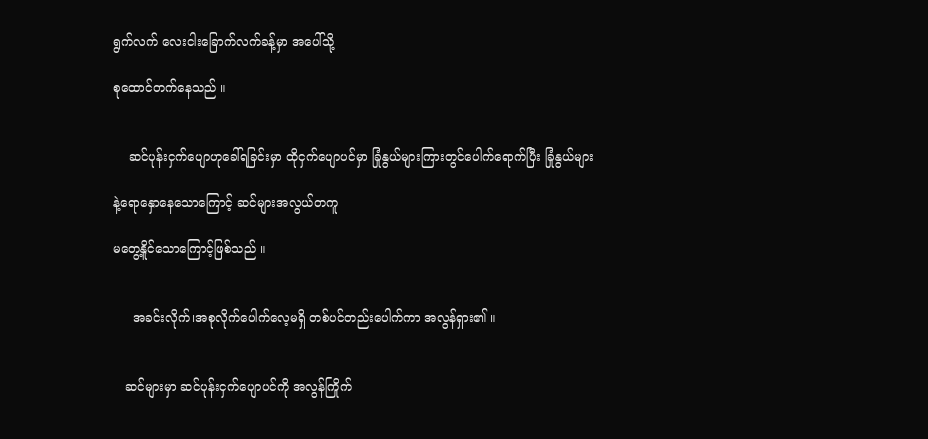ရွက်လက် လေးငါးခြောက်လက်ခန့်မှာ အပေါ်သို့

စုထောင်တက်နေသည် ။


    ဆင်ပုန်းငှက်ပျောဟုခေါ်ရခြင်းမှာ ထိုငှက်ပျောပင်မှာ ခြုံနွယ်များကြားတွင်ပေါက်ရောက်ပြီး ခြုံနွယ်များ

နဲ့ရောနှောနေသောကြောင့် ဆင်များအလွယ်တကူ

မတွေ့နိူင်သောကြောင့်ဖြစ်သည် ။


     အခင်းလိုက်၊အစုလိုက်ပေါက်လေ့မရှိ တစ်ပင်တည်းပေါက်ကာ အလွန်ရှား၏ ။


   ဆင်များမှာ ဆင်ပုန်းငှက်ပျောပင်ကို အလွန်ကြိုက်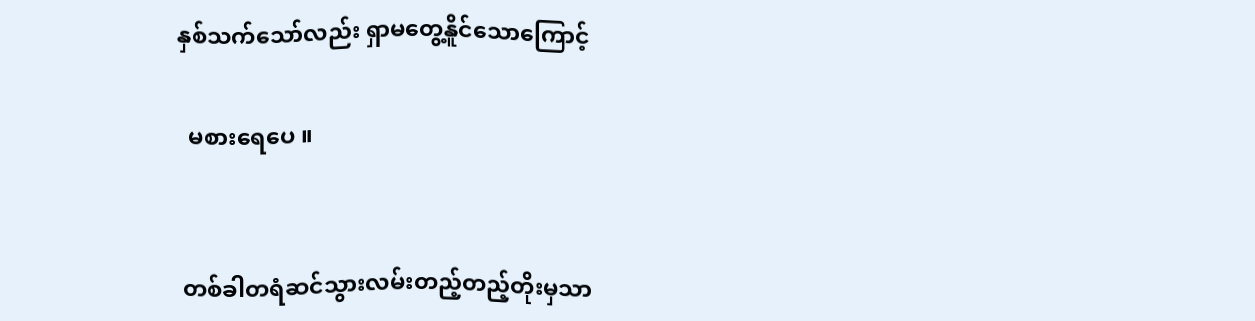နှစ်သက်သော်လည်း ရှာမတွေ့နိူင်သောကြောင့်

  မစားရေပေ ။


 တစ်ခါတရံဆင်သွားလမ်းတည့်တည့်တိုးမှသာ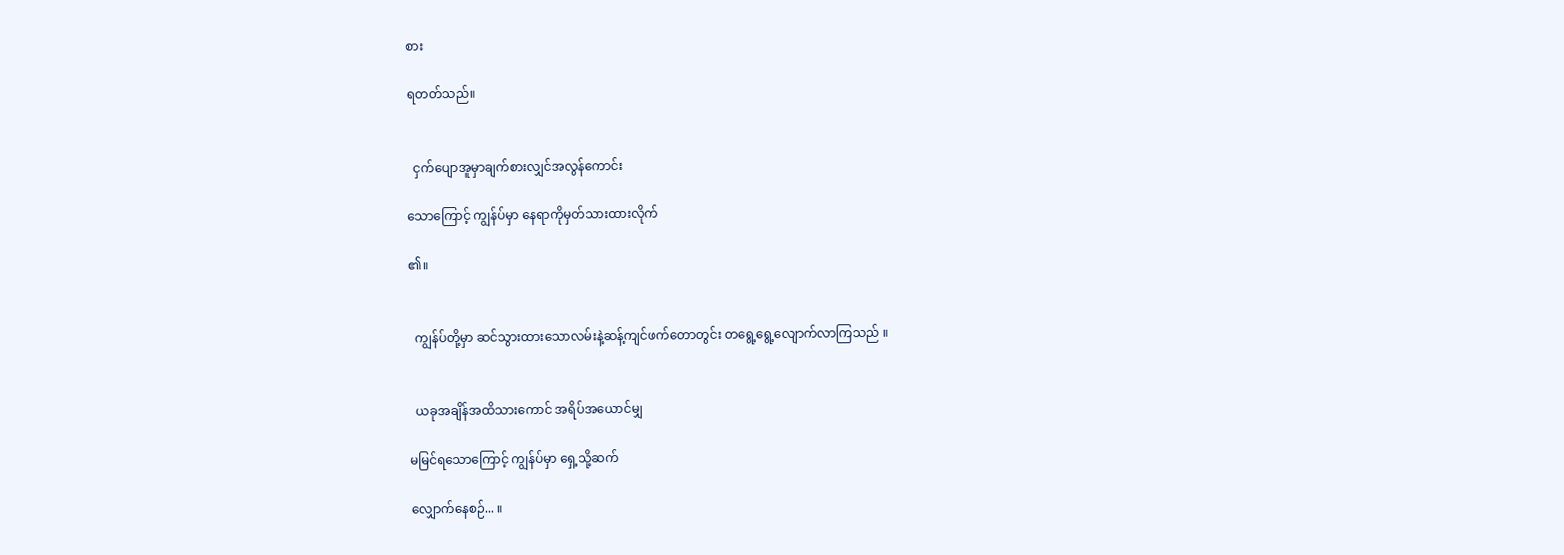စား

ရတတ်သည်။


  ငှက်ပျောအူမှာချက်စားလျှင်အလွန်ကောင်း

သောကြောင့် ကျွန်ပ်မှာ နေရာကိုမှတ်သားထားလိုက်

၏။


  ကျွန်ပ်တို့မှာ ဆင်သွားထားသောလမ်းနဲ့ဆန့်ကျင်ဖက်တောတွင်း တရွေ့ရွေ့လျောက်လာကြသည် ။


  ယခုအချိန်အထိသားကောင် အရိပ်အယောင်မျှ

မမြင်ရသောကြောင့် ကျွန်ပ်မှာ ရှေ့သို့ဆက်

လျှောက်နေစဉ်... ။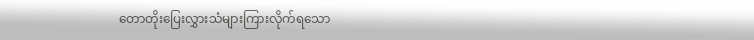တောတိုးပြေးလွှားသံများကြားလိုက်ရသော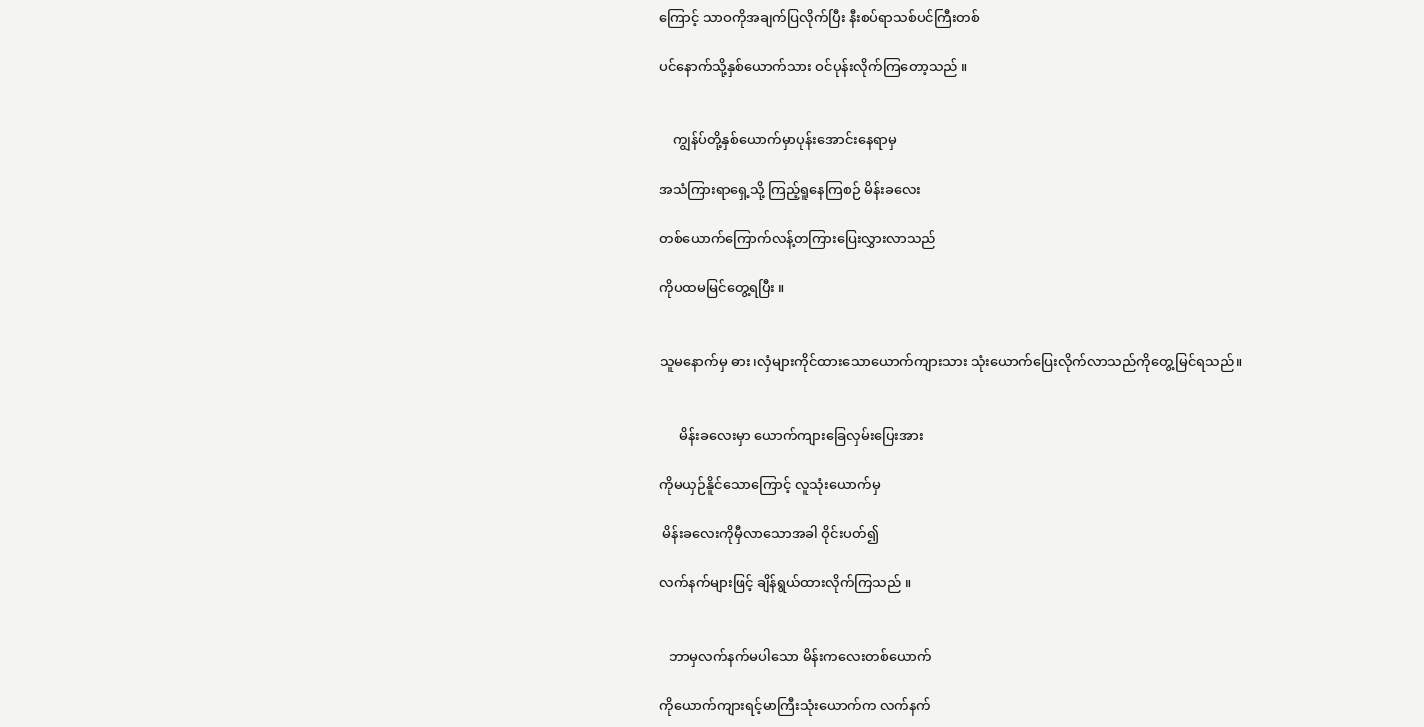ကြောင့် သာဝကိုအချက်ပြလိုက်ပြီး နီးစပ်ရာသစ်ပင်ကြီးတစ်

ပင်နောက်သို့နှစ်ယောက်သား ဝင်ပုန်းလိုက်ကြတော့သည် ။


    ကျွန်ပ်တို့နှစ်ယောက်မှာပုန်းအောင်းနေရာမှ

အသံကြားရာရှေ့သို့ ကြည့်ရူနေကြစဉ် မိန်းခလေး

တစ်ယောက်ကြောက်လန့်တကြားပြေးလွှားလာသည်

ကိုပထမမြင်တွေ့ရပြီး ။


သူမနောက်မှ ဓား၊လှံများကိုင်ထားသောယောက်ကျားသား သုံးယောက်ပြေးလိုက်လာသည်ကိုတွေ့မြင်ရသည်။


      မိန်းခလေးမှာ ယောက်ကျားခြေလှမ်းပြေးအား

ကိုမယှဉ်နိူင်သောကြောင့် လူသုံးယောက်မှ

 မိန်းခလေးကိုမှီလာသောအခါ ဝိုင်းပတ်၍

လက်နက်များဖြင့် ချိန်ရွယ်ထားလိုက်ကြသည် ။


   ဘာမှလက်နက်မပါသော မိန်းကလေးတစ်ယောက်

ကိုယောက်ကျားရင့်မာကြီးသုံးယောက်က လက်နက်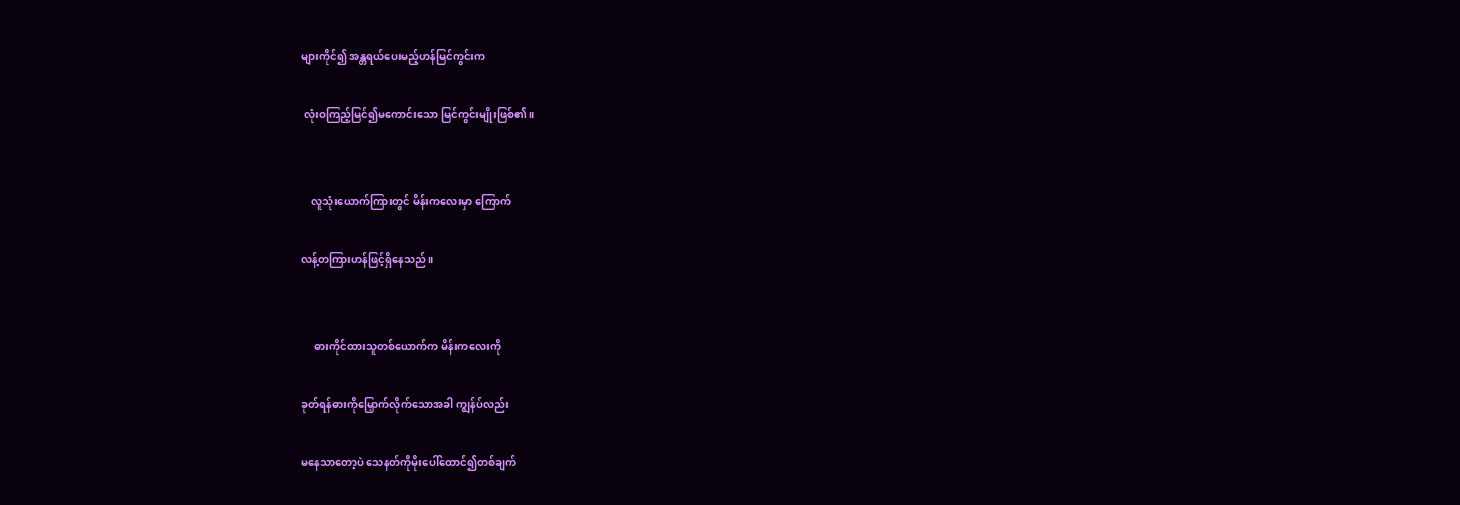များကိုင်၍ အန္တရယ်ပေးမည့်ဟန်မြင်ကွင်းက

 လုံးဝကြည့်မြင်၍မကောင်းသော မြင်ကွင်းမျိုးဖြစ်၏ ။


    လူသုံးယောက်ကြားတွင် မိန်းကလေးမှာ ကြောက်

လန့်တကြားဟန်ဖြင့်ရှိနေသည် ။


     ဓားကိုင်ထားသူတစ်ယောက်က မိန်းကလေးကို

ခုတ်ရန်ဓားကိုမြှောက်လိုက်သောအခါ ကျွန်ပ်လည်း

မနေသာတော့ပဲ သေနတ်ကိုမိုးပေါ်ထောင်၍တစ်ချက်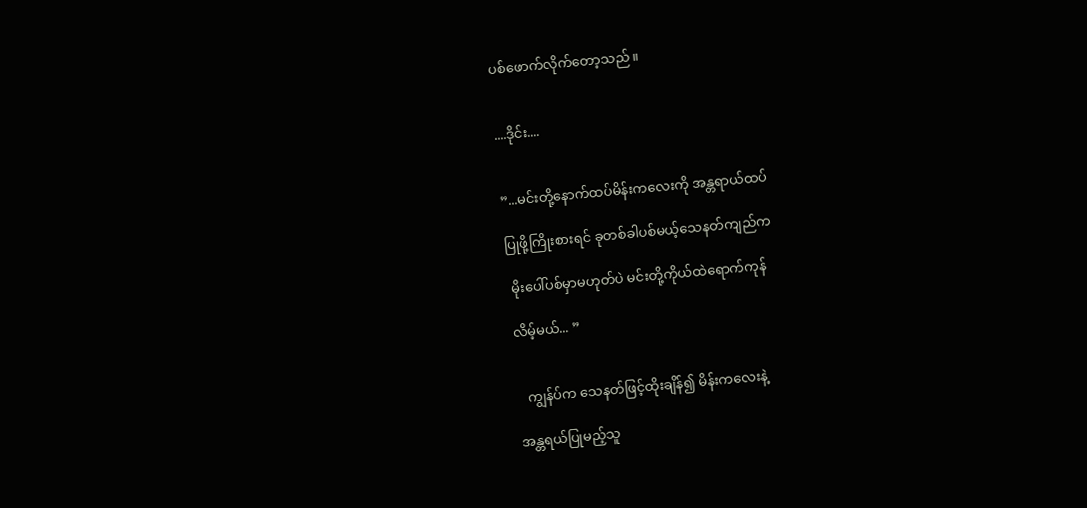ပစ်ဖောက်လိုက်တော့သည်။


....ဒိုင်း....


”...မင်းတို့နောက်ထပ်မိန်းကလေးကို အန္တရာယ်ထပ်

ပြုဖို့ကြိုးစားရင် ခုတစ်ခါပစ်မယ့်သေနတ်ကျည်က

 မိုးပေါ်ပစ်မှာမဟုတ်ပဲ မင်းတို့ကိုယ်ထဲရောက်ကုန်

လိမ့်မယ်... ”


   ကျွန်ပ်က သေနတ်ဖြင့်ထိုးချိန်၍ မိန်းကလေးနဲ့

အန္တရယ်ပြုမည့်သူ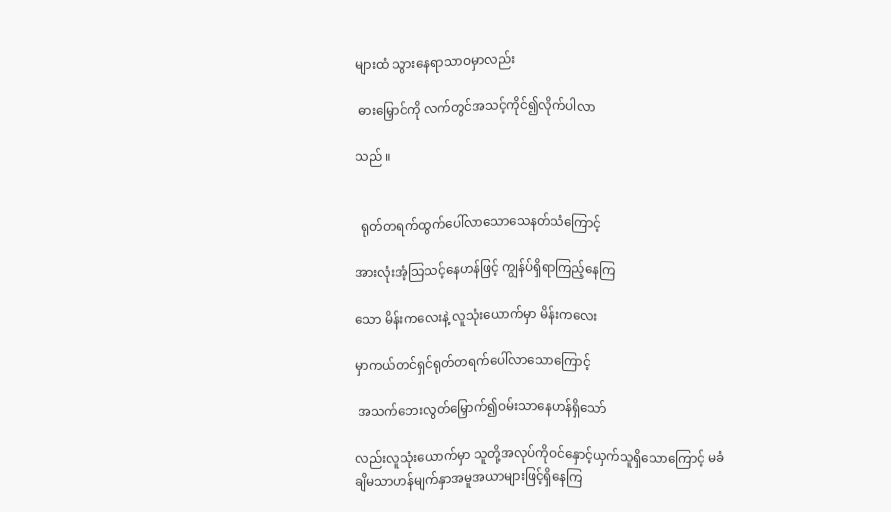များထံ သွားနေရာသာဝမှာလည်း

 ဓားမြှောင်ကို လက်တွင်အသင့်ကိုင်၍လိုက်ပါလာ

သည် ။


  ရုတ်တရက်ထွက်ပေါ်လာသောသေနတ်သံကြောင့်

အားလုံးအံ့သြသင့်နေဟန်ဖြင့် ကျွန်ပ်ရှိရာကြည့်နေကြ

သော မိန်းကလေးနဲ့ လူသုံးယောက်မှာ မိန်းကလေး

မှာကယ်တင်ရှင်ရုတ်တရက်ပေါ်လာသောကြောင့်

 အသက်ဘေးလွတ်မြှောက်၍ဝမ်းသာနေဟန်ရှိသော်

လည်းလူသုံးယောက်မှာ သူတို့အလုပ်ကိုဝင်နှောင့်ယှက်သူရှိသောကြောင့် မခံချိမသာဟန်မျက်နှာအမူအယာများဖြင့်ရှိနေကြ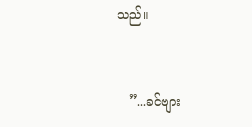သည်။


   ”...ခင်ဗျား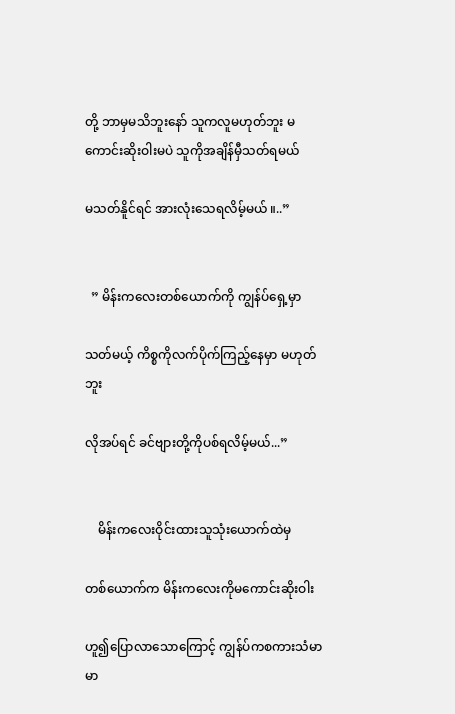တို့ ဘာမှမသိဘူးနော် သူကလူမဟုတ်ဘူး မကောင်းဆိုးဝါးမပဲ သူကိုအချိန်မှီသတ်ရမယ်

မသတ်နိူင်ရင် အားလုံးသေရလိမ့်မယ် ။..”


  ” မိန်းကလေးတစ်ယောက်ကို ကျွန်ပ်ရှေ့မှာ

သတ်မယ့် ကိစ္စကိုလက်ပိုက်ကြည့်နေမှာ မဟုတ်ဘူး

လိုအပ်ရင် ခင်ဗျားတို့ကိုပစ်ရလိမ့်မယ်...”


    မိန်းကလေးဝိုင်းထားသူသုံးယောက်ထဲမှ

တစ်ယောက်က မိန်းကလေးကိုမကောင်းဆိုးဝါး

ဟူ၍ပြောလာသောကြောင့် ကျွန်ပ်ကစကားသံမာမာ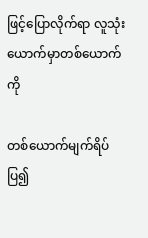ဖြင့်ပြောလိုက်ရာ လူသုံးယောက်မှာတစ်ယောက်ကို

တစ်ယောက်မျက်ရိပ်ပြ၍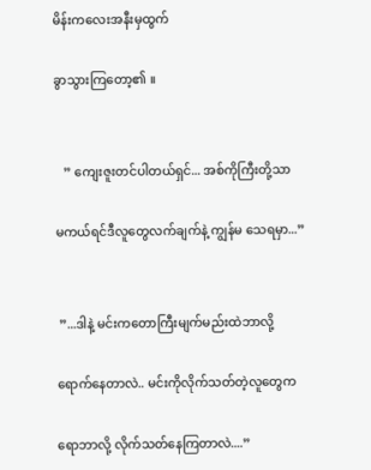မိန်းကလေးအနီးမှထွက်

ခွာသွားကြတော့၏ ။


   ” ကျေးဇူးတင်ပါတယ်ရှင်... အစ်ကိုကြီးတို့သာ

မကယ်ရင်ဒီလူတွေလက်ချက်နဲ့ ကျွန်မ သေရမှာ...”


 ”...ဒါနဲ့ မင်းကတောကြီးမျက်မည်းထဲဘာလို့

ရောက်နေတာလဲ.. မင်းကိုလိုက်သတ်တဲ့လူတွေက

ရောဘာလို့ လိုက်သတ်နေကြတာလဲ....”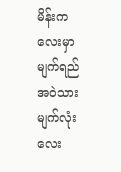မိန်းကလေးမှာ မျက်ရည်အဝဲသားမျက်လုံးလေး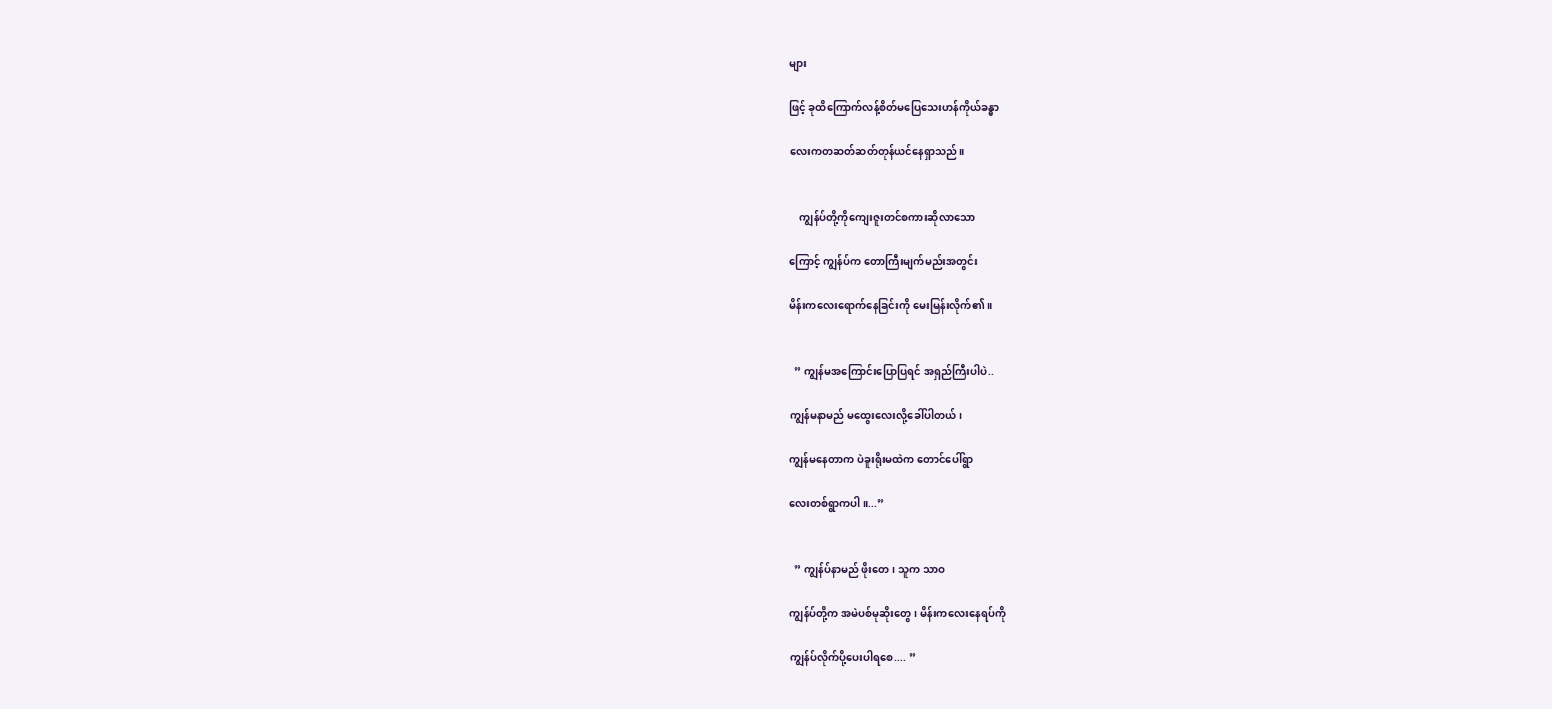များ

ဖြင့် ခုထိကြောက်လန့်စိတ်မပြေသေးဟန်ကိုယ်ခန္ဓာ

လေးကတဆတ်ဆတ်တုန်ယင်နေရှာသည်။


    ကျွန်ပ်တို့ကိုကျေးဇူးတင်စကားဆိုလာသော

ကြောင့် ကျွန်ပ်က တောကြီးမျက်မည်းအတွင်း

မိန်းကလေးရောက်နေခြင်းကို မေးမြန်းလိုက်၏ ။


  ” ကျွန်မအကြောင်းပြောပြရင် အရှည်ကြီးပါပဲ..

ကျွန်မနာမည် မထွေးလေးလို့ခေါ်ပါတယ်၊

ကျွန်မနေတာက ပဲခူးရိုးမထဲက တောင်ပေါ်ရွာ

လေးတစ်ရွာကပါ ။...”


  ” ကျွန်ပ်နာမည် ဖိုးတေ၊ သူက သာဝ

ကျွန်ပ်တို့က အမဲပစ်မုဆိုးတွေ၊ မိန်းကလေးနေရပ်ကို

ကျွန်ပ်လိုက်ပို့ပေးပါရစေ.... ”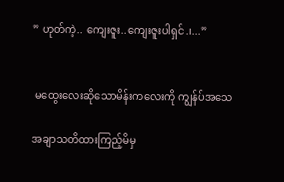” ဟုတ်ကဲ့.. ကျေးဇူး..ကျေးဇူးပါရှင်.၊...”


 မထွေးလေးဆိုသောမိန်းကလေးကို ကျွန်ပ်အသေ

အချာသတိထားကြည့်မိမှ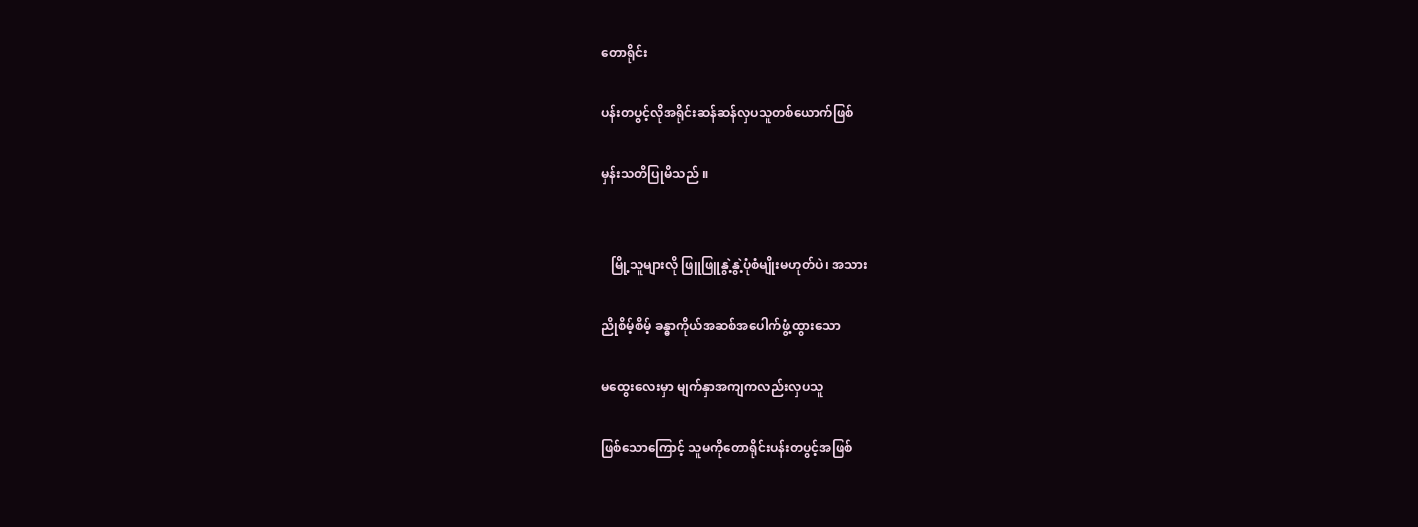တောရိုင်း

ပန်းတပွင့်လိုအရိုင်းဆန်ဆန်လှပသူတစ်ယောက်ဖြစ်

မှန်းသတိပြုမိသည် ။


   မြို့သူများလို ဖြူဖြူနွဲ့နွဲ့ပုံစံမျိုးမဟုတ်ပဲ၊ အသား

ညိုစိမ့်စိမ့် ခန္ဓာကိုယ်အဆစ်အပေါက်ဖွံ့ထွားသော

မထွေးလေးမှာ မျက်နှာအကျကလည်းလှပသူ

ဖြစ်သောကြောင့် သူမကိုတောရိုင်းပန်းတပွင့်အဖြစ်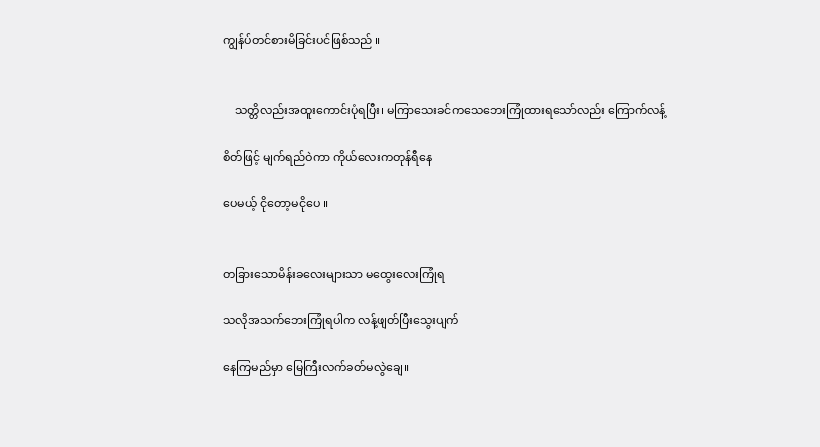ကျွန်ပ်တင်စားမိခြင်းပင်ဖြစ်သည် ။


    သတ္တိလည်းအထူးကောင်းပုံရပြီး၊ မကြာသေးခင်ကသေဘေးကြုံထားရသော်လည်း ကြောက်လန့်

စိတ်ဖြင့် မျက်ရည်ဝဲကာ ကိုယ်လေးကတုန်ရီနေ

ပေမယ့် ငိုတော့မငိုပေ ။


တခြားသောမိန်းခလေးများသာ မထွေးလေးကြုံရ

သလိုအသက်ဘေးကြုံရပါက လန့်ဖျတ်ပြီးသွေးပျက်

နေကြမည်မှာ မြေကြီးလက်ခတ်မလွဲချေ။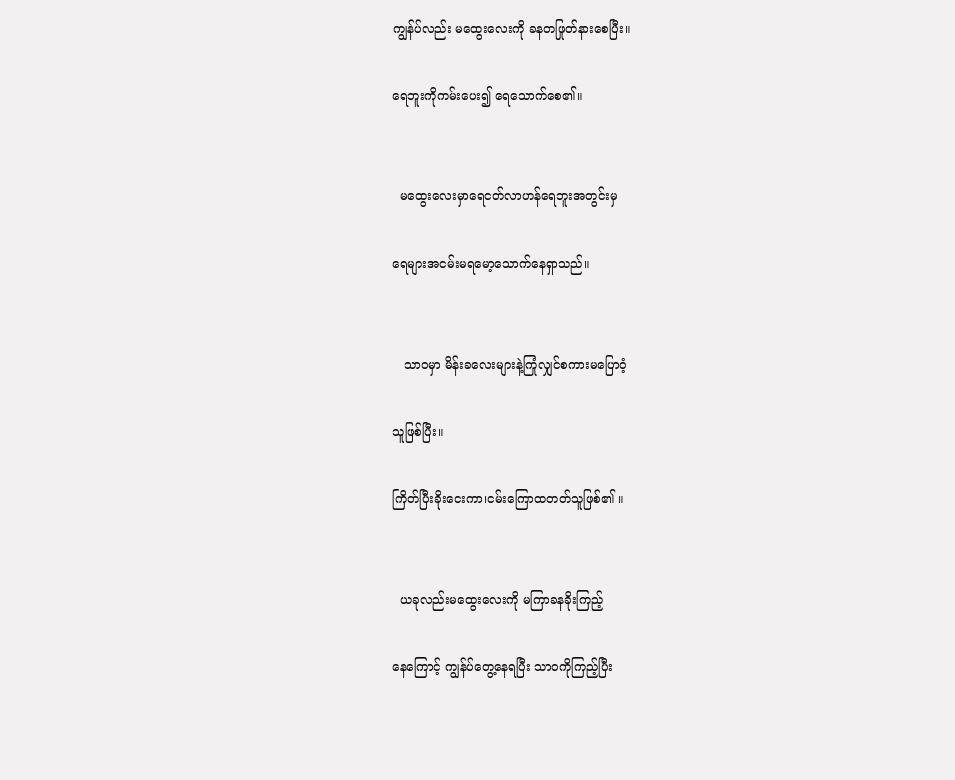ကျွန်ပ်လည်း မထွေးလေးကို ခနတဖြုတ်နားစေပြီး။

ရေဘူးကိုကမ်းပေး၍ ရေသောက်စေ၏။


  မထွေးလေးမှာရေငတ်လာဟန်ရေဘူးအတွင်းမှ

ရေများအငမ်းမရမော့သောက်နေရှာသည်။


   သာဝမှာ မိန်းခလေးများနဲ့ကြုံလျှင်စကားမပြောဝံ့

သူဖြစ်ပြီး။

ကြိတ်ပြီးခိုးငေးကာ၊ငမ်းကြောထတတ်သူဖြစ်၏ ။


  ယခုလည်းမထွေးလေးကို မကြာခနခိုးကြည့်

နေကြောင့် ကျွန်ပ်တွေ့နေရပြီး သာဝကိုကြည့်ပြီး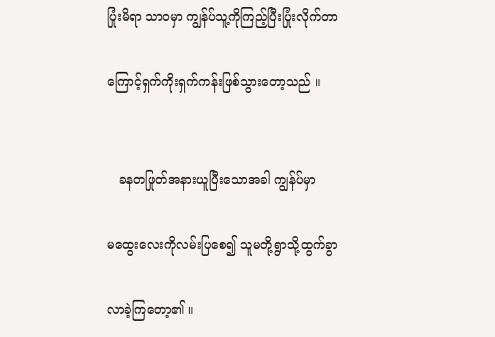ပြုံးမိရာ သာဝမှာ ကျွန်ပ်သူ့ကိုကြည့်ပြီးပြုံးလိုက်တာ

ကြောင့်ရှက်ကိုးရှက်ကန်းဖြစ်သွားတော့သည် ။


   ခနတဖြုတ်အနားယူပြီးသောအခါ ကျွန်ပ်မှာ

မထွေးလေးကိုလမ်းပြစေ၍ သူမတို့ရွာသို့ထွက်ခွာ

လာခဲ့ကြတော့၏ ။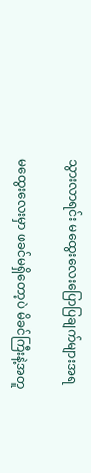သွားလာရင်း မထွေးလေးပြောပြချက်များအရ

မထွေးလေးမှာ ဖခင်မရှိတော့ပဲ မိခင်ကြီးနဲ့အတူ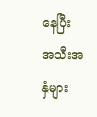နေပြီး အသီးအနှံများ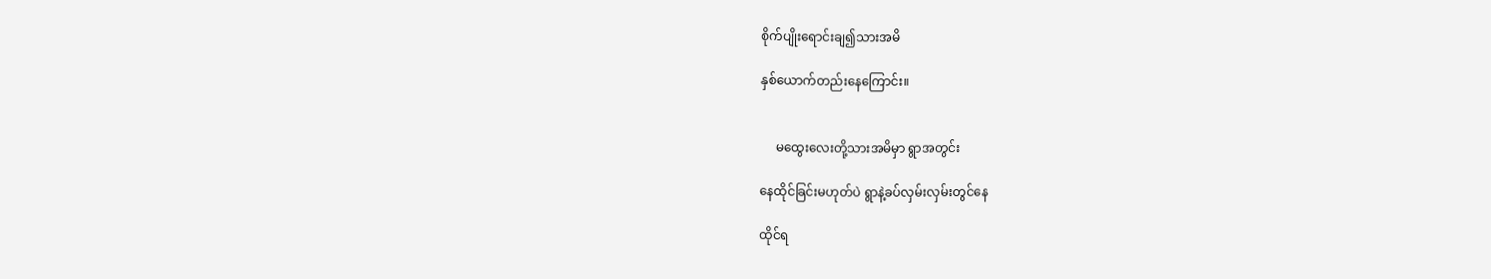စိုက်ပျိုးရောင်းချ၍သားအမိ

နှစ်ယောက်တည်းနေကြောင်း။


     မထွေးလေးတို့သားအမိမှာ ရွာအတွင်း

နေထိုင်ခြင်းမဟုတ်ပဲ ရွာနဲ့ခပ်လှမ်းလှမ်းတွင်နေ

ထိုင်ရ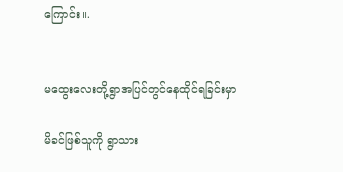ကြောင်း။.


မထွေးလေးတို့ရွာအပြင်တွင်နေထိုင်ရခြင်းမှာ

မိခင်ဖြစ်သူကို ရွာသား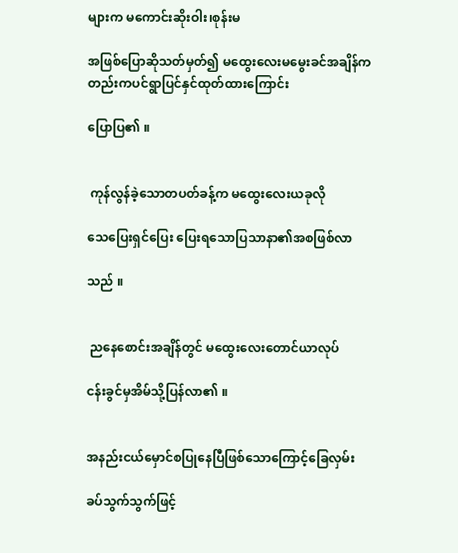များက မကောင်းဆိုးဝါး၊စုန်းမ

အဖြစ်ပြောဆိုသတ်မှတ်၍ မထွေးလေးမမွေးခင်အချိန်ကတည်းကပင်ရွာပြင်နှင်ထုတ်ထားကြောင်း

ပြောပြ၏ ။


 ကုန်လွန်ခဲ့သောတပတ်ခန့်က မထွေးလေးယခုလို

သေပြေးရှင်ပြေး ပြေးရသောပြသာနာ၏အစဖြစ်လာ

သည် ။


 ညနေစောင်းအချိန်တွင် မထွေးလေးတောင်ယာလုပ်

ငန်းခွင်မှအိမ်သို့ပြန်လာ၏ ။


အနည်းငယ်မှောင်စပြုနေပြီဖြစ်သောကြောင့်ခြေလှမ်း

ခပ်သွက်သွက်ဖြင့်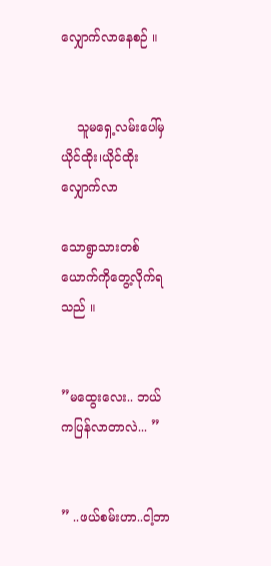လျှောက်လာနေစဉ် ။


    သူမရှေ့လမ်းပေါ်မှယိုင်ထိုး၊ယိုင်ထိုးလျှောက်လာ

သောရွာသားတစ်ယောက်ကိုတွေ့လိုက်ရသည် ။


”မထွေးလေး.. ဘယ်ကပြန်လာတာလဲ... ”


” ..ဖယ်စမ်းဟာ..ငါ့ဘာ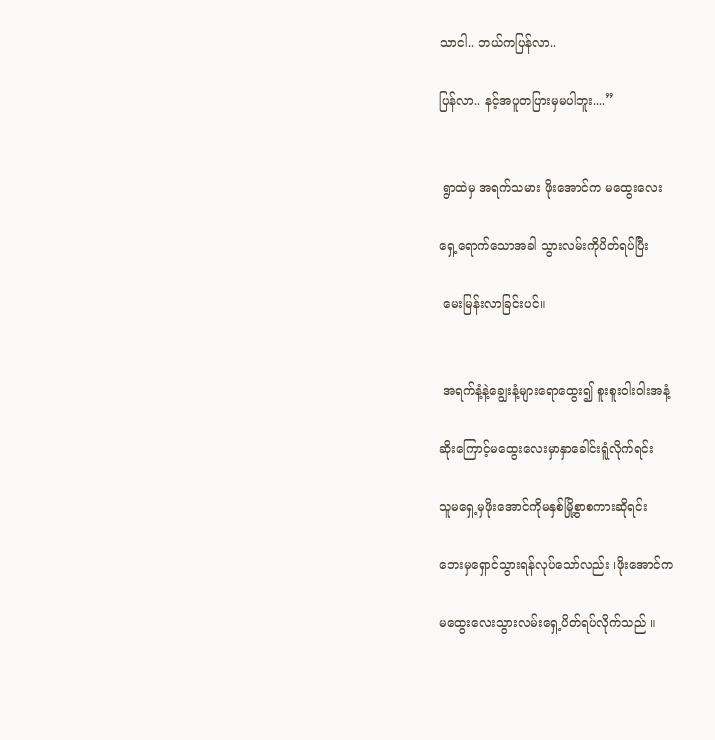သာငါ.. ဘယ်ကပြန်လာ..

ပြန်လာ.. နင့်အပူတပြားမှမပါဘူး....”


 ရွာထဲမှ အရက်သမား ဖိုးအောင်က မထွေးလေး

ရှေ့ရောက်သောအခါ သွားလမ်းကိုပိတ်ရပ်ပြီး

 မေးမြန်းလာခြင်းပင်။


 အရက်နံ့နဲ့ချွေးနံ့များရောထွေး၍ စူးစူးဝါးဝါးအနံ့

ဆိုးကြောင့်မထွေးလေးမှာနှာခေါင်းရူံလိုက်ရင်း

သူမရှေ့မှဖိုးအောင်ကိုမနှစ်မြို့စွာစကားဆိုရင်း

ဘေးမှရှောင်သွားရန်လုပ်သော်လည်း ၊ဖိုးအောင်က

မထွေးလေးသွားလမ်းရှေ့ပိတ်ရပ်လိုက်သည် ။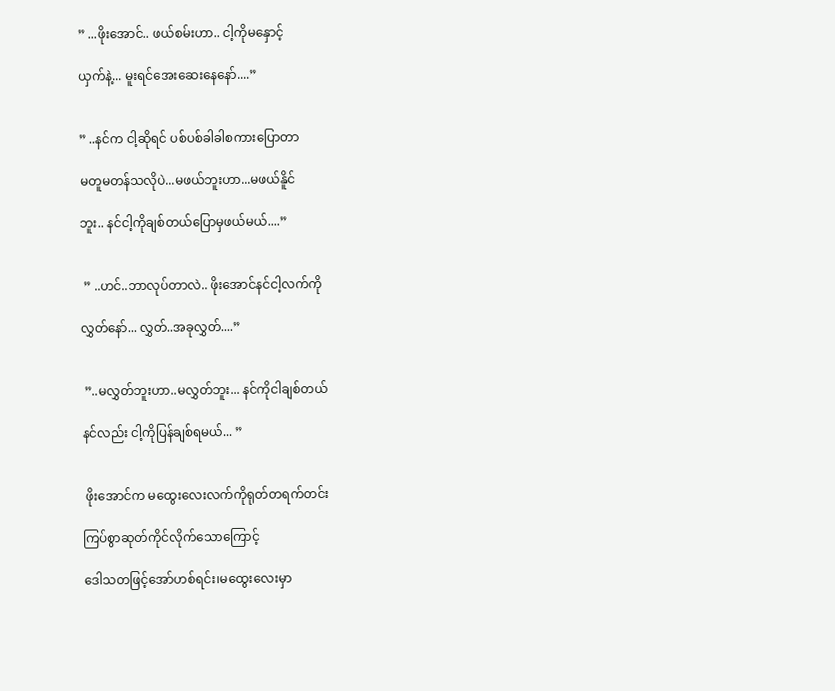” ...ဖိုးအောင်.. ဖယ်စမ်းဟာ.. ငါ့ကိုမနှောင့်

ယှက်နဲ့... မူးရင်အေးဆေးနေနော်....”


” ..နင်က ငါ့ဆိုရင် ပစ်ပစ်ခါခါစကားပြောတာ

မတူမတန်သလိုပဲ...မဖယ်ဘူးဟာ...မဖယ်နိူင်

ဘူး.. နင်ငါ့ကိုချစ်တယ်ပြောမှဖယ်မယ်....”


 ” ..ဟင်..ဘာလုပ်တာလဲ.. ဖိုးအောင်နင်ငါ့လက်ကို

လွှတ်နော်... လွှတ်..အခုလွှတ်....”


 ”..မလွှတ်ဘူးဟာ..မလွှတ်ဘူး... နင်ကိုငါချစ်တယ်

နင်လည်း ငါ့ကိုပြန်ချစ်ရမယ်... ”


 ဖိုးအောင်က မထွေးလေးလက်ကိုရုတ်တရက်တင်း

ကြပ်စွာဆုတ်ကိုင်လိုက်သောကြောင့်

ဒေါသတဖြင့်အော်ဟစ်ရင်း၊မထွေးလေးမှာ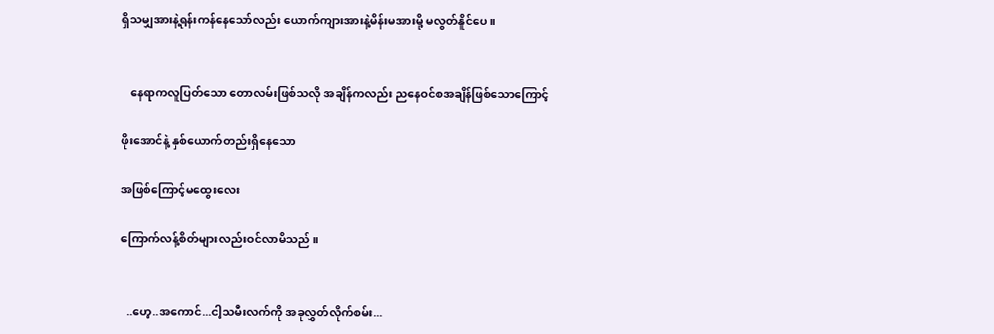ရှိသမျှအားနဲ့ရုန်းကန်နေသော်လည်း ယောက်ကျားအားနဲ့မိန်းမအားမို့ မလွတ်နိူင်ပေ။


   နေရာကလူပြတ်သော တောလမ်းဖြစ်သလို အချိန်ကလည်း ညနေဝင်စအချိန်ဖြစ်သောကြောင့်

ဖိုးအောင်နဲ့ နှစ်ယောက်တည်းရှိနေသော

အဖြစ်ကြောင့်မထွေးလေး

ကြောက်လန့်စိတ်များလည်းဝင်လာမိသည် ။


  ..ဟေ့..အကောင်...ငါ့သမီးလက်ကို အခုလွှတ်လိုက်စမ်း...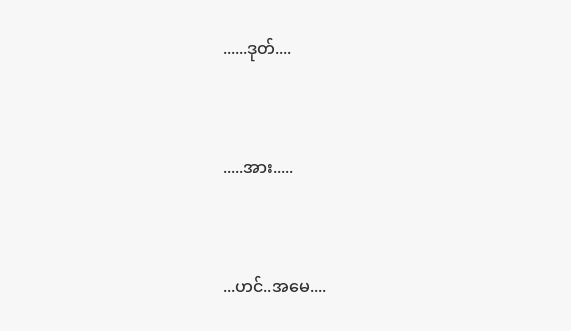......ဒုတ်....


.....အား.....


...ဟင်..အမေ....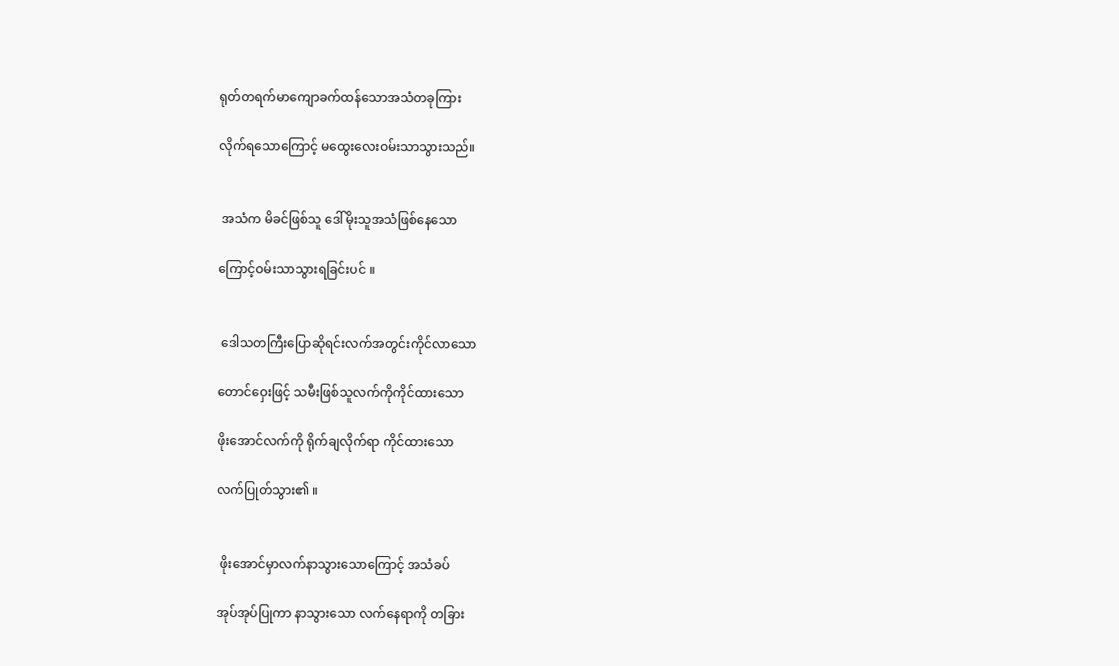ရုတ်တရက်မာကျောခက်ထန်သောအသံတခုကြား

လိုက်ရသောကြောင့် မထွေးလေးဝမ်းသာသွားသည်။


 အသံက မိခင်ဖြစ်သူ ဒေါ်မိုးသူအသံဖြစ်နေသော

ကြောင့်ဝမ်းသာသွားရခြင်းပင် ။


 ဒေါသတကြီးပြောဆိုရင်းလက်အတွင်းကိုင်လာသော

တောင်ဝှေးဖြင့် သမီးဖြစ်သူလက်ကိုကိုင်ထားသော

ဖိုးအောင်လက်ကို ရိုက်ချလိုက်ရာ ကိုင်ထားသော

လက်ပြုတ်သွား၏ ။


 ဖိုးအောင်မှာလက်နာသွားသောကြောင့် အသံခပ်

အုပ်အုပ်ပြုကာ နာသွားသော လက်နေရာကို တခြား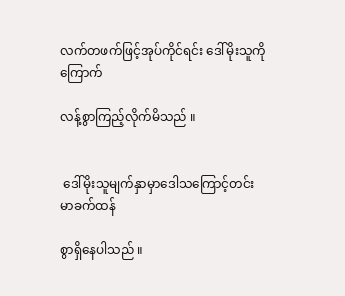လက်တဖက်ဖြင့်အုပ်ကိုင်ရင်း ဒေါ်မိုးသူကိုကြောက်

လန့်စွာကြည့်လိုက်မိသည် ။


 ဒေါ်မိုးသူမျက်နှာမှာဒေါသကြောင့်တင်းမာခက်ထန်

စွာရှိနေပါသည် ။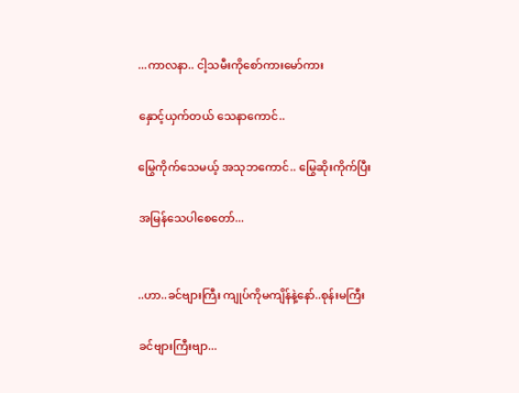...ကာလနာ.. ငါ့သမီးကိုစော်ကားမော်ကား

နှောင့်ယှက်တယ် သေနာကောင်..

မြွေကိုက်သေမယ့် အသုဘကောင်.. မြွေဆိုးကိုက်ပြီး

အမြန်သေပါစေတော်...


..ဟာ..ခင်ဗျားကြီး ကျုပ်ကိုမကျိန်နဲ့နော်..စုန်းမကြီး

ခင်ဗျားကြီးဗျာ...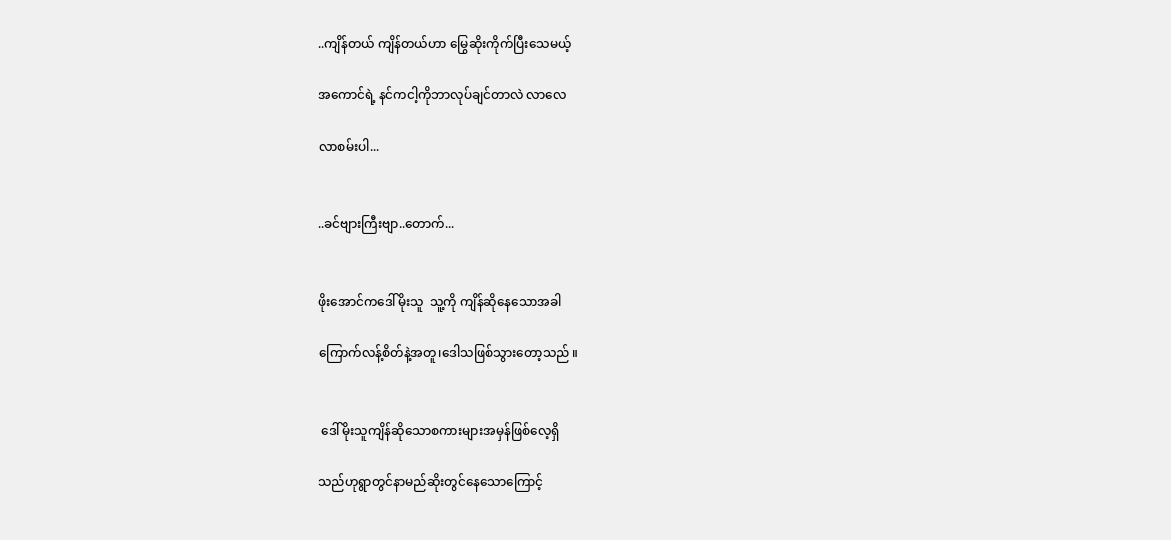..ကျိန်တယ် ကျိန်တယ်ဟာ မြွေဆိုးကိုက်ပြီးသေမယ့်

အကောင်ရဲ့ နင်ကငါ့ကိုဘာလုပ်ချင်တာလဲ လာလေ

လာစမ်းပါ...


..ခင်ဗျားကြီးဗျာ..တောက်...


ဖိုးအောင်ကဒေါ်မိုးသူ  သူ့ကို ကျိန်ဆိုနေသောအခါ

ကြောက်လန့်စိတ်နဲ့အတူ၊ဒေါသဖြစ်သွားတော့သည် ။


 ဒေါ်မိုးသူကျိန်ဆိုသောစကားများအမှန်ဖြစ်လေ့ရှိ

သည်ဟုရွာတွင်နာမည်ဆိုးတွင်နေသောကြောင့်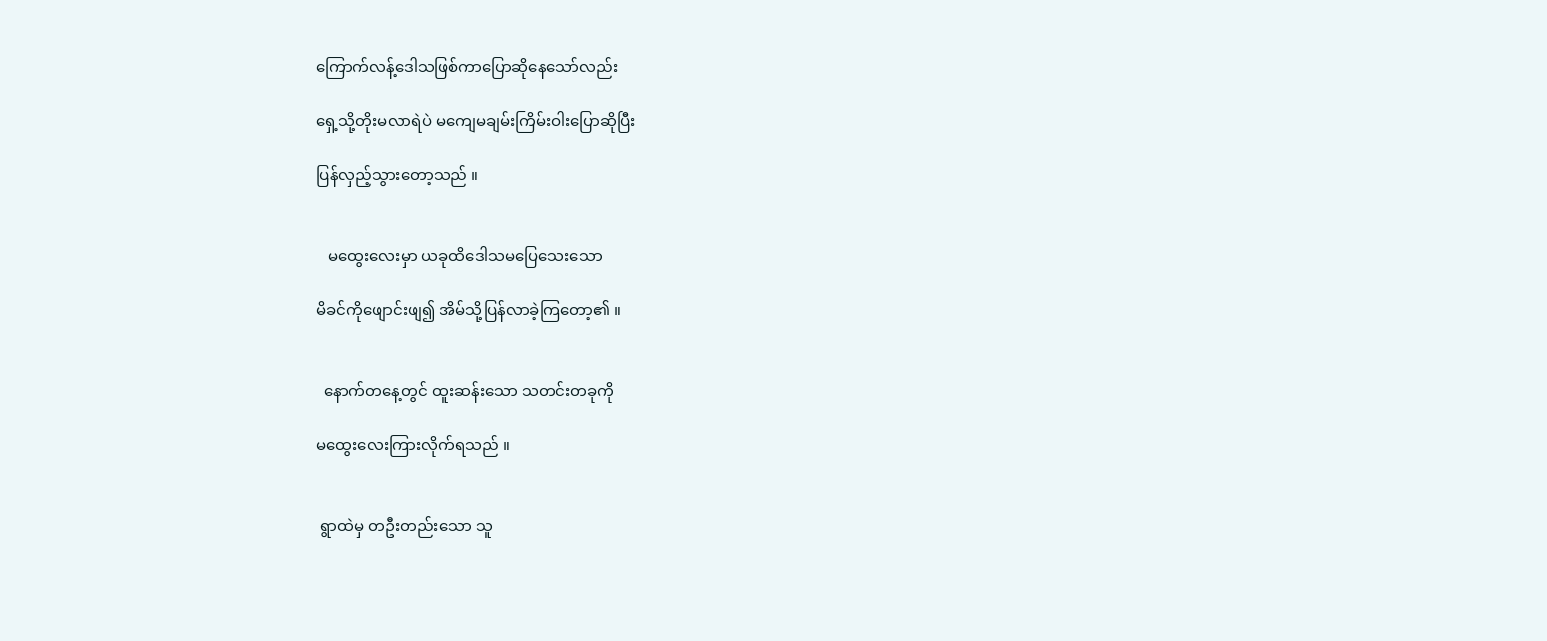ကြောက်လန့်ဒေါသဖြစ်ကာပြောဆိုနေသော်လည်း

ရှေ့သို့တိုးမလာရဲပဲ မကျေမချမ်းကြိမ်းဝါးပြောဆိုပြီး

ပြန်လှည့်သွားတော့သည် ။


   မထွေးလေးမှာ ယခုထိဒေါသမပြေသေးသော

မိခင်ကိုဖျောင်းဖျ၍ အိမ်သို့ပြန်လာခဲ့ကြတော့၏ ။


  နောက်တနေ့တွင် ထူးဆန်းသော သတင်းတခုကို

မထွေးလေးကြားလိုက်ရသည် ။


 ရွာထဲမှ တဦးတည်းသော သူ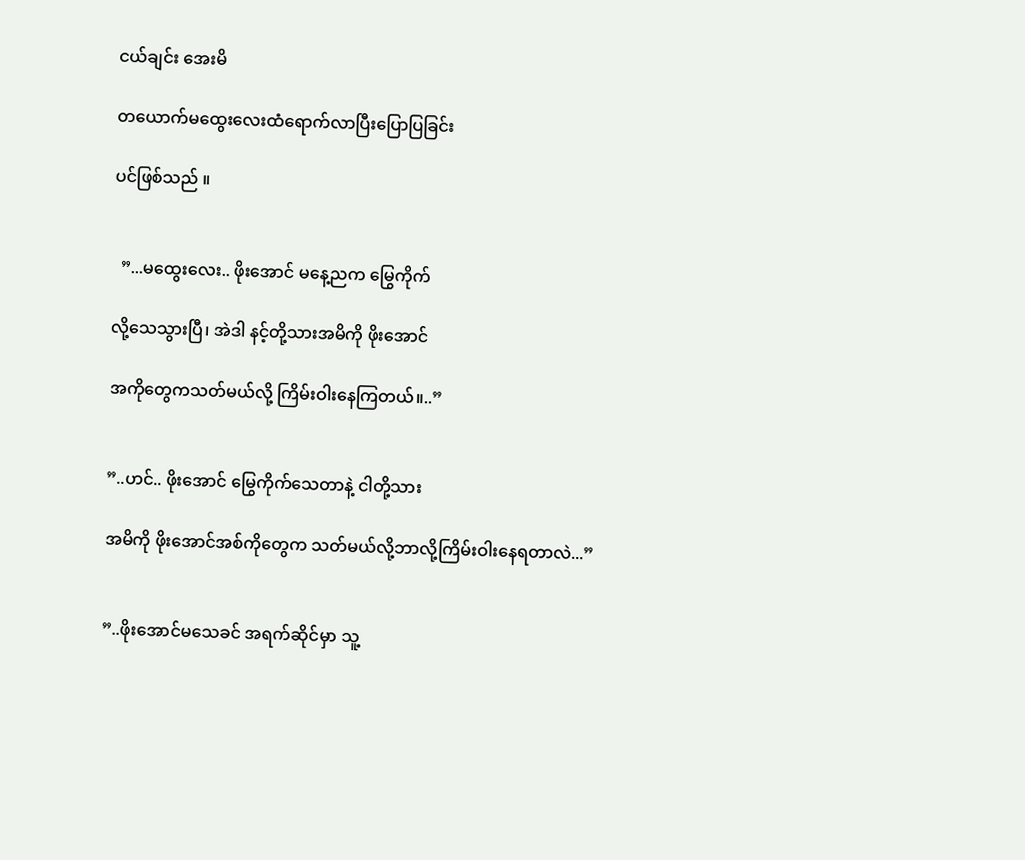ငယ်ချင်း အေးမိ

တယောက်မထွေးလေးထံရောက်လာပြီးပြောပြခြင်း

ပင်ဖြစ်သည် ။


  ”...မထွေးလေး.. ဖိုးအောင် မနေ့ညက မြွေကိုက်

လို့သေသွားပြီ၊ အဲဒါ နင့်တို့သားအမိကို ဖိုးအောင်

အကိုတွေကသတ်မယ်လို့ ကြိမ်းဝါးနေကြတယ်။..”


”..ဟင်.. ဖိုးအောင် မြွေကိုက်သေတာနဲ့ ငါတို့သား

အမိကို ဖိုးအောင်အစ်ကိုတွေက သတ်မယ်လို့ဘာလို့ကြိမ်းဝါးနေရတာလဲ...”


”..ဖိုးအောင်မသေခင် အရက်ဆိုင်မှာ သူ့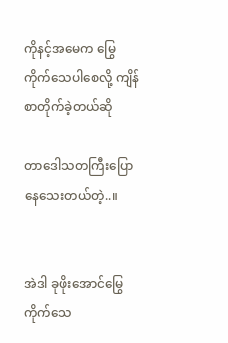ကိုနင့်အမေက မြွေကိုက်သေပါစေလို့ ကျိန်စာတိုက်ခဲ့တယ်ဆို

တာဒေါသတကြီးပြောနေသေးတယ်တဲ့..။


အဲဒါ ခုဖိုးအောင်မြွေကိုက်သေ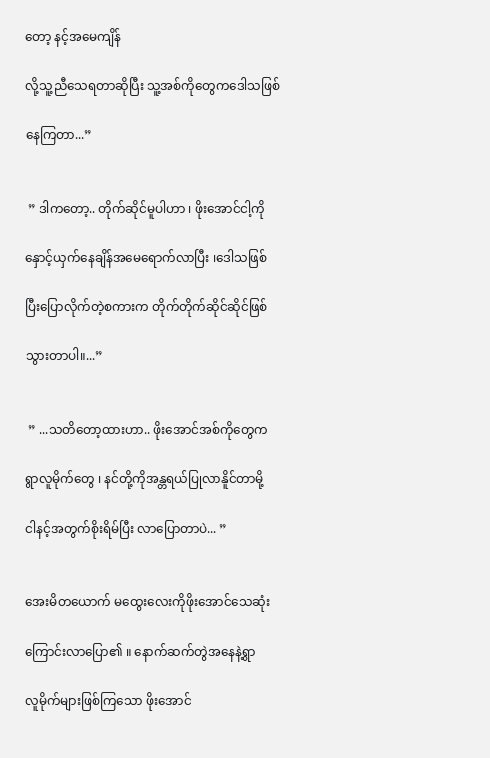တော့ နင့်အမေကျိန်

လို့သူ့ညီသေရတာဆိုပြီး သူ့အစ်ကိုတွေကဒေါသဖြစ်

နေကြတာ...”


 ” ဒါကတော့.. တိုက်ဆိုင်မူပါဟာ ၊ ဖိုးအောင်ငါ့ကို

နှောင့်ယှက်နေချိန်အမေရောက်လာပြီး ၊ဒေါသဖြစ်

ပြီးပြောလိုက်တဲ့စကားက တိုက်တိုက်ဆိုင်ဆိုင်ဖြစ်

သွားတာပါ။...”


 ” ...သတိတော့ထားဟာ.. ဖိုးအောင်အစ်ကိုတွေက

ရွာလူမိုက်တွေ ၊ နင်တို့ကိုအန္တရယ်ပြုလာနိူင်တာမို့

ငါနင့်အတွက်စိုးရိမ်ပြီး လာပြောတာပဲ... ”


အေးမိတယောက် မထွေးလေးကိုဖိုးအောင်သေဆုံး

ကြောင်းလာပြော၏ ။ နောက်ဆက်တွဲအနေနဲ့ရွာ

လူမိုက်များဖြစ်ကြသော ဖိုးအောင်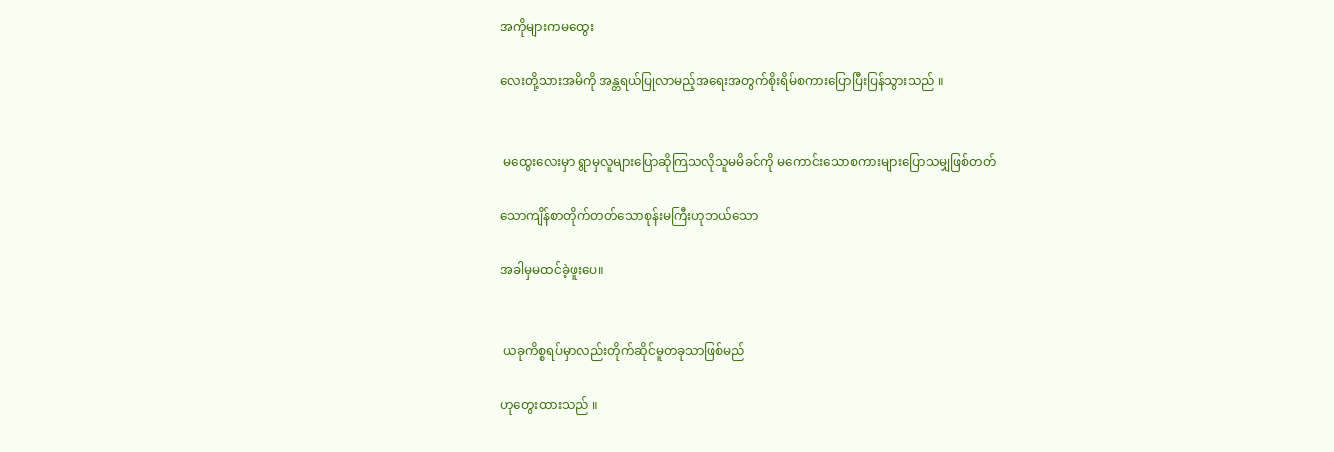အကိုများကမထွေး

လေးတို့သားအမိကို အန္တရယ်ပြုလာမည့်အရေးအတွက်စိုးရိမ်စကားပြောပြီးပြန်သွားသည် ။


 မထွေးလေးမှာ ရွာမှလူများပြောဆိုကြသလိုသူမမိခင်ကို မကောင်းသောစကားများပြောသမျှဖြစ်တတ်

သောကျိန်စာတိုက်တတ်သောစုန်းမကြီးဟုဘယ်သော

အခါမှမထင်ခဲ့ဖူးပေ။


 ယခုကိစ္စရပ်မှာလည်းတိုက်ဆိုင်မူတခုသာဖြစ်မည်

ဟုတွေးထားသည် ။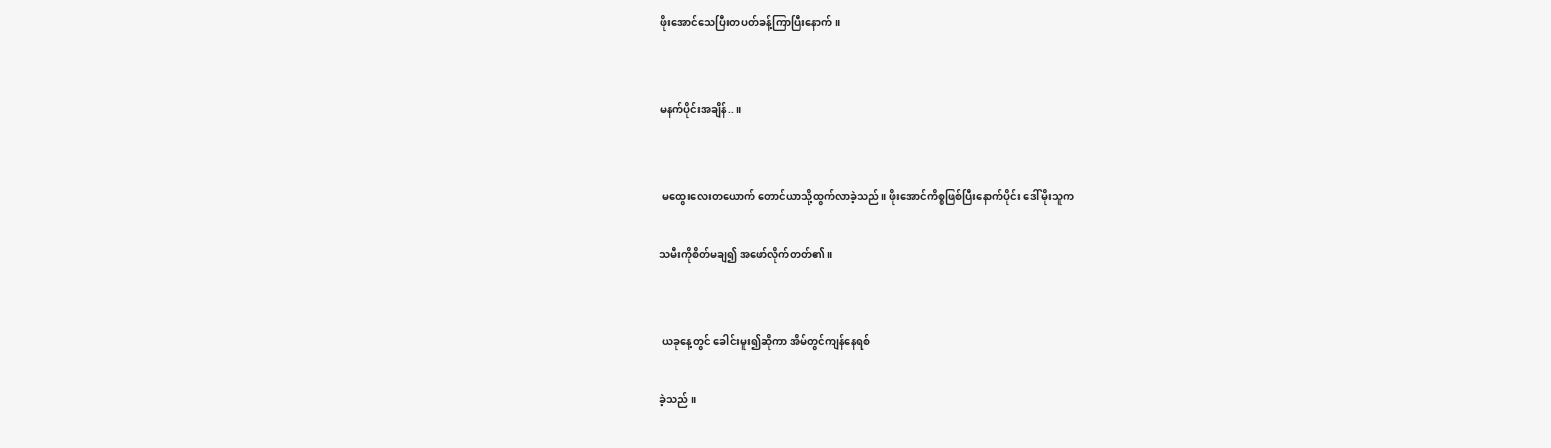ဖိုးအောင်သေပြီးတပတ်ခန့်ကြာပြီးနောက်။


မနက်ပိုင်းအချိန်..။


 မထွေးလေးတယောက် တောင်ယာသို့ထွက်လာခဲ့သည်။ ဖိုးအောင်ကိစ္စဖြစ်ပြီးနောက်ပိုင်း ဒေါ်မိုးသူက

သမီးကိုစိတ်မချ၍ အဖော်လိုက်တတ်၏ ။


 ယခုနေ့တွင် ခေါင်းမူး၍ဆိုကာ အိမ်တွင်ကျန်နေရစ်

ခဲ့သည် ။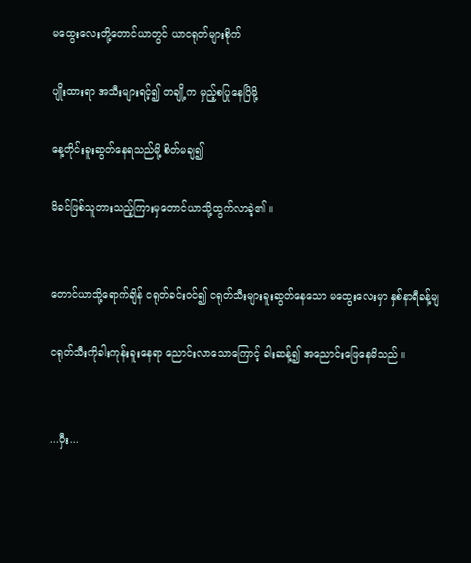မထွေးလေးတို့တောင်ယာတွင် ယာငရုတ်များစိုက်

ပျိုးထားရာ အသီးများရင့်၍ တချို့က မှည့်စပြုနေပြိမို့

နေ့တိုင်းခူးဆွတ်နေရသည်မို့ စိတ်မချ၍

မိခင်ဖြစ်သူတားသည့်ကြားမှတောင်ယာသို့ထွက်လာခဲ့၏ ။


တောင်ယာသို့ရောက်ချိန် ငရုတ်ခင်းဝင်၍ ငရုတ်သီးများခူးဆွတ်နေသော မထွေးလေးမှာ နှစ်နာရီခန့်မျ

ငရုတ်သီးကိုခါးကုန်းခူးနေရာ ညောင်းလာသောကြောင့် ခါးဆန့်၍ အညောင်းဖြေနေမိသည် ။


...ဝှီး...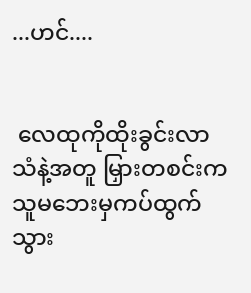...ဟင်....


 လေထုကိုထိုးခွင်းလာသံနဲ့အတူ မြှားတစင်းက သူမဘေးမှကပ်ထွက်သွား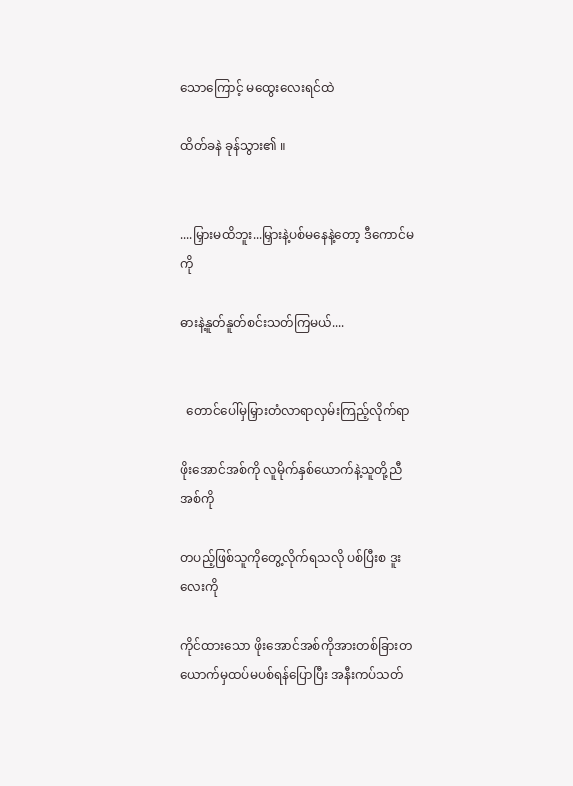သောကြောင့် မထွေးလေးရင်ထဲ

ထိတ်ခနဲ ခုန်သွား၏ ။


....မြှားမထိဘူး...မြှားနဲ့ပစ်မနေနဲ့တော့ ဒီကောင်မကို

ဓားနဲ့နူတ်နူတ်စင်းသတ်ကြမယ်....


  တောင်ပေါ်မှမြှားတံလာရာလှမ်းကြည့်လိုက်ရာ

ဖိုးအောင်အစ်ကို လူမိုက်နှစ်ယောက်နဲ့သူတို့ညီအစ်ကို

တပည့်ဖြစ်သူကိုတွေ့လိုက်ရသလို ပစ်ပြီးစ ဒူးလေးကို

ကိုင်ထားသော ဖိုးအောင်အစ်ကိုအားတစ်ခြားတယောက်မှထပ်မပစ်ရန်ပြောပြီး အနီးကပ်သတ်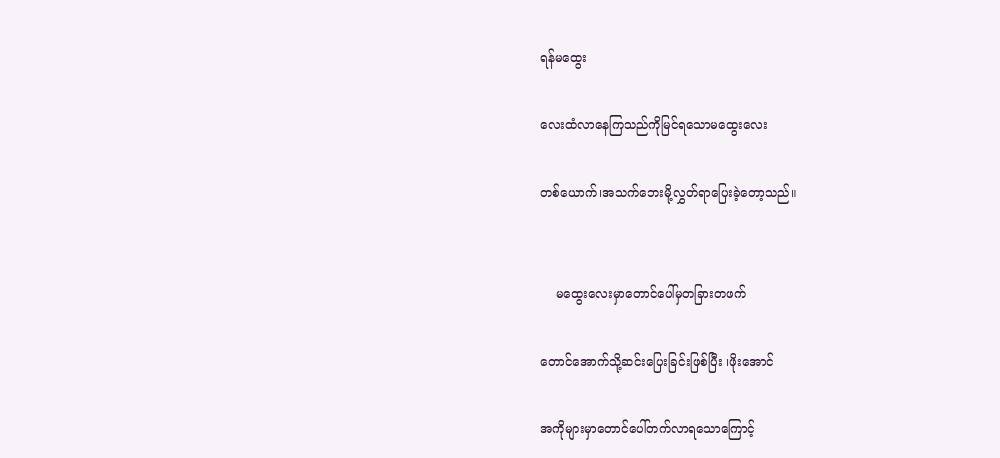ရန်မထွေး

လေးထံလာနေကြသည်ကိုမြင်ရသောမထွေးလေး

တစ်ယောက်၊အသက်ဘေးမို့လွှတ်ရာပြေးခဲ့တော့သည်။


    မထွေးလေးမှာတောင်ပေါ်မှတခြားတဖက်

တောင်အောက်သို့ဆင်းပြေးခြင်းဖြစ်ပြီး ၊ဖိုးအောင်

အကိုများမှာတောင်ပေါ်တက်လာရသောကြောင့်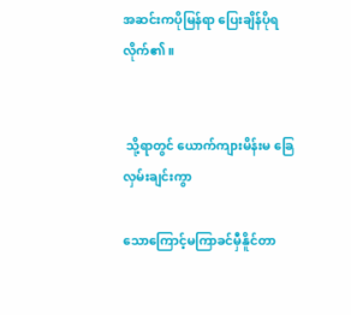အဆင်းကပိုမြန်ရာ ပြေးချိန်ပိုရလိုက်၏ ။


 သို့ရာတွင် ယောက်ကျားမိန်းမ ခြေလှမ်းချင်းကွာ

သောကြောင့်မကြာခင်မှီနိူင်တာ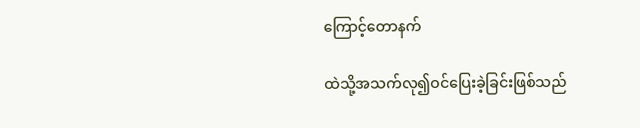ကြောင့်တောနက်

ထဲသို့အသက်လု၍ဝင်ပြေးခဲ့ခြင်းဖြစ်သည်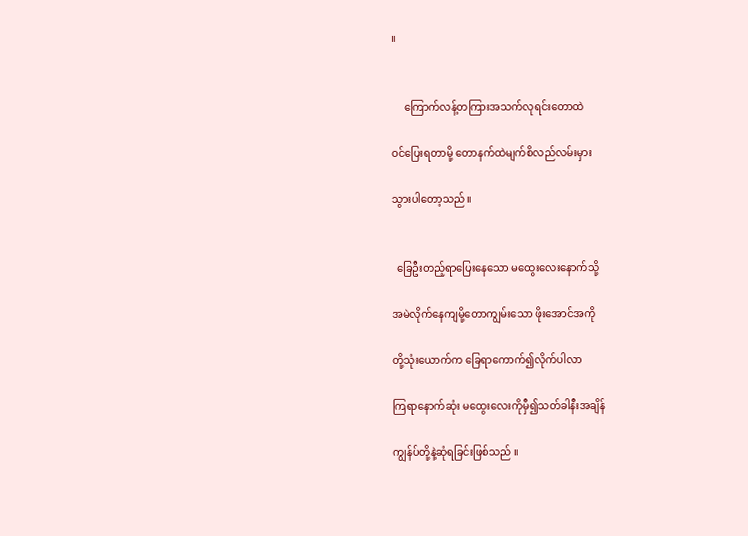။


     ကြောက်လန့်တကြားအသက်လုရင်းတောထဲ

ဝင်ပြေးရတာမို့ တောနက်ထဲမျက်စိလည်လမ်းမှား

သွားပါတော့သည်။


  ခြေဦးတည့်ရာပြေးနေသော မထွေးလေးနောက်သို့

အမဲလိုက်နေကျမို့တောကျွမ်းသော ဖိုးအောင်အကို

တို့သုံးယောက်က ခြေရာကောက်၍လိုက်ပါလာ

ကြရာနောက်ဆုံး မထွေးလေးကိုမှီ၍သတ်ခါနီးအချိန်

ကျွန်ပ်တို့နဲ့ဆုံရခြင်းဖြစ်သည် ။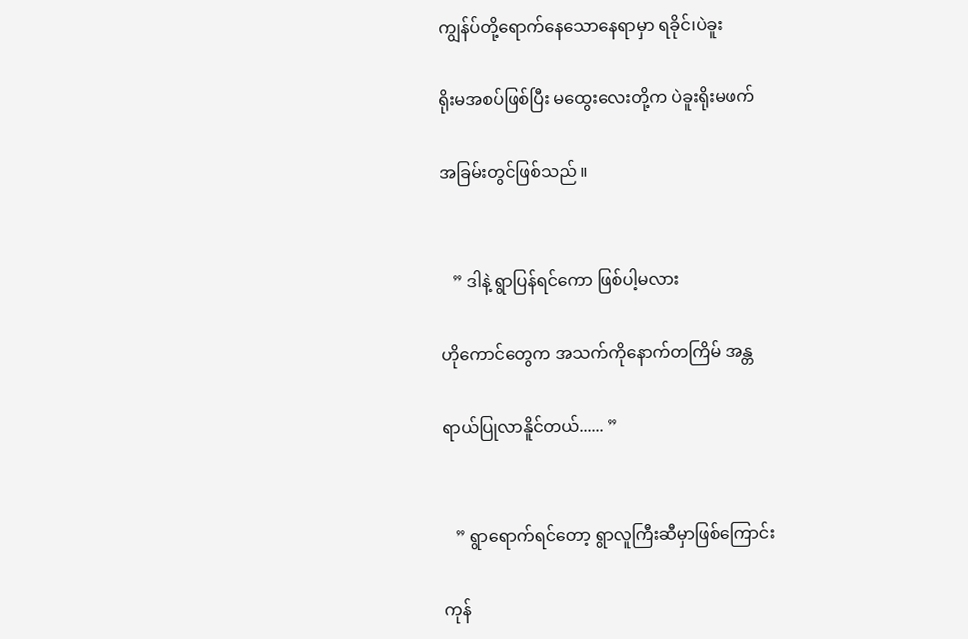ကျွန်ပ်တို့ရောက်နေသောနေရာမှာ ရခိုင်၊ပဲခူး

ရိုးမအစပ်ဖြစ်ပြီး မထွေးလေးတို့က ပဲခူးရိုးမဖက်

အခြမ်းတွင်ဖြစ်သည် ။


   ” ဒါနဲ့ ရွာပြန်ရင်ကော ဖြစ်ပါ့မလား

ဟိုကောင်တွေက အသက်ကိုနောက်တကြိမ် အန္တ

ရာယ်ပြုလာနိူင်တယ်...... ”


   ” ရွာရောက်ရင်တော့ ရွာလူကြီးဆီမှာဖြစ်ကြောင်း

ကုန်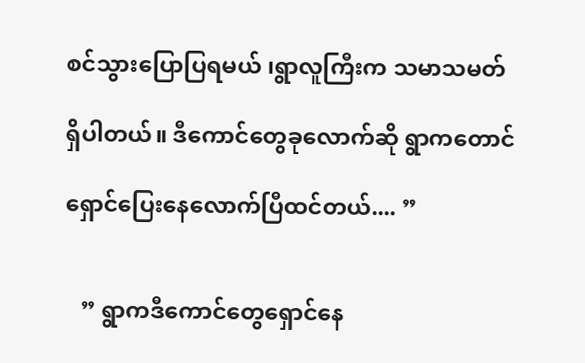စင်သွားပြောပြရမယ် ၊ရွာလူကြီးက သမာသမတ်

ရှိပါတယ်။ ဒီကောင်တွေခုလောက်ဆို ရွာကတောင်

ရှောင်ပြေးနေလောက်ပြီထင်တယ်.... ”


   ” ရွာကဒီကောင်တွေရှောင်နေ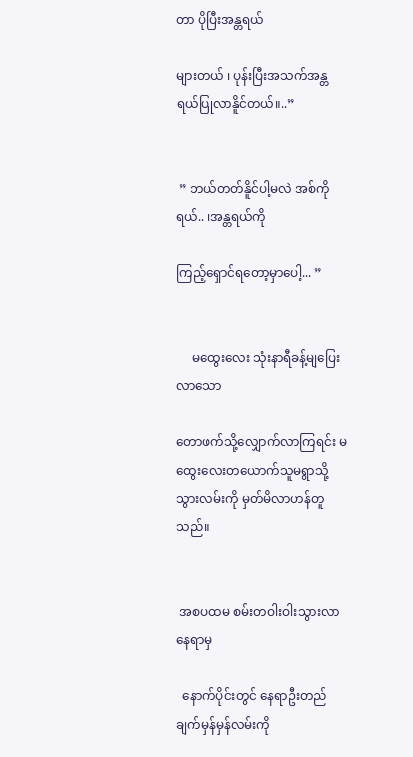တာ ပိုပြီးအန္တရယ်

များတယ် ၊ ပုန်းပြီးအသက်အန္တရယ်ပြုလာနိူင်တယ်။..”


 ” ဘယ်တတ်နိူင်ပါ့မလဲ အစ်ကိုရယ်.. ၊အန္တရယ်ကို

ကြည့်ရှောင်ရတော့မှာပေါ့... ”


     မထွေးလေး သုံးနာရီခန့်မျပြေးလာသော

တောဖက်သို့လျှောက်လာကြရင်း မထွေးလေးတယောက်သူမရွာသို့သွားလမ်းကို မှတ်မိလာဟန်တူသည်။


 အစပထမ စမ်းတဝါးဝါးသွားလာနေရာမှ

  နောက်ပိုင်းတွင် နေရာဦးတည်ချက်မှန်မှန်လမ်းကို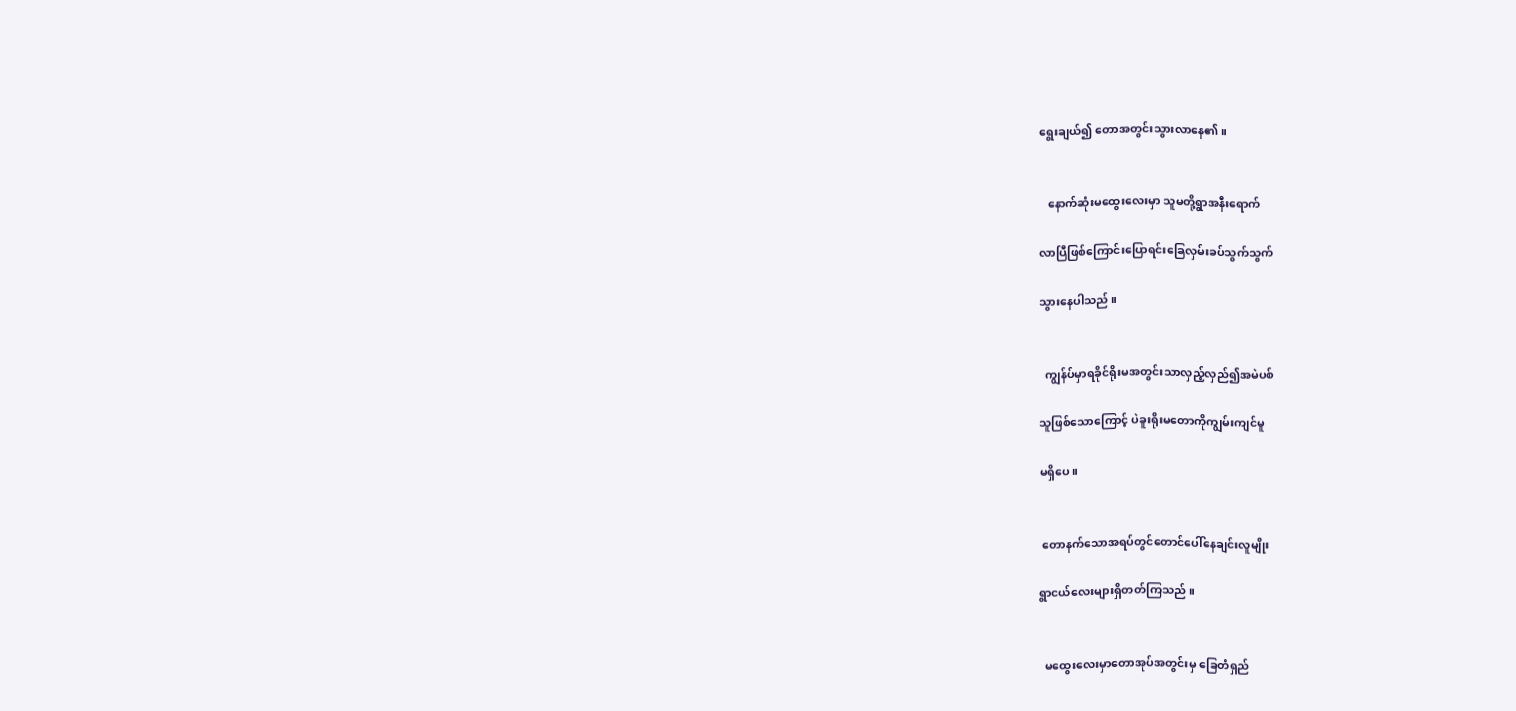ရွေးချယ်၍ တောအတွင်းသွားလာနေ၏ ။


   နောက်ဆုံးမထွေးလေးမှာ သူမတို့ရွာအနီးရောက်

လာပြီဖြစ်ကြောင်းပြောရင်းခြေလှမ်းခပ်သွက်သွက်

သွားနေပါသည် ။


  ကျွန်ပ်မှာရခိုင်ရိုးမအတွင်းသာလှည့်လှည်၍အမဲပစ်

သူဖြစ်သောကြောင့် ပဲခူးရိုးမတောကိုကျွမ်းကျင်မူ

မရှိပေ။


 တောနက်သောအရပ်တွင်တောင်ပေါ်နေချင်းလူမျိုး

ရွာငယ်လေးများရှိတတ်ကြသည် ။


  မထွေးလေးမှာတောအုပ်အတွင်းမှ ခြေတံရှည်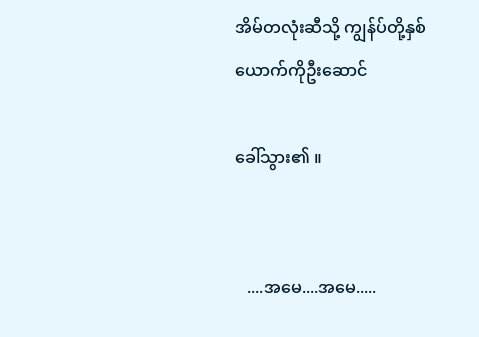အိမ်တလုံးဆီသို့ ကျွန်ပ်တို့နှစ်ယောက်ကိုဦးဆောင်

ခေါ်သွား၏ ။


   ....အမေ....အမေ.....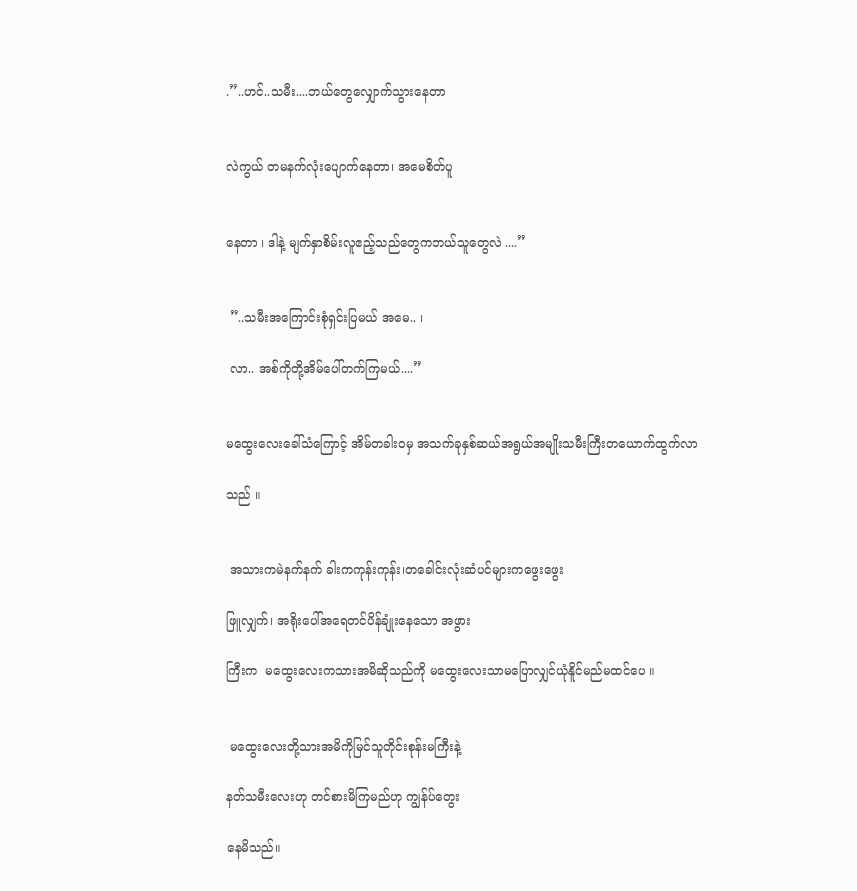.”..ဟင်..သမီး....ဘယ်တွေလျှောက်သွားနေတာ


လဲကွယ် တမနက်လုံးပျောက်နေတာ၊ အမေစိတ်ပူ


နေတာ ၊ ဒါနဲ့ မျက်နှာစိမ်းလူဧည့်သည်တွေကဘယ်သူတွေလဲ ....”


 ”..သမီးအကြောင်းစုံရှင်းပြမယ် အမေ.. ၊

 လာ.. အစ်ကိုတို့အိမ်ပေါ်တက်ကြမယ်....”


မထွေးလေးခေါ်သံကြောင့် အိမ်တခါးဝမှ အသက်ခုနှစ်ဆယ်အရွယ်အမျိုးသမီးကြီးတယောက်ထွက်လာ

သည် ။


 အသားကမဲနက်နက် ခါးကကုန်းကုန်း၊တခေါင်းလုံးဆံပင်များကဖွေးဖွေး

ဖြူလျှက်၊ အရိုးပေါ်အရေတင်ပိန်ချုံးနေသော အဖွား

ကြီးက  မထွေးလေးကသားအမိဆိုသည်ကို မထွေးလေးသာမပြောလျှင်ယုံနိူင်မည်မထင်ပေ ။


 မထွေးလေးတို့သားအမိကိုမြင်သူတိုင်းစုန်းမကြီးနဲ့

နတ်သမီးလေးဟု တင်စားမိကြမည်ဟု ကျွန်ပ်တွေး

နေမိသည်။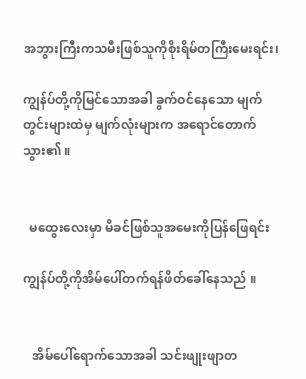အဘွားကြီးကသမီးဖြစ်သူကိုစိုးရိမ်တကြီးမေးရင်း၊

ကျွန်ပ်တို့ကိုမြင်သောအခါ ခွက်ဝင်နေသော မျက်တွင်းများထဲမှ မျက်လုံးများက အရောင်တောက်သွား၏ ။


  မထွေးလေးမှာ မိခင်ဖြစ်သူအမေးကိုပြန်ဖြေရင်း

ကျွန်ပ်တို့ကိုအိမ်ပေါ်တက်ရန်ဖိတ်ခေါ်နေသည် ။


   အိမ်ပေါ်ရောက်သောအခါ သင်းဖျုးဖျာတ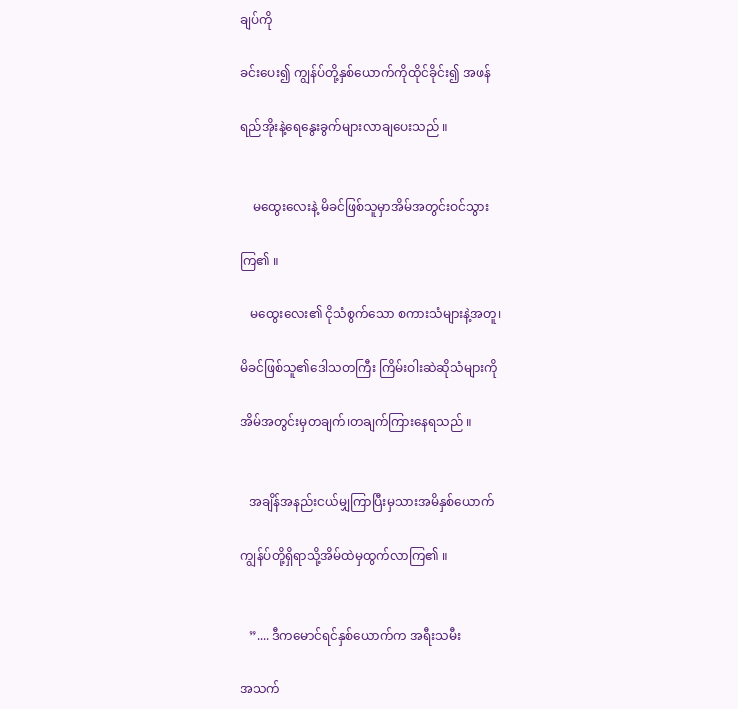ချပ်ကို

ခင်းပေး၍ ကျွန်ပ်တို့နှစ်ယောက်ကိုထိုင်ခိုင်း၍ အဖန်

ရည်အိုးနဲ့ရေနွေးခွက်များလာချပေးသည် ။


    မထွေးလေးနဲ့ မိခင်ဖြစ်သူမှာအိမ်အတွင်းဝင်သွား

ကြ၏ ။

   မထွေးလေး၏ ငိုသံစွက်သော စကားသံများနဲ့အတူ၊

မိခင်ဖြစ်သူ၏ဒေါသတကြီး ကြိမ်းဝါးဆဲဆိုသံများကို

အိမ်အတွင်းမှတချက်၊တချက်ကြားနေရသည် ။


   အချိန်အနည်းငယ်မျှကြာပြီးမှသားအမိနှစ်ယောက်

ကျွန်ပ်တို့ရှိရာသို့အိမ်ထဲမှထွက်လာကြ၏ ။


   ”.... ဒီကမောင်ရင်နှစ်ယောက်က အရီးသမီး

အသက်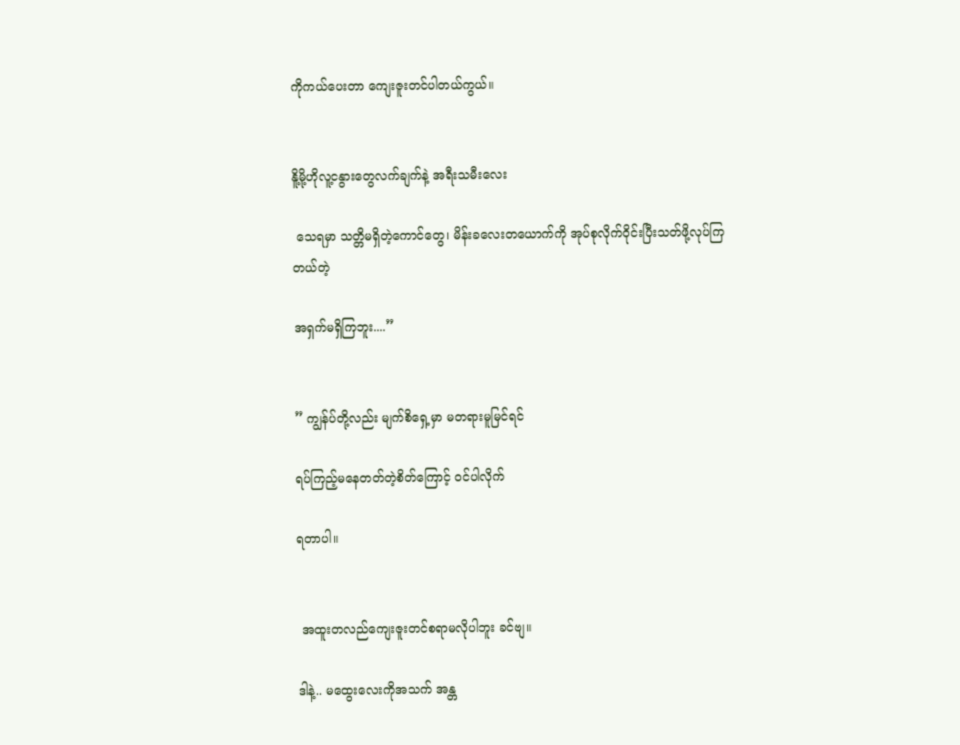ကိုကယ်ပေးတာ ကျေးဇူးတင်ပါတယ်ကွယ်။


နိူ့မို့ဟိုလူ့ငနွားတွေလက်ချက်နဲ့ အရီးသမီးလေး

 သေရမှာ သတ္တိမရှိတဲ့ကောင်တွေ၊ မိန်းခလေးတယောက်ကို အုပ်စုလိုက်ဝိုင်းပြီးသတ်ဖို့လုပ်ကြတယ်တဲ့

အရှက်မရှိကြဘူး....”


” ကျွန်ပ်တို့လည်း မျက်စိရှေ့မှာ မတရားမူမြင်ရင်

ရပ်ကြည့်မနေတတ်တဲ့စိတ်ကြောင့် ဝင်ပါလိုက်

ရတာပါ။


 အထူးတလည်ကျေးဇူးတင်စရာမလိုပါဘူး ခင်ဗျ။

ဒါနဲ့.. မထွေးလေးကိုအသက် အန္တ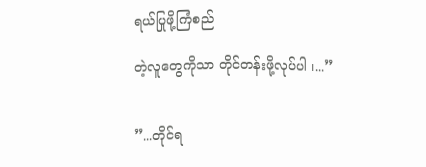ရယ်ပြုဖို့ကြံစည်

တဲ့လူတွေကိုသာ တိုင်တန်းဖို့လုပ်ပါ ၊...”


”...တိုင်ရ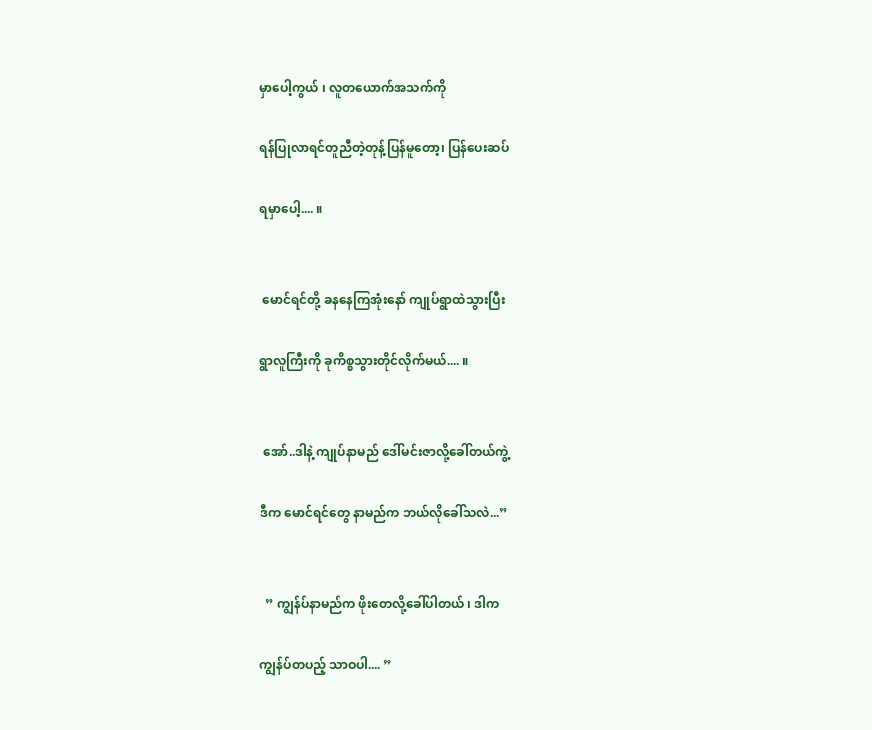မှာပေါ့ကွယ် ၊ လူတယောက်အသက်ကို

ရန်ပြုလာရင်တူညီတဲ့တုန့်ပြန်မူတော့၊ ပြန်ပေးဆပ်

ရမှာပေါ့.... ။


 မောင်ရင်တို့ ခနနေကြအုံးနော် ကျုပ်ရွာထဲသွားပြီး

ရွာလူကြီးကို ခုကိစ္စသွားတိုင်လိုက်မယ်.... ။


 အော်..ဒါနဲ့ ကျုပ်နာမည် ဒေါ်မင်းဇာလို့ခေါ်တယ်ကွဲ့

ဒီက မောင်ရင်တွေ နာမည်က ဘယ်လိုခေါ်သလဲ...”


  ” ကျွန်ပ်နာမည်က ဖိုးတေလို့ခေါ်ပါတယ် ၊ ဒါက

ကျွန်ပ်တပည့် သာဝပါ.... ”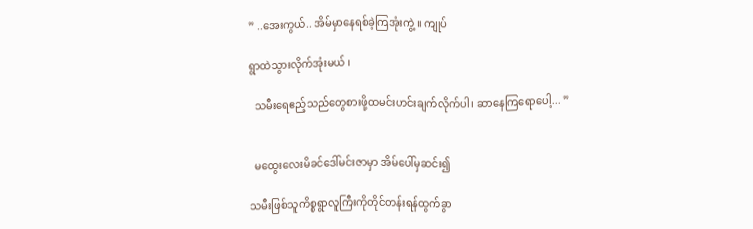” ..အေးကွယ်.. အိမ်မှာနေရစ်ခဲ့ကြအုံးကွဲ့ ။ ကျုပ်

ရွာထဲသွားလိုက်အုံးမယ် ၊

  သမီးရေဧည့်သည်တွေစားဖို့ထမင်းဟင်းချက်လိုက်ပါ၊ ဆာနေကြရောပေါ့... ”


  မထွေးလေးမိခင်ဒေါ်မင်းဇာမှာ အိမ်ပေါ်မှဆင်း၍

သမီးဖြစ်သူကိစ္စရွာလူကြီးကိုတိုင်တန်းရန်ထွက်ခွာ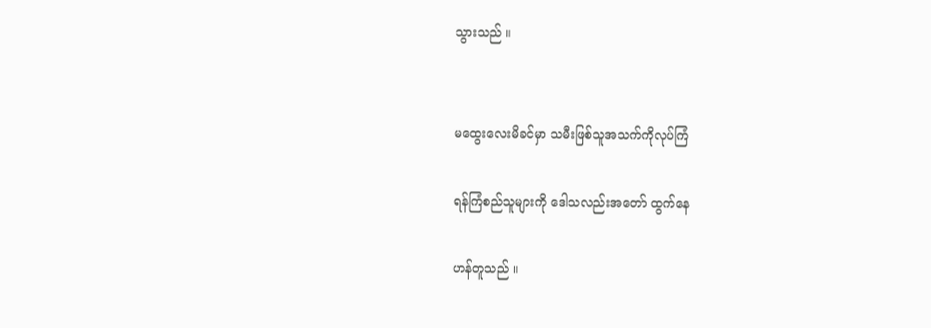သွားသည် ။


မထွေးလေးမိခင်မှာ သမီးဖြစ်သူအသက်ကိုလုပ်ကြံ

ရန်ကြံစည်သူများကို ဒေါသလည်းအတော် ထွက်နေ

ဟန်တူသည် ။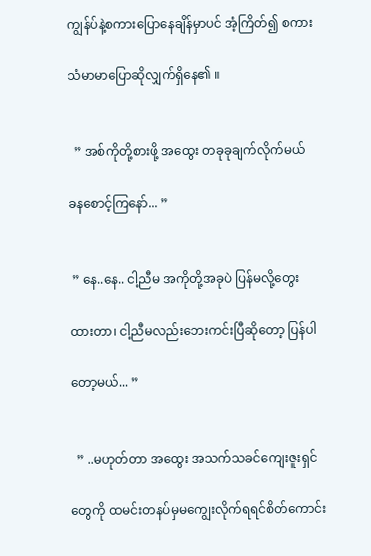ကျွန်ပ်နဲ့စကားပြောနေချိန်မှာပင် အံ့ကြိတ်၍ စကား

သံမာမာပြောဆိုလျှက်ရှိနေ၏ ။


  ” အစ်ကိုတို့စားဖို့ အထွေး တခုခုချက်လိုက်မယ်

ခနစောင့်ကြနော်... ”


 ” နေ..နေ.. ငါ့ညီမ အကိုတို့အခုပဲ ပြန်မလို့တွေး

ထားတာ၊ ငါ့ညီမလည်းဘေးကင်းပြီဆိုတော့ ပြန်ပါ

တော့မယ်... ”


  ” ..မဟုတ်တာ အထွေး အသက်သခင်ကျေးဇူးရှင်

တွေကို ထမင်းတနပ်မှမကျွေးလိုက်ရရင်စိတ်ကောင်း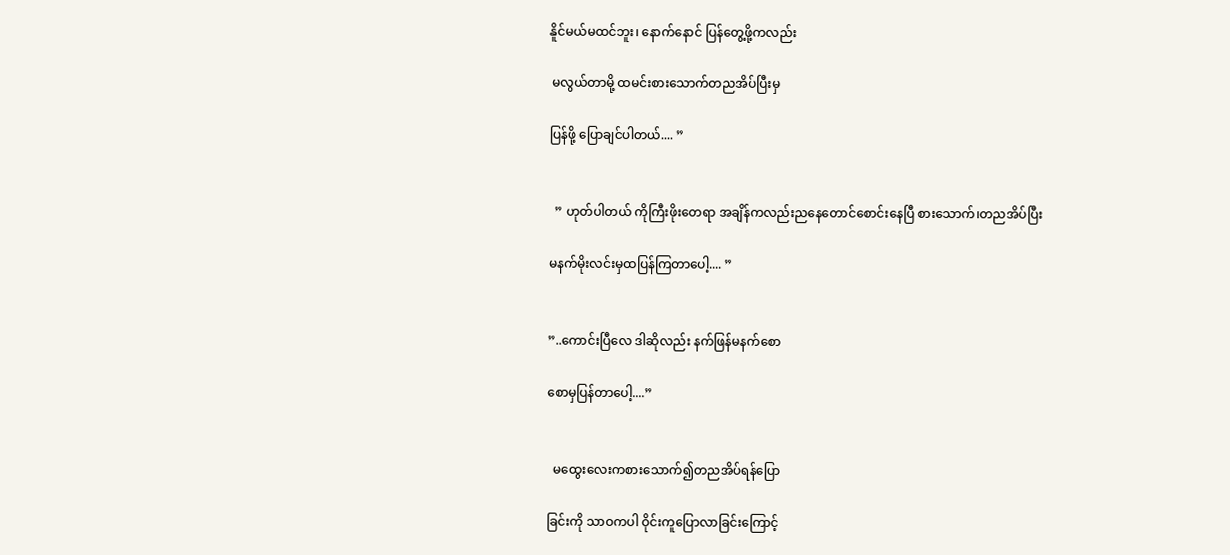နိူင်မယ်မထင်ဘူး၊ နောက်နောင် ပြန်တွေ့ဖို့ကလည်း

 မလွယ်တာမို့ ထမင်းစားသောက်တညအိပ်ပြီးမှ

ပြန်ဖို့ ပြောချင်ပါတယ်.... ”


  ” ဟုတ်ပါတယ် ကိုကြီးဖိုးတေရာ အချိန်ကလည်းညနေတောင်စောင်းနေပြီ စားသောက်၊တညအိပ်ပြီး

မနက်မိုးလင်းမှထပြန်ကြတာပေါ့.... ”


”..ကောင်းပြီလေ ဒါဆိုလည်း နက်ဖြန်မနက်စော

စောမှပြန်တာပေါ့....”


  မထွေးလေးကစားသောက်၍တညအိပ်ရန်ပြော

ခြင်းကို သာဝကပါ ဝိုင်းကူပြောလာခြင်းကြောင့်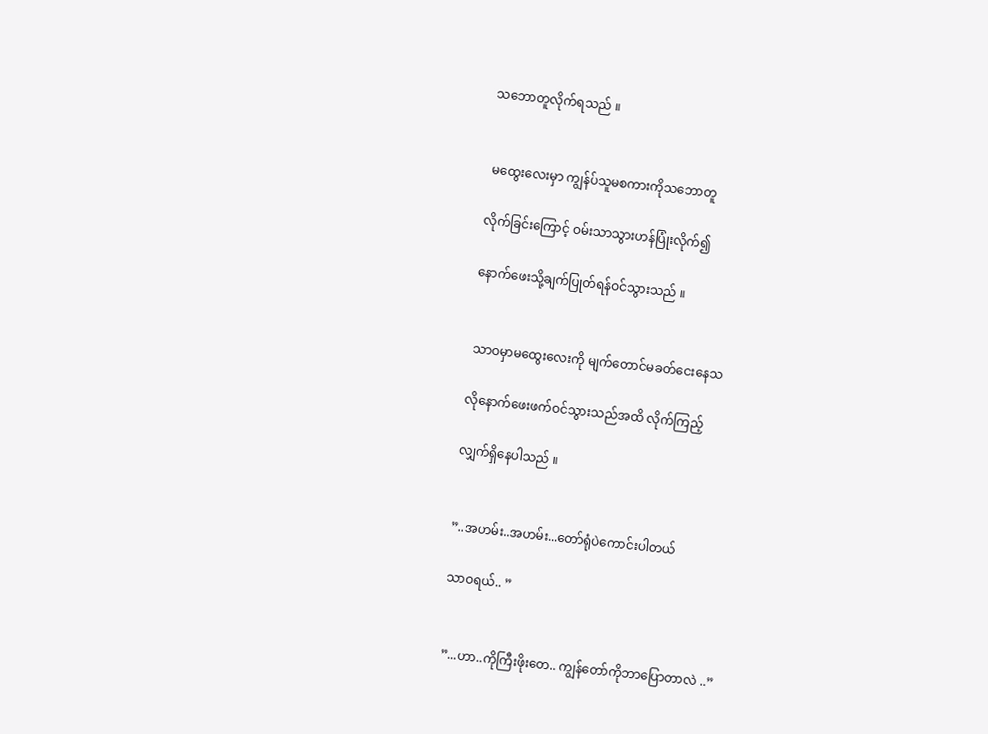သဘောတူလိုက်ရသည် ။


 မထွေးလေးမှာ ကျွန်ပ်သူမစကားကိုသဘောတူ

လိုက်ခြင်းကြောင့် ဝမ်းသာသွားဟန်ပြုံးလိုက်၍

နောက်ဖေးသို့ချက်ပြုတ်ရန်ဝင်သွားသည် ။


 သာဝမှာမထွေးလေးကို မျက်တောင်မခတ်ငေးနေသ

လိုနောက်ဖေးဖက်ဝင်သွားသည်အထိ လိုက်ကြည့်

လျှက်ရှိနေပါသည် ။


”..အဟမ်း..အဟမ်း...တော်ရုံပဲကောင်းပါတယ်

သာဝရယ်.. ”


 ”...ဟာ..ကိုကြီးဖိုးတေ.. ကျွန်တော်ကိုဘာပြောတာလဲ ..”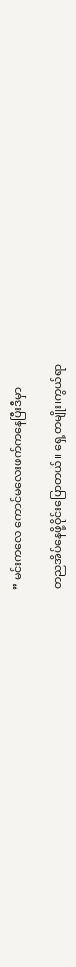” မင်းကလေ ကောင်မလေးဖက်ကနေပြီးဒီမှာ

တညအိပ်နေဖို့ဝိုင်းပြောတယ်။ ရှေ့တမျိုး၊ကွယ်ရာ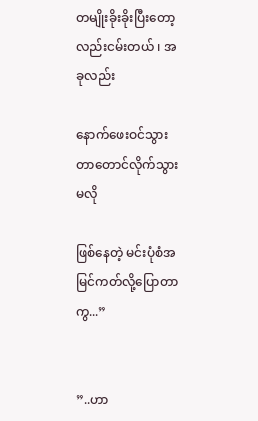တမျိုးခိုးခိုးပြီးတော့လည်းငမ်းတယ် ၊ အခုလည်း

နောက်ဖေးဝင်သွားတာတောင်လိုက်သွားမလို

ဖြစ်နေတဲ့ မင်းပုံစံအမြင်ကတ်လို့ပြောတာကွ...”


”..ဟာ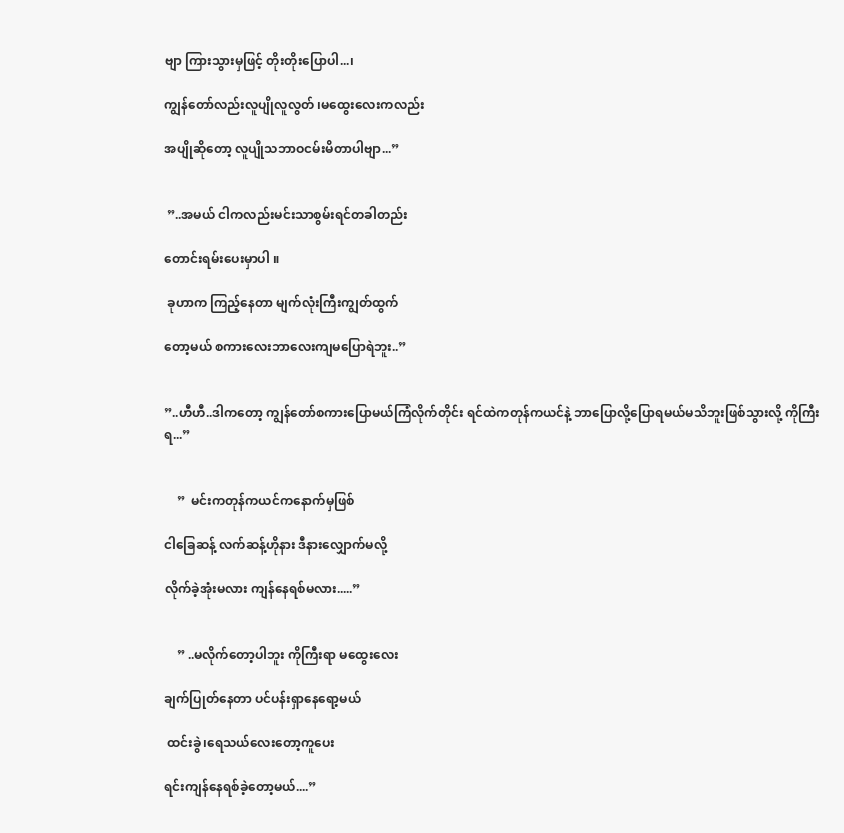ဗျာ ကြားသွားမှဖြင့် တိုးတိုးပြောပါ...၊

ကျွန်တော်လည်းလူပျိုလူလွတ် ၊မထွေးလေးကလည်း

အပျိုဆိုတော့ လူပျိုသဘာဝငမ်းမိတာပါဗျာ...”


 ”..အမယ် ငါကလည်းမင်းသာစွမ်းရင်တခါတည်း

တောင်းရမ်းပေးမှာပါ ။

 ခုဟာက ကြည့်နေတာ မျက်လုံးကြီးကျွတ်ထွက်

တော့မယ် စကားလေးဘာလေးကျမပြောရဲဘူး..”


”..ဟီဟီ..ဒါကတော့ ကျွန်တော်စကားပြောမယ်ကြံလိုက်တိုင်း ရင်ထဲကတုန်ကယင်နဲ့ ဘာပြောလို့ပြောရမယ်မသိဘူးဖြစ်သွားလို့ ကိုကြီးရ...”


    ”  မင်းကတုန်ကယင်ကနောက်မှဖြစ်

ငါခြေဆန့် လက်ဆန့်ဟိုနား ဒီနားလျှောက်မလို့

လိုက်ခဲ့အုံးမလား ကျန်နေရစ်မလား.....”


    ” ..မလိုက်တော့ပါဘူး ကိုကြီးရာ မထွေးလေး

ချက်ပြုတ်နေတာ ပင်ပန်းရှာနေရော့မယ်

 ထင်းခွဲ၊ရေသယ်လေးတော့ကူပေး

ရင်းကျန်နေရစ်ခဲ့တော့မယ်....”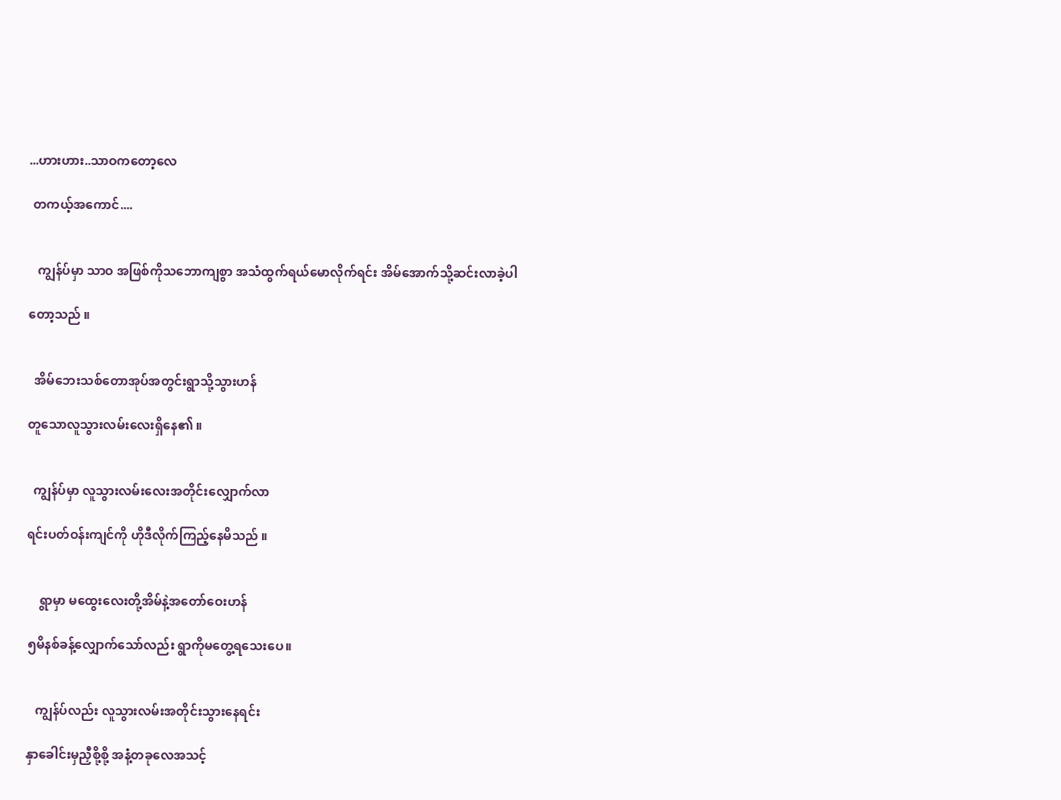...ဟားဟား..သာဝကတော့လေ

 တကယ့်အကောင်....


   ကျွန်ပ်မှာ သာဝ အဖြစ်ကိုသဘောကျစွာ အသံထွက်ရယ်မောလိုက်ရင်း အိမ်အောက်သို့ဆင်းလာခဲ့ပါ

တော့သည် ။


  အိမ်ဘေးသစ်တောအုပ်အတွင်းရွာသို့သွားဟန်

တူသောလူသွားလမ်းလေးရှိနေ၏ ။


  ကျွန်ပ်မှာ လူသွားလမ်းလေးအတိုင်းလျှောက်လာ

ရင်းပတ်ဝန်းကျင်ကို ဟိုဒီလိုက်ကြည့်နေမိသည် ။


    ရွာမှာ မထွေးလေးတို့အိမ်နဲ့အတော်ဝေးဟန်

၅မိနစ်ခန့်လျှောက်သော်လည်း ရွာကိုမတွေ့ရသေးပေ။


   ကျွန်ပ်လည်း လူသွားလမ်းအတိုင်းသွားနေရင်း

နှာခေါင်းမှညှီစို့စို့ အနံ့တခုလေအသင့်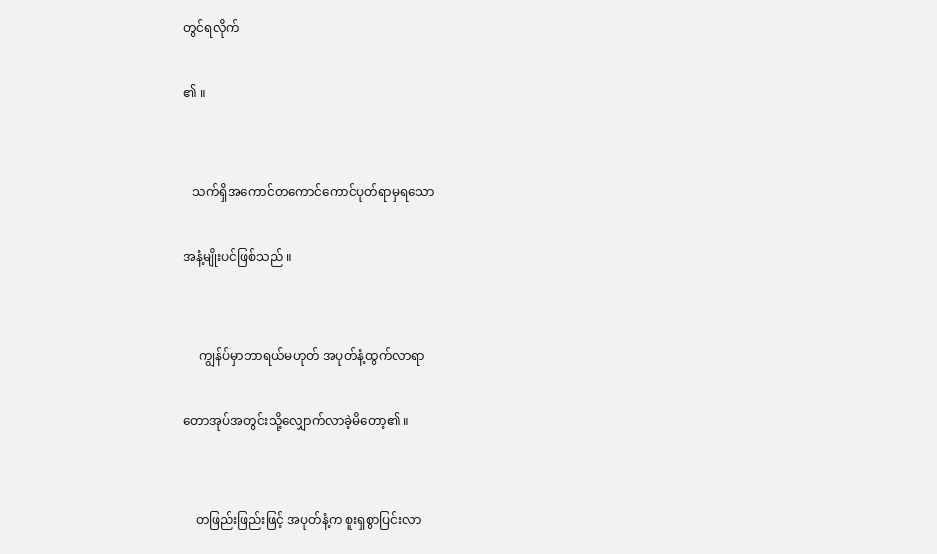တွင်ရလိုက်

၏ ။


   သက်ရှိအကောင်တကောင်ကောင်ပုတ်ရာမှရသော

အနံ့မျိုးပင်ဖြစ်သည် ။


     ကျွန်ပ်မှာဘာရယ်မဟုတ် အပုတ်နံ့ထွက်လာရာ

တောအုပ်အတွင်းသို့လျှောက်လာခဲ့မိတော့၏ ။


    တဖြည်းဖြည်းဖြင့် အပုတ်နံ့က စူးရှစွာပြင်းလာ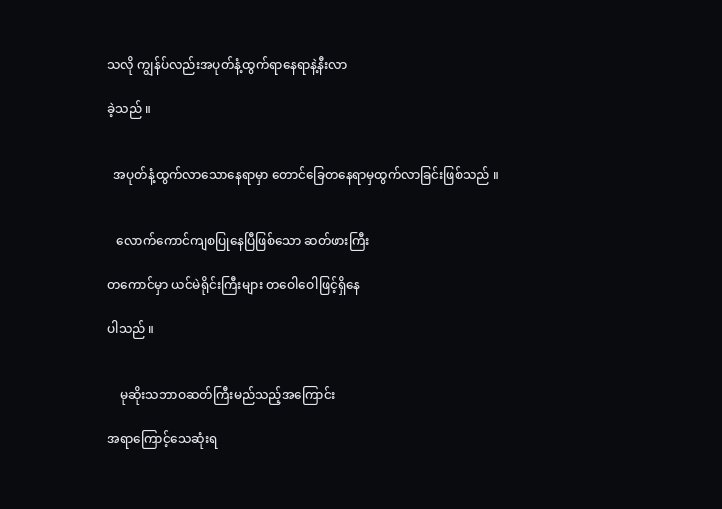သလို ကျွန်ပ်လည်းအပုတ်နံ့ထွက်ရာနေရာနဲ့နီးလာ

ခဲ့သည် ။


  အပုတ်နံ့ထွက်လာသောနေရာမှာ တောင်ခြေတနေရာမှထွက်လာခြင်းဖြစ်သည် ။


   လောက်ကောင်ကျစပြုနေပြီဖြစ်သော ဆတ်ဖားကြီး

တကောင်မှာ ယင်မဲရိုင်းကြီးများ တဝေါဝေါဖြင့်ရှိနေ

ပါသည် ။


    မုဆိုးသဘာဝဆတ်ကြီးမည်သည့်အကြောင်း

အရာကြောင့်သေဆုံးရ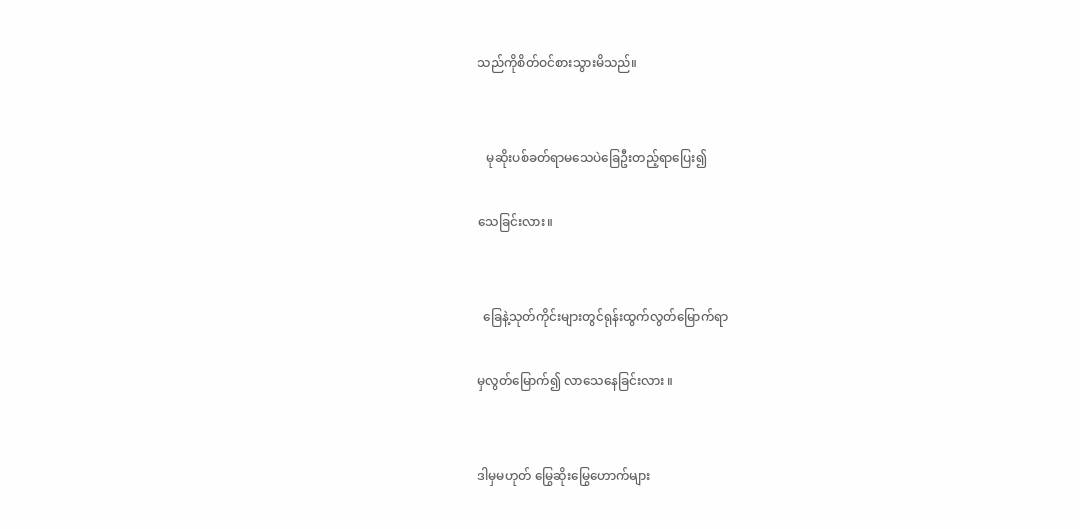သည်ကိုစိတ်ဝင်စားသွားမိသည်။


   မုဆိုးပစ်ခတ်ရာမသေပဲခြေဦးတည့်ရာပြေး၍

သေခြင်းလား။


  ခြေနဲ့သုတ်ကိုင်းများတွင်ရုန်းထွက်လွတ်မြောက်ရာ

မှလွတ်မြောက်၍ လာသေနေခြင်းလား ။


ဒါမှမဟုတ် မြွေဆိုးမြွေဟောက်များ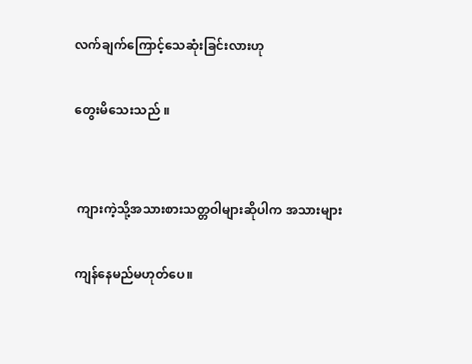လက်ချက်ကြောင့်သေဆုံးခြင်းလားဟု

တွေးမိသေးသည် ။


 ကျားကဲ့သို့အသားစားသတ္တဝါများဆိုပါက အသားများ

ကျန်နေမည်မဟုတ်ပေ။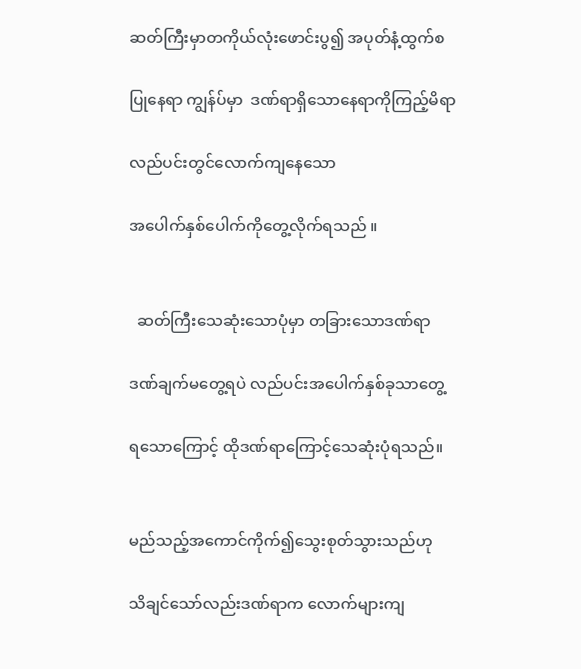ဆတ်ကြီးမှာတကိုယ်လုံးဖောင်းပွ၍ အပုတ်နံ့ထွက်စ

ပြုနေရာ ကျွန်ပ်မှာ  ဒဏ်ရာရှိသောနေရာကိုကြည့်မိရာ

လည်ပင်းတွင်လောက်ကျနေသော

အပေါက်နှစ်ပေါက်ကိုတွေ့လိုက်ရသည် ။


  ဆတ်ကြီးသေဆုံးသောပုံမှာ တခြားသောဒဏ်ရာ

ဒဏ်ချက်မတွေ့ရပဲ လည်ပင်းအပေါက်နှစ်ခုသာတွေ့

ရသောကြောင့် ထိုဒဏ်ရာကြောင့်သေဆုံးပုံရသည်။


မည်သည့်အကောင်ကိုက်၍သွေးစုတ်သွားသည်ဟု

သိချင်သော်လည်းဒဏ်ရာက လောက်များကျ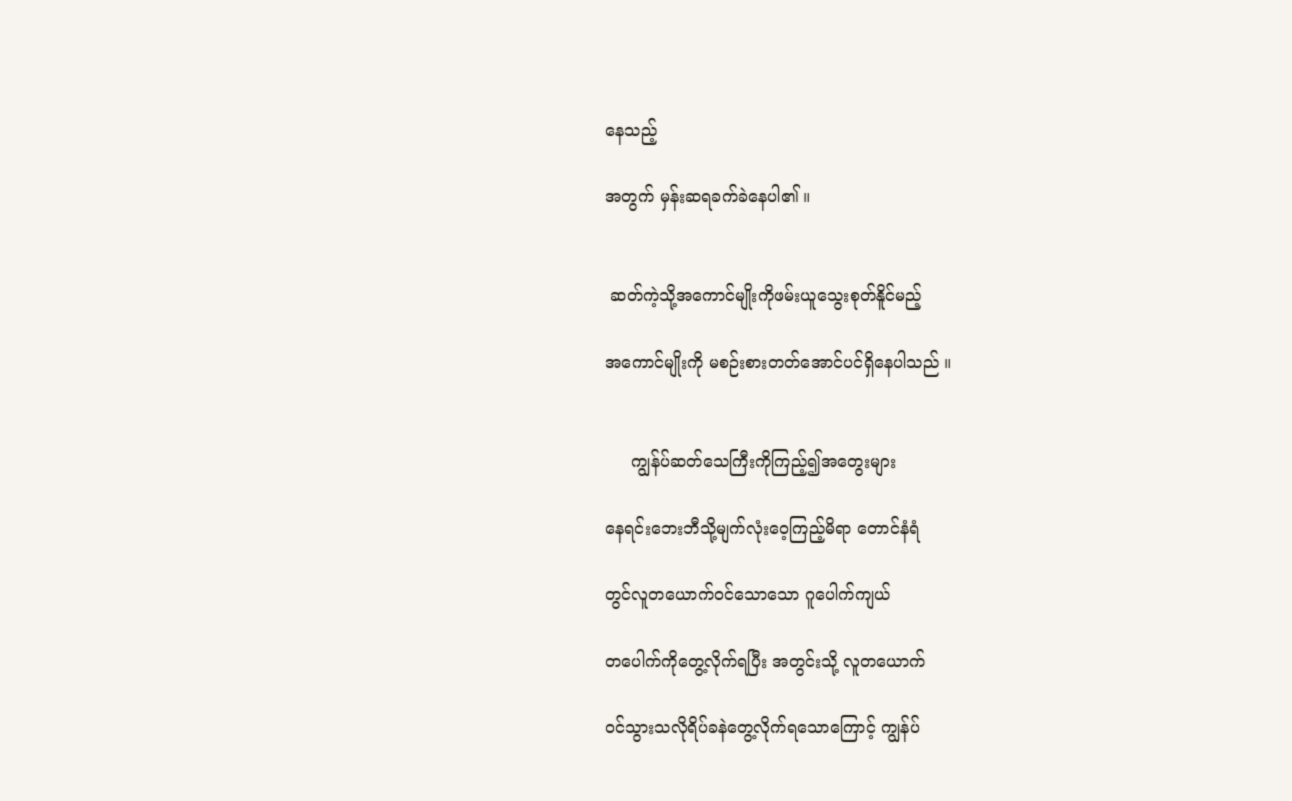နေသည့်

အတွက် မှန်းဆရခက်ခဲနေပါ၏ ။


 ဆတ်ကဲ့သို့အကောင်မျိုးကိုဖမ်းယူသွေးစုတ်နိူင်မည့်

အကောင်မျိုးကို မစဉ်းစားတတ်အောင်ပင်ရှိနေပါသည် ။


     ကျွန်ပ်ဆတ်သေကြီးကိုကြည့်၍အတွေးများ

နေရင်းဘေးဘီသို့မျက်လုံးဝေ့ကြည့်မိရာ တောင်နံရံ

တွင်လူတယောက်ဝင်သောသော ဂူပေါက်ကျယ်

တပေါက်ကိုတွေ့လိုက်ရပြီး အတွင်းသို့ လူတယောက်

ဝင်သွားသလိုရိပ်ခနဲတွေ့လိုက်ရသောကြောင့် ကျွန်ပ်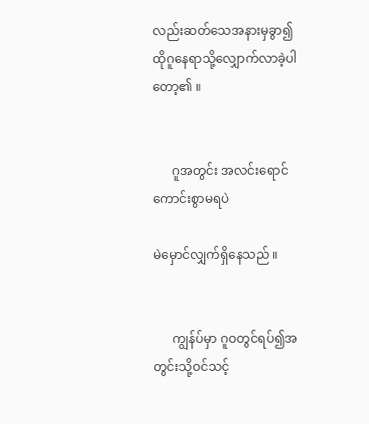လည်းဆတ်သေအနားမှခွာ၍ထိုဂူနေရာသို့လျှောက်လာခဲ့ပါတော့၏ ။


      ဂူအတွင်း အလင်းရောင်ကောင်းစွာမရပဲ

မဲမှောင်လျှက်ရှိနေသည် ။


      ကျွန်ပ်မှာ ဂူဝတွင်ရပ်၍အတွင်းသို့ဝင်သင့်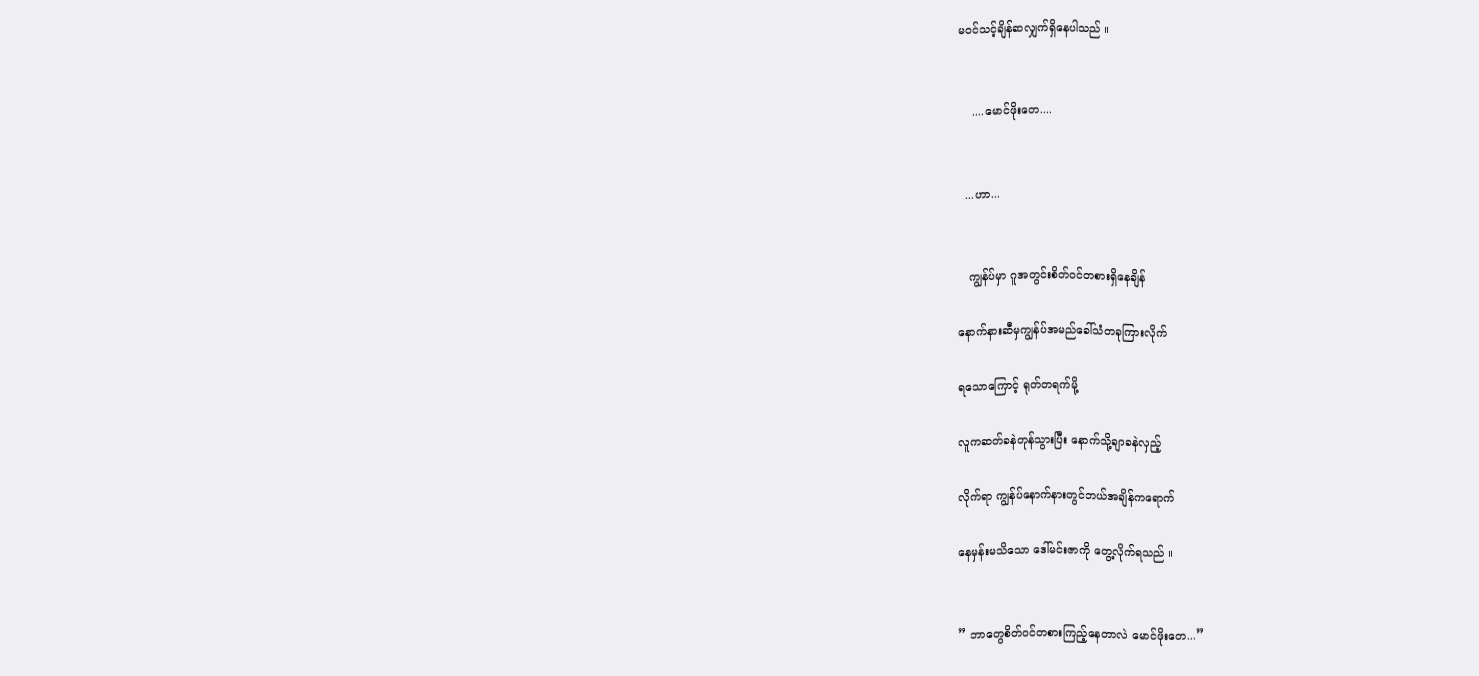မဝင်သင့်ချိန်ဆလျှက်ရှိနေပါသည် ။


    ....မောင်ဖိုးတေ....


  ...ဟာ...


   ကျွန်ပ်မှာ ဂူအတွင်းစိတ်ဝင်တစားရှိနေချိန်

နောက်နားဆီမှကျွန်ပ်အမည်ခေါ်သံတခုကြားလိုက်

ရသောကြောင့် ရုတ်တရက်မို့

လူကဆတ်ခနဲတုန်သွားပြီး နောက်သို့ချာခနဲလှည့်

လိုက်ရာ ကျွန်ပ်နောက်နားတွင်ဘယ်အချိန်ကရောက်

နေမှန်းမသိသော ဒေါ်မင်းဇာကို တွေ့လိုက်ရသည် ။


” ဘာတွေစိတ်ဝင်တစားကြည့်နေတာလဲ မောင်ဖိုးတေ...”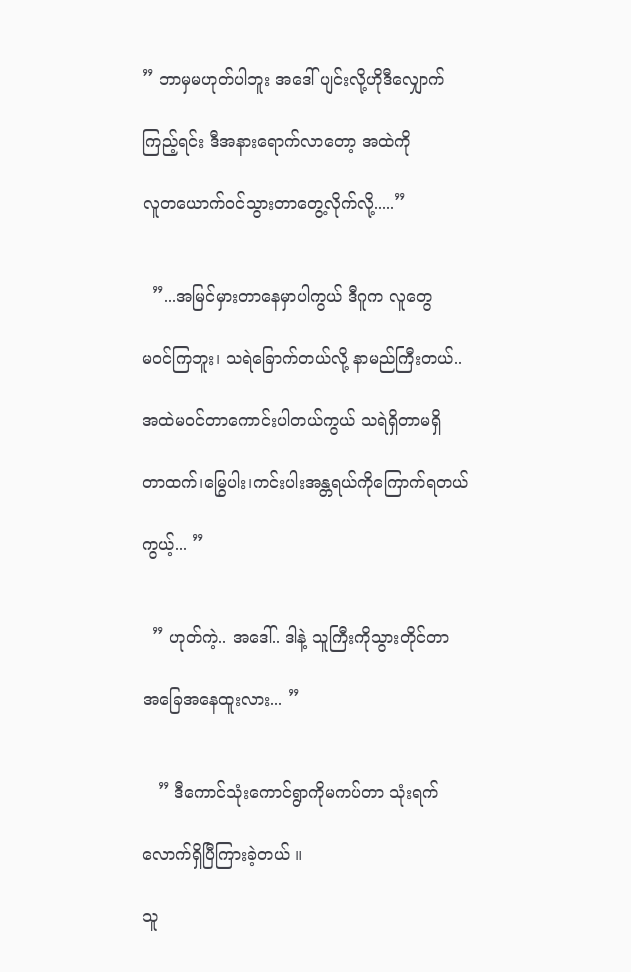” ဘာမှမဟုတ်ပါဘူး အဒေါ် ပျင်းလို့ဟိုဒီလျှောက်

ကြည့်ရင်း ဒီအနားရောက်လာတော့ အထဲကို

လူတယောက်ဝင်သွားတာတွေ့လိုက်လို့.....”


  ”...အမြင်မှားတာနေမှာပါကွယ် ဒီဂူက လူတွေ

မဝင်ကြဘူး၊ သရဲခြောက်တယ်လို့ နာမည်ကြီးတယ်..

အထဲမဝင်တာကောင်းပါတယ်ကွယ် သရဲရှိတာမရှိ

တာထက်၊မြွေပါး၊ကင်းပါးအန္တရယ်ကိုကြောက်ရတယ်

ကွယ့်... ”


  ” ဟုတ်ကဲ့.. အဒေါ်.. ဒါနဲ့ သူကြီးကိုသွားတိုင်တာ

အခြေအနေထူးလား... ”


   ” ဒီကောင်သုံးကောင်ရွာကိုမကပ်တာ သုံးရက်

လောက်ရှိပြီကြားခဲ့တယ် ။

သူ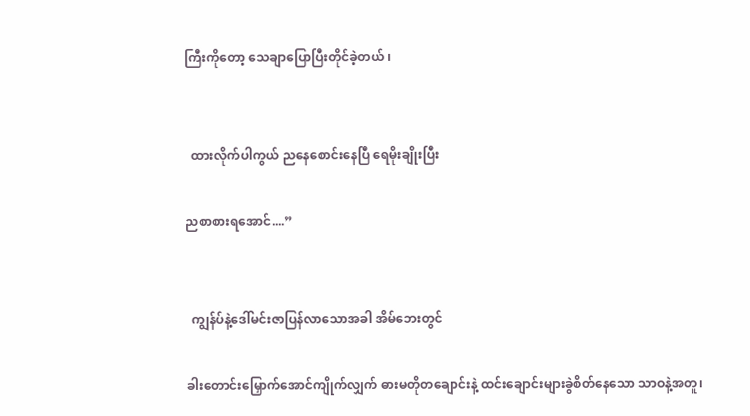ကြီးကိုတော့ သေချာပြောပြီးတိုင်ခဲ့တယ် ၊


  ထားလိုက်ပါကွယ် ညနေစောင်းနေပြီ ရေမိုးချိုးပြီး

ညစာစားရအောင်....”


  ကျွန်ပ်နဲ့ဒေါ်မင်းဇာပြန်လာသောအခါ အိမ်ဘေးတွင်

ခါးတောင်းမြှောက်အောင်ကျိုက်လျှက် ဓားမတိုတချောင်းနဲ့ ထင်းချောင်းများခွဲစိတ်နေသော သာဝနဲ့အတူ၊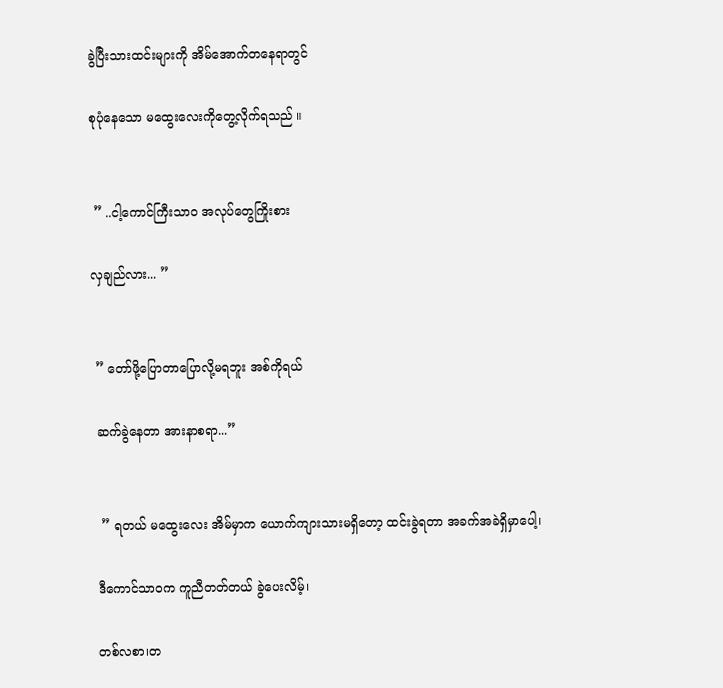ခွဲပြီးသားထင်းများကို အိမ်အောက်တနေရာတွင်

စုပုံနေသော မထွေးလေးကိုတွေ့လိုက်ရသည် ။


 ” ..ငါ့ကောင်ကြီးသာဝ အလုပ်တွေကြိုးစား

လှချည်လား... ”


 ” တော်ဖို့ပြောတာပြောလို့မရဘူး အစ်ကိုရယ်

 ဆက်ခွဲနေတာ အားနာစရာ...”


  ” ရတယ် မထွေးလေး အိမ်မှာက ယောက်ကျားသားမရှိတော့ ထင်းခွဲရတာ အခက်အခဲရှိမှာပေါ့၊

 ဒီကောင်သာဝက ကူညီတတ်တယ် ခွဲပေးလိမ့်၊

 တစ်လစာ၊တ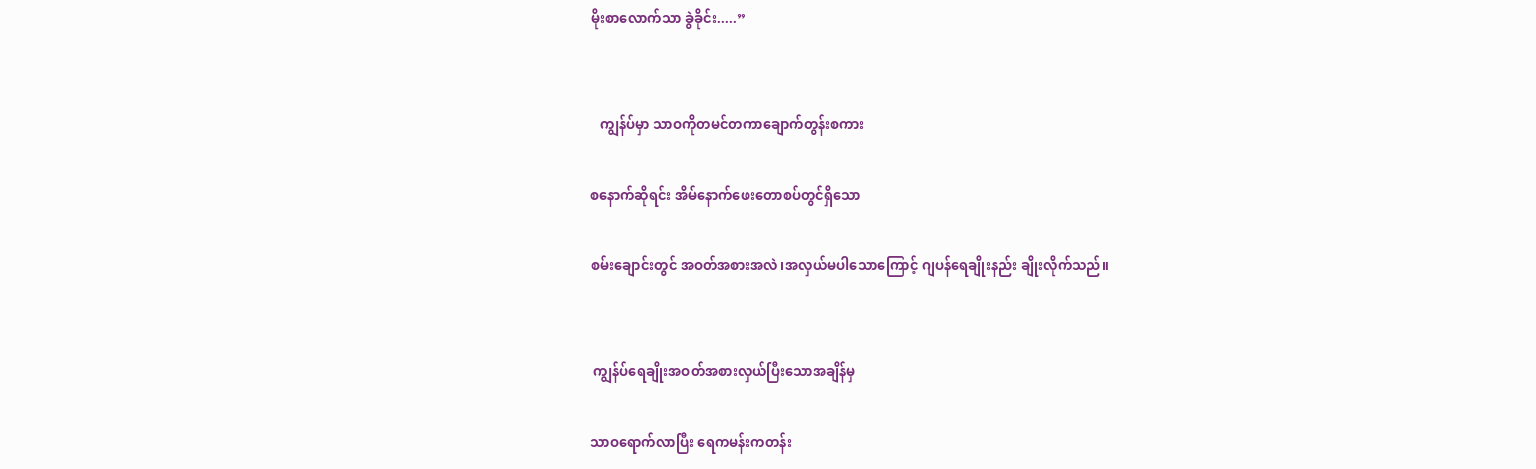မိုးစာလောက်သာ ခွဲခိုင်း.....”


   ကျွန်ပ်မှာ သာဝကိုတမင်တကာချောက်တွန်းစကား

စနောက်ဆိုရင်း အိမ်နောက်ဖေးတောစပ်တွင်ရှိသော

စမ်းချောင်းတွင် အဝတ်အစားအလဲ၊အလှယ်မပါသောကြောင့် ဂျပန်ရေချိုးနည်း ချိုးလိုက်သည်။


 ကျွန်ပ်ရေချိုးအဝတ်အစားလှယ်ပြီးသောအချိန်မှ

သာဝရောက်လာပြီး ရေကမန်းကတန်း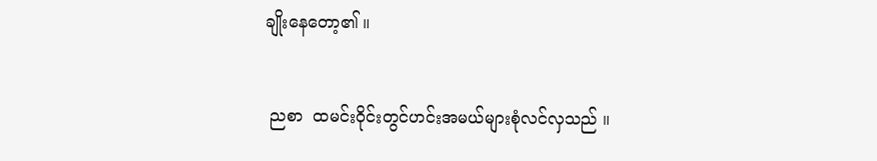ချိုးနေတော့၏ ။


 ညစာ  ထမင်းဝိုင်းတွင်ဟင်းအမယ်များစုံလင်လှသည် ။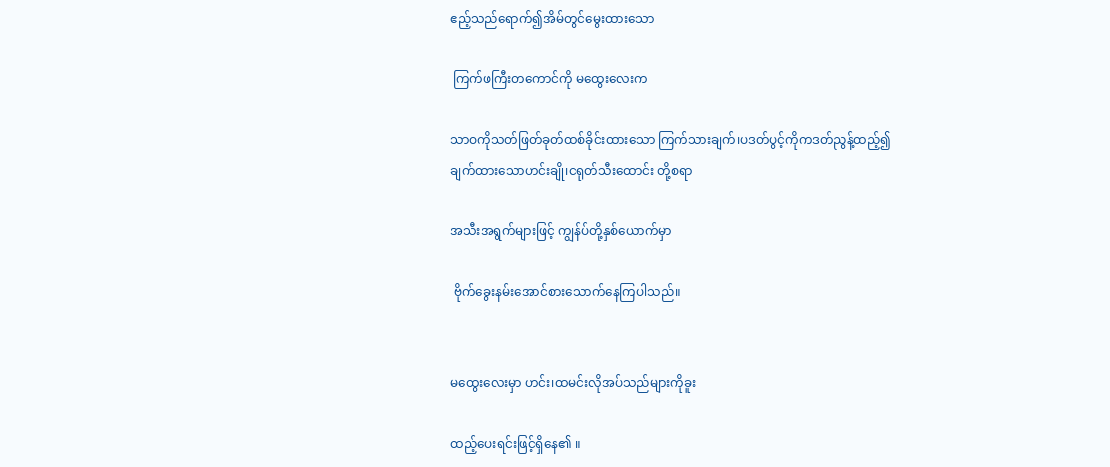ဧည့်သည်ရောက်၍အိမ်တွင်မွေးထားသော

 ကြက်ဖကြီးတကောင်ကို မထွေးလေးက

သာဝကိုသတ်ဖြတ်ခုတ်ထစ်ခိုင်းထားသော ကြက်သားချက်၊ပဒတ်ပွင့်ကိုကဒတ်ညွန့်ထည့်၍ ချက်ထားသောဟင်းချို၊ငရုတ်သီးထောင်း တို့စရာ

အသီးအရွက်များဖြင့် ကျွန်ပ်တို့နှစ်ယောက်မှာ

 ဗိုက်ခွေးနမ်းအောင်စားသောက်နေကြပါသည်။


မထွေးလေးမှာ ဟင်း၊ထမင်းလိုအပ်သည်များကိုခူး

ထည့်ပေးရင်းဖြင့်ရှိနေ၏ ။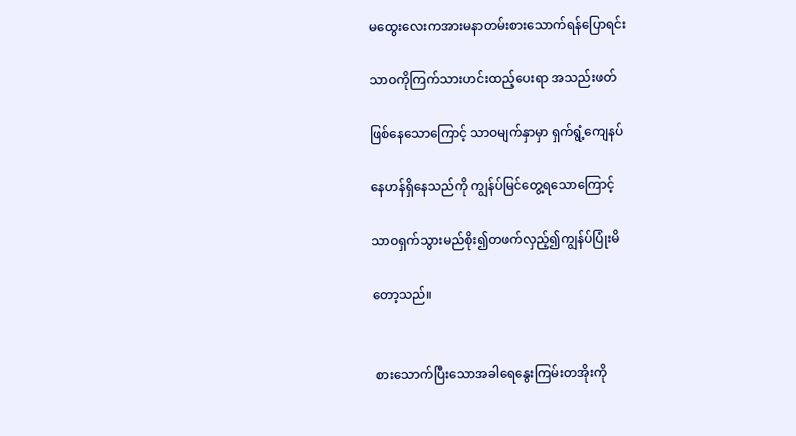မထွေးလေးကအားမနာတမ်းစားသောက်ရန်ပြောရင်း

သာဝကိုကြက်သားဟင်းထည့်ပေးရာ အသည်းဖတ်

ဖြစ်နေသောကြောင့် သာဝမျက်နှာမှာ ရှက်ရွံ့ကျေနပ်

နေဟန်ရှိနေသည်ကို ကျွန်ပ်မြင်တွေ့ရသောကြောင့်

သာဝရှက်သွားမည်စိုး၍တဖက်လှည့်၍ကျွန်ပ်ပြုံးမိ

တော့သည်။


 စားသောက်ပြီးသောအခါရေနွေးကြမ်းတအိုးကို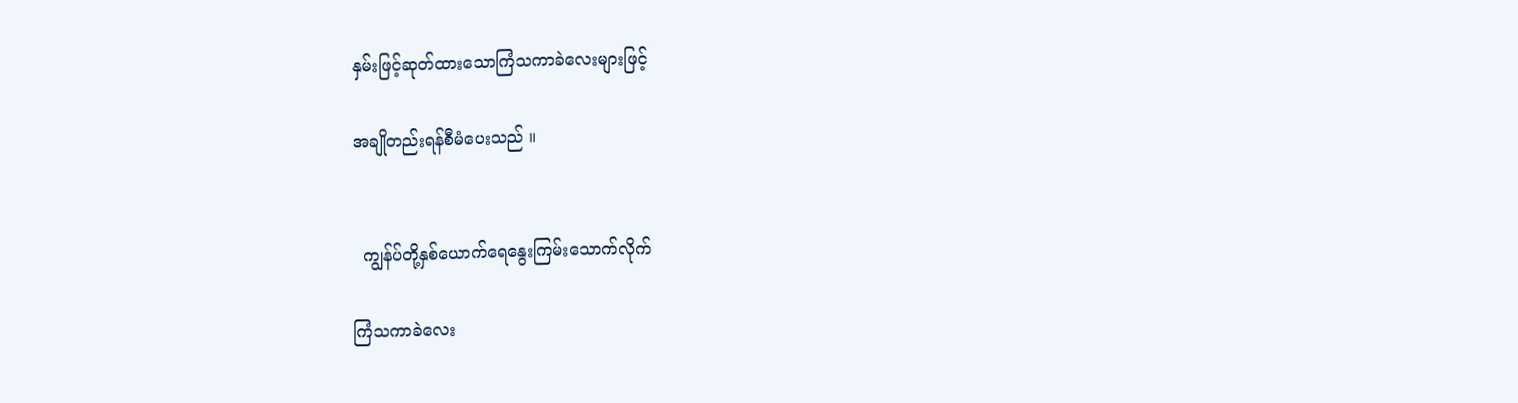နှမ်းဖြင့်ဆုတ်ထားသောကြံသကာခဲလေးများဖြင့်

အချိုတည်းရန်စီမံပေးသည် ။


  ကျွန်ပ်တို့နှစ်ယောက်ရေနွေးကြမ်းသောက်လိုက်

ကြံသကာခဲလေး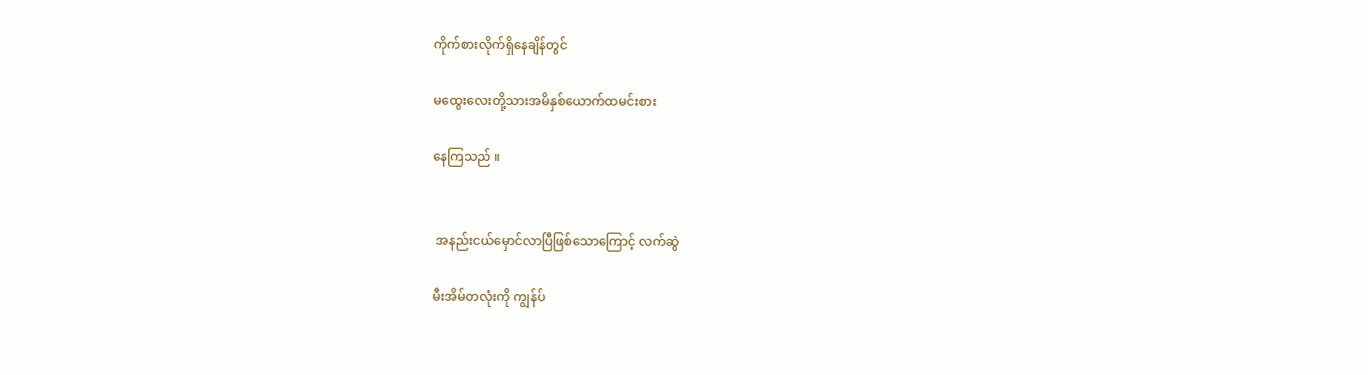ကိုက်စားလိုက်ရှိနေချိန်တွင်

မထွေးလေးတို့သားအမိနှစ်ယောက်ထမင်းစား

နေကြသည် ။


 အနည်းငယ်မှောင်လာပြီဖြစ်သောကြောင့် လက်ဆွဲ

မီးအိမ်တလုံးကို ကျွန်ပ်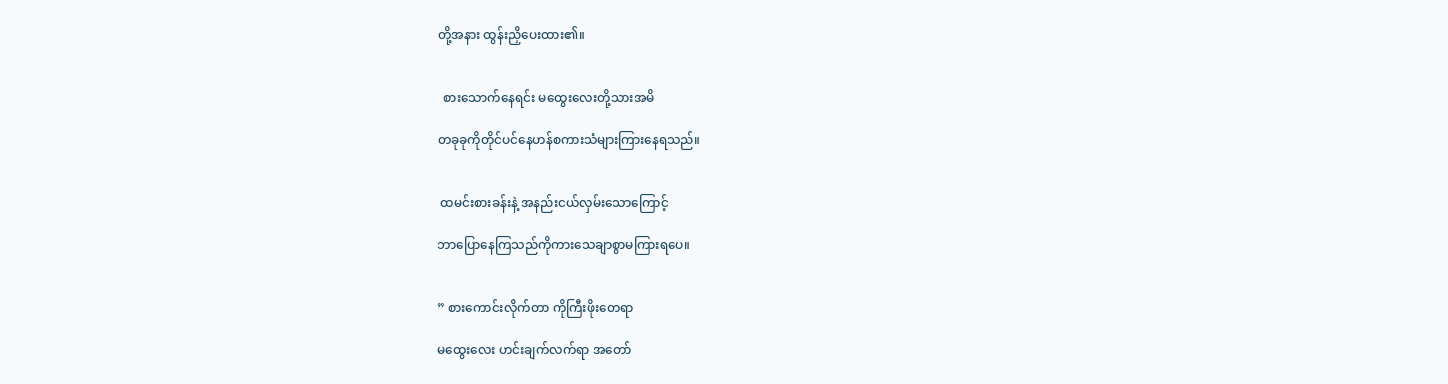တို့အနား ထွန်းညှိပေးထား၏။


  စားသောက်နေရင်း မထွေးလေးတို့သားအမိ

တခုခုကိုတိုင်ပင်နေဟန်စကားသံများကြားနေရသည်။


 ထမင်းစားခန်းနဲ့ အနည်းငယ်လှမ်းသောကြောင့်

ဘာပြောနေကြသည်ကိုကားသေချာစွာမကြားရပေ။


” စားကောင်းလိုက်တာ ကိုကြီးဖိုးတေရာ

မထွေးလေး ဟင်းချက်လက်ရာ အတော်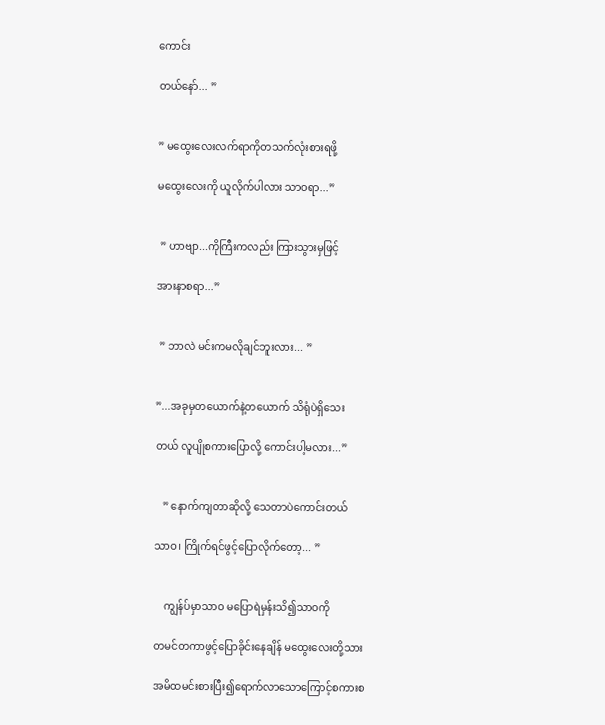ကောင်း

တယ်နော်... ”


” မထွေးလေးလက်ရာကိုတသက်လုံးစားရဖို့

မထွေးလေးကို ယူလိုက်ပါလား သာဝရာ...”


 ” ဟာဗျာ...ကိုကြီးကလည်း ကြားသွားမှဖြင့်

အားနာစရာ...”


 ” ဘာလဲ မင်းကမလိုချင်ဘူးလား... ”


”...အခုမှတယောက်နဲ့တယောက် သိရုံပဲရှိသေး

တယ် လူပျိုစကားပြောလို့ ကောင်းပါ့မလား...”


   ” နောက်ကျတာဆိုလို့ သေတာပဲကောင်းတယ်

သာဝ၊ ကြိုက်ရင်ဖွင့်ပြောလိုက်တော့... ”


    ကျွန်ပ်မှာသာဝ မပြောရဲမှန်းသိ၍သာဝကို

တမင်တကာဖွင့်ပြောခိုင်းနေချိန် မထွေးလေးတို့သား

အမိထမင်းစားပြီး၍ရောက်လာသောကြောင့်စကားစ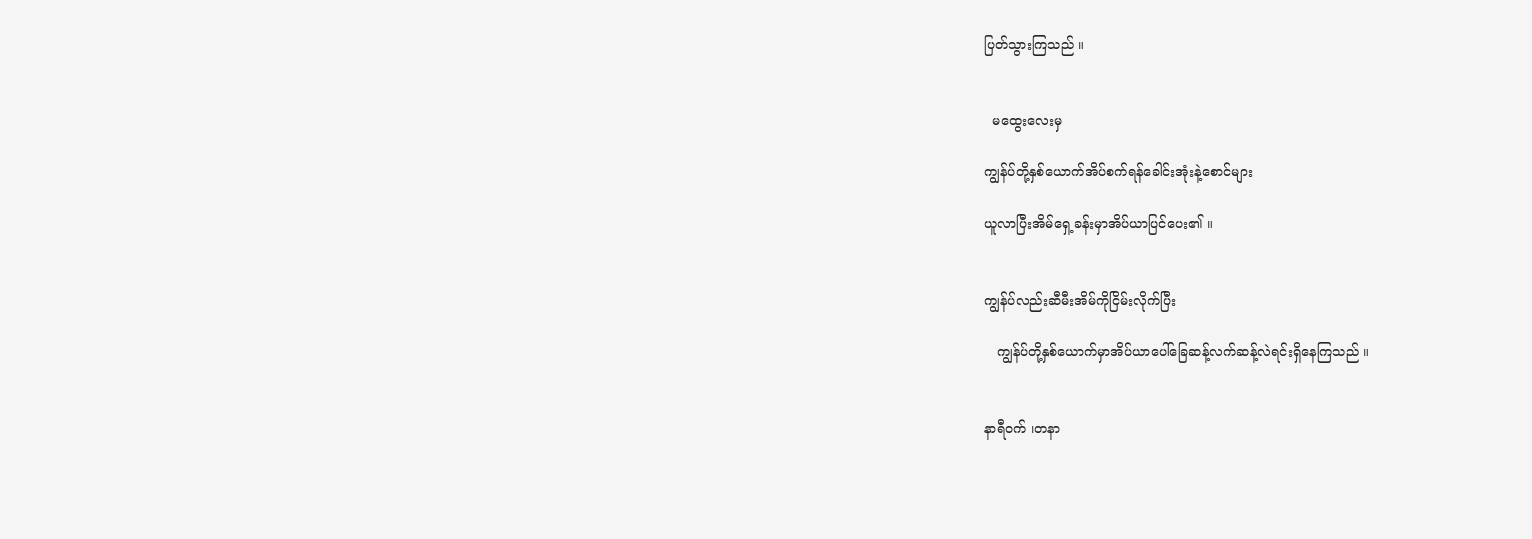ပြတ်သွားကြသည် ။


  မထွေးလေးမှ

ကျွန်ပ်တို့နှစ်ယောက်အိပ်စက်ရန်ခေါင်းအုံးနဲ့စောင်များ

ယူလာပြီးအိမ်ရှေ့ခန်းမှာအိပ်ယာပြင်ပေး၏ ။


ကျွန်ပ်လည်းဆီမီးအိမ်ကိုငြိမ်းလိုက်ပြီး

   ကျွန်ပ်တို့နှစ်ယောက်မှာအိပ်ယာပေါ်ခြေဆန့်လက်ဆန့်လဲရင်းရှိနေကြသည် ။


နာရီဝက် ၊တနာ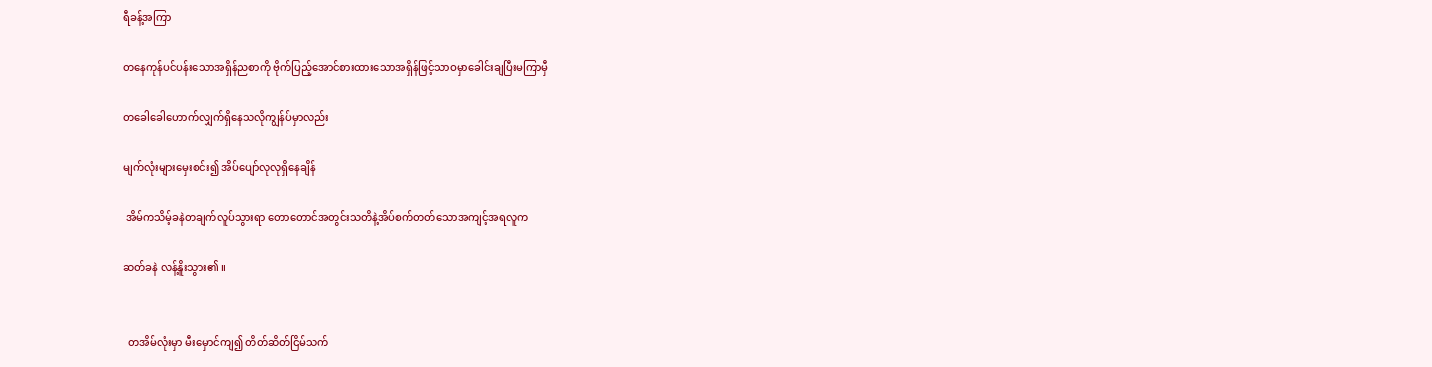ရီခန့်အကြာ

တနေကုန်ပင်ပန်းသောအရှိန်ညစာကို ဗိုက်ပြည့်အောင်စားထားသောအရှိန်ဖြင့်သာဝမှာခေါင်းချပြီးမကြာမှီ

တခေါခေါဟောက်လျှက်ရှိနေသလိုကျွန်ပ်မှာလည်း

မျက်လုံးများမှေးစင်း၍ အိပ်ပျော်လုလုရှိနေချိန်

 အိမ်ကသိမ့်ခနဲတချက်လူပ်သွားရာ တောတောင်အတွင်းသတိနဲ့အိပ်စက်တတ်သောအကျင့်အရလူက

ဆတ်ခနဲ လန့်နိူးသွား၏ ။


  တအိမ်လုံးမှာ မီးမှောင်ကျ၍ တိတ်ဆိတ်ငြိမ်သက်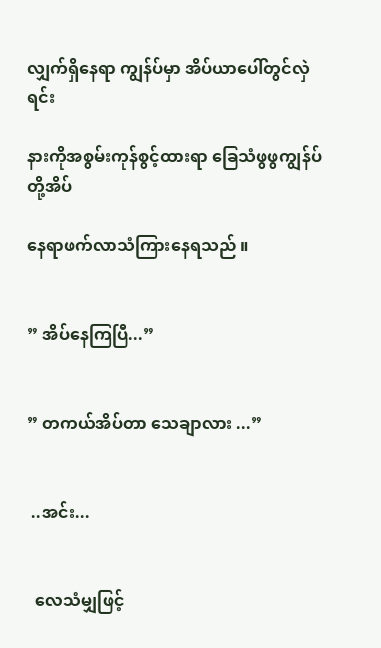လျှက်ရှိနေရာ ကျွန်ပ်မှာ အိပ်ယာပေါ်တွင်လှဲရင်း

နားကိုအစွမ်းကုန်စွင့်ထားရာ ခြေသံဖွဖွကျွန်ပ်တို့အိပ်

နေရာဖက်လာသံကြားနေရသည် ။


” အိပ်နေကြပြီ...”


” တကယ်အိပ်တာ သေချာလား ...”


 ..အင်း...


  လေသံမျှဖြင့်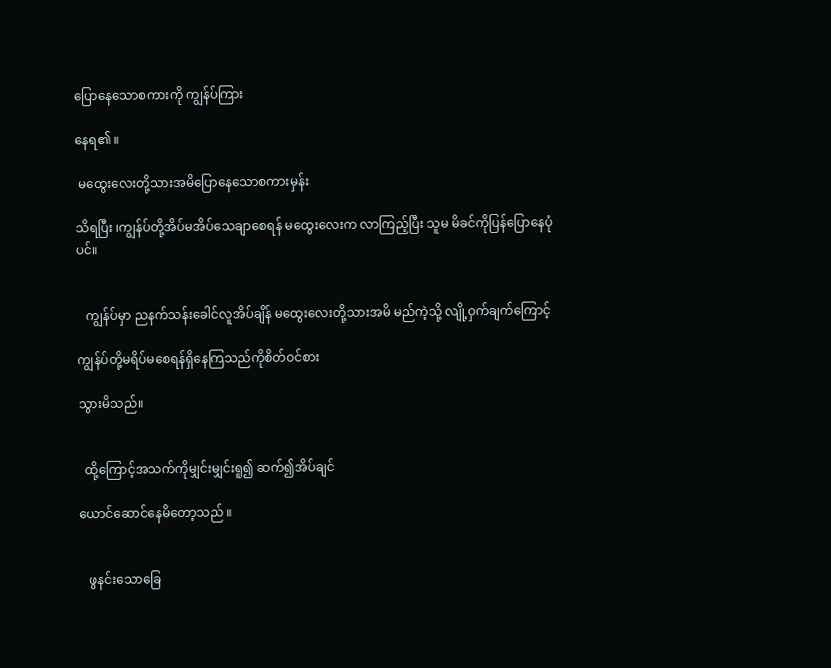ပြောနေသောစကားကို ကျွန်ပ်ကြား

နေရ၏ ။

 မထွေးလေးတို့သားအမိပြောနေသောစကားမှန်း

သိရပြီး ၊ကျွန်ပ်တို့အိပ်မအိပ်သေချာစေရန် မထွေးလေးက လာကြည့်ပြီး သူမ မိခင်ကိုပြန်ပြောနေပုံပင်။


   ကျွန်ပ်မှာ ညနက်သန်းခေါင်လူအိပ်ချိန် မထွေးလေးတို့သားအမိ မည်ကဲ့သို့ လျို့ဝှက်ချက်ကြောင့်

ကျွန်ပ်တို့မရိပ်မစေရန်ရှိနေကြသည်ကိုစိတ်ဝင်စား

သွားမိသည်။


  ထို့ကြောင့်အသက်ကိုမျှင်းမျှင်းရူ၍ ဆက်၍အိပ်ချင်

ယောင်ဆောင်နေမိတော့သည် ။


   ဖွနင်းသောခြေ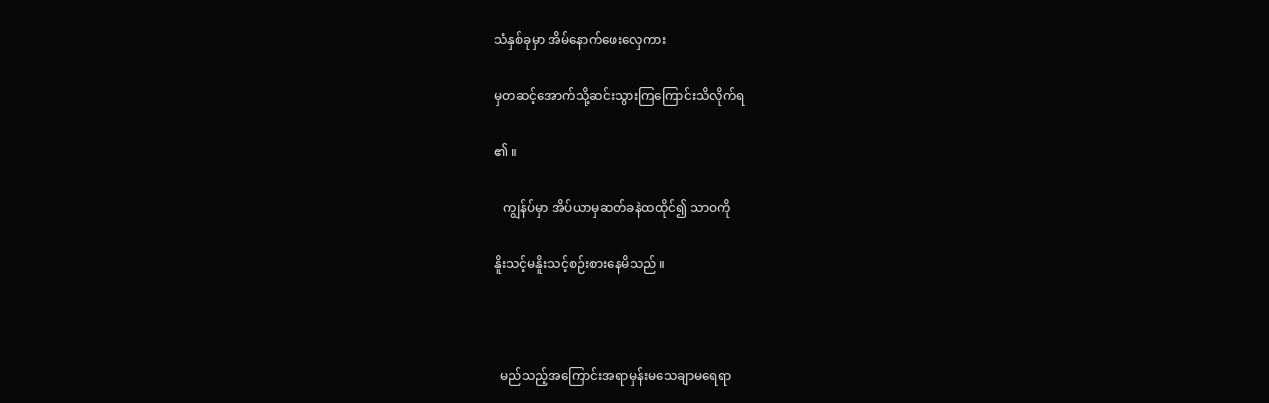သံနှစ်ခုမှာ အိမ်နောက်ဖေးလှေကား

မှတဆင့်အောက်သို့ဆင်းသွားကြကြောင်းသိလိုက်ရ

၏ ။

   ကျွန်ပ်မှာ အိပ်ယာမှဆတ်ခနဲထထိုင်၍ သာဝကို

နိူးသင့်မနိူးသင့်စဉ်းစားနေမိသည် ။



  မည်သည့်အကြောင်းအရာမှန်းမသေချာမရေရာ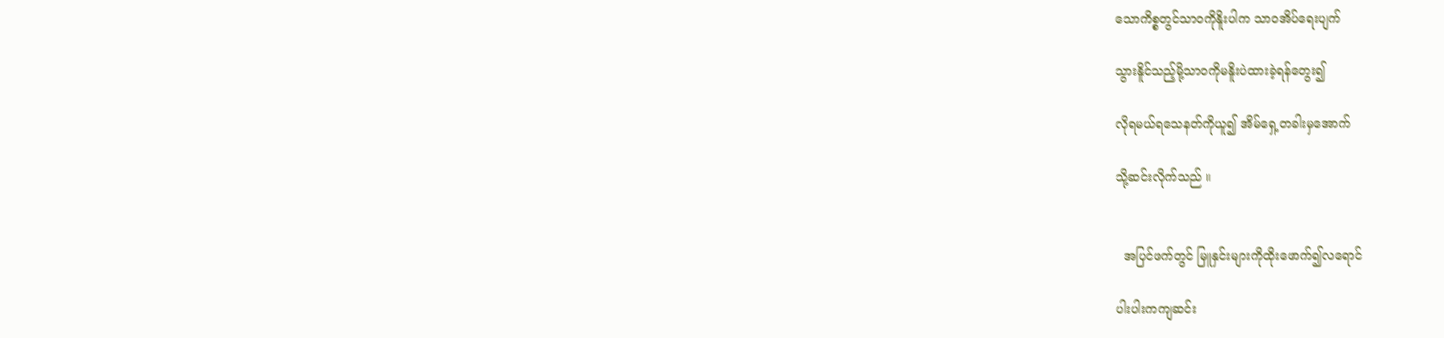သောကိစ္စတွင်သာဝကိုနိူးပါက သာဝအိပ်ရေးပျက်

သွားနိူင်သည့်မို့သာဝကိုမနိူးပဲထားခဲ့ရန်တွေး၍

လိုရမယ်ရသေနတ်ကိုယူ၍ အိမ်ရှေ့တခါးမှအောက်

သို့ဆင်းလိုက်သည် ။


  အပြင်ဖက်တွင် မြူနှင်းများကိုထိုးဖောက်၍လရောင်

ပါးပါးကကျဆင်း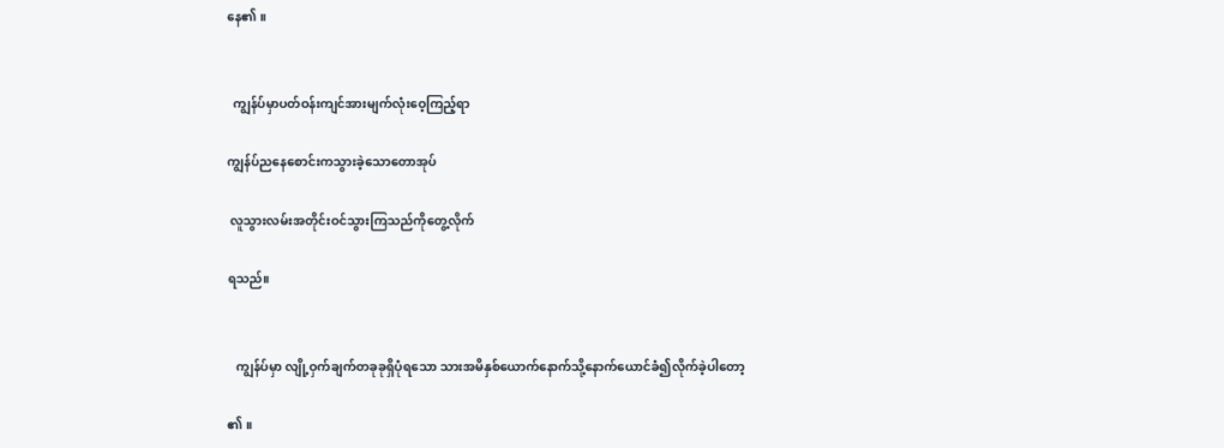နေ၏ ။


  ကျွန်ပ်မှာပတ်ဝန်းကျင်အားမျက်လုံးဝေ့ကြည့်ရာ

ကျွန်ပ်ညနေစောင်းကသွားခဲ့သောတောအုပ်

 လူသွားလမ်းအတိုင်းဝင်သွားကြသည်ကိုတွေ့လိုက်

ရသည်။


   ကျွန်ပ်မှာ လျို့ဝှက်ချက်တခုခုရှိပုံရသော သားအမိနှစ်ယောက်နောက်သို့နောက်ယောင်ခံ၍လိုက်ခဲ့ပါတော့

၏ ။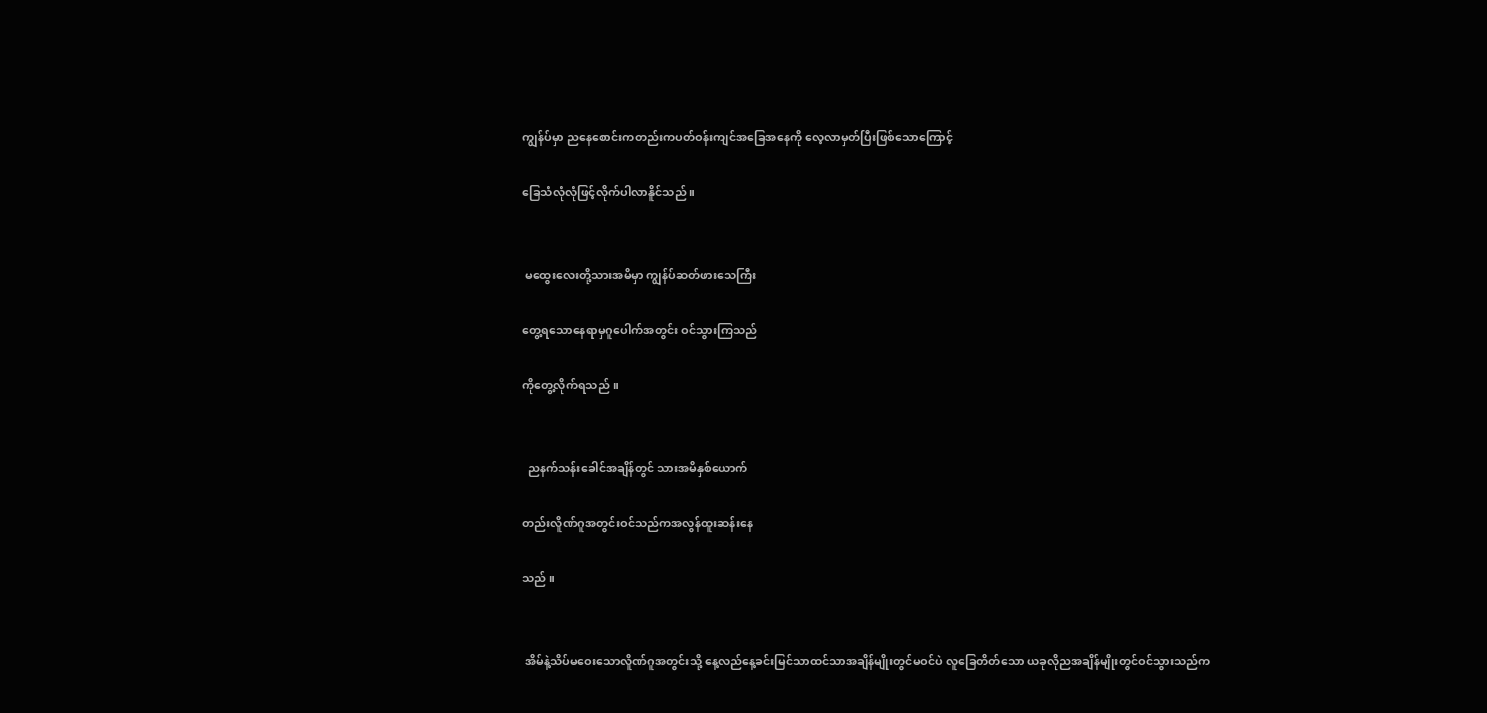ကျွန်ပ်မှာ ညနေစောင်းကတည်းကပတ်ဝန်းကျင်အခြေအနေကို လေ့လာမှတ်ပြီးဖြစ်သောကြောင့်

ခြေသံလုံလုံဖြင့်လိုက်ပါလာနိူင်သည် ။


 မထွေးလေးတို့သားအမိမှာ ကျွန်ပ်ဆတ်ဖားသေကြီး

တွေ့ရသောနေရာမှဂူပေါက်အတွင်း ဝင်သွားကြသည်

ကိုတွေ့လိုက်ရသည် ။


  ညနက်သန်းခေါင်အချိန်တွင် သားအမိနှစ်ယောက်

တည်းလိူဏ်ဂူအတွင်းဝင်သည်ကအလွန်ထူးဆန်းနေ

သည် ။


 အိမ်နဲ့သိပ်မဝေးသောလိူဏ်ဂူအတွင်းသို့ နေ့လည်နေ့ခင်းမြင်သာထင်သာအချိန်မျိုးတွင်မဝင်ပဲ လူခြေတိတ်သော ယခုလိုညအချိန်မျိုးတွင်ဝင်သွားသည်က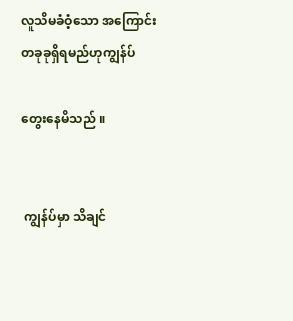လူသိမခံဝံ့သော အကြောင်းတခုခုရှိရမည်ဟုကျွန်ပ်

တွေးနေမိသည် ။


 ကျွန်ပ်မှာ သိချင်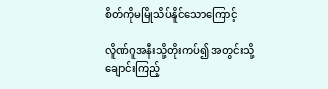စိတ်ကိုမမြိုသိပ်နိူင်သောကြောင့်

လိူဏ်ဂူအနီးသို့တိုးကပ်၍ အတွင်းသို့ချောင်းကြည့်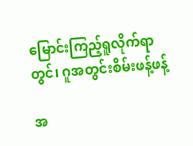မြောင်းကြည့်ရူလိုက်ရာတွင်၊ ဂူအတွင်းစိမ်းဖန့်ဖန့်

အ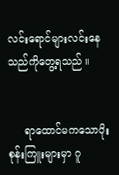လင်းရောင်များလင်းနေသည်ကိုတွေ့ရသည် ။


     ရာထောင်မကသောပိုးစုန်းကြူးများမှာ ဂူ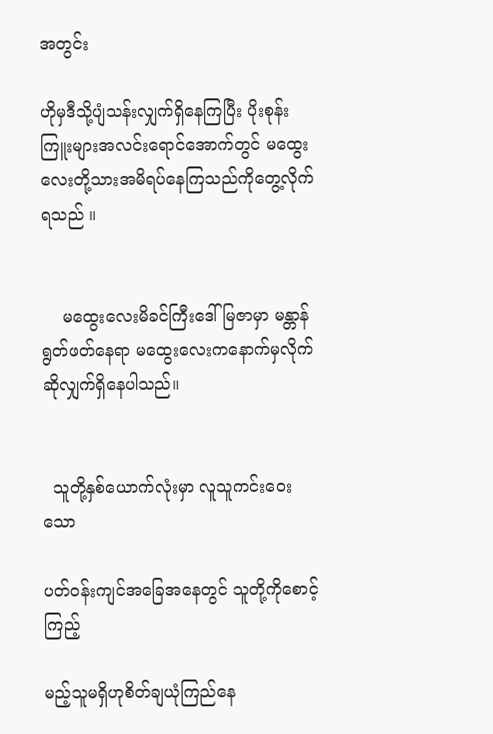အတွင်း

ဟိုမှဒီသို့ပျံသန်းလျှက်ရှိနေကြပြီး ပိုးစုန်းကြူးများအလင်းရောင်အောက်တွင် မထွေးလေးတို့သားအမိရပ်နေကြသည်ကိုတွေ့လိုက်ရသည် ။


    မထွေးလေးမိခင်ကြီးဒေါ်မြဇာမှာ မန္တာန်ရွတ်ဖတ်နေရာ မထွေးလေးကနောက်မှလိုက်ဆိုလျှက်ရှိနေပါသည်။


  သူတို့နှစ်ယောက်လုံးမှာ လူသူကင်းဝေးသော

ပတ်ဝန်းကျင်အခြေအနေတွင် သူတို့ကိုစောင့်ကြည့်

မည့်သူမရှိဟုစိတ်ချယုံကြည်နေ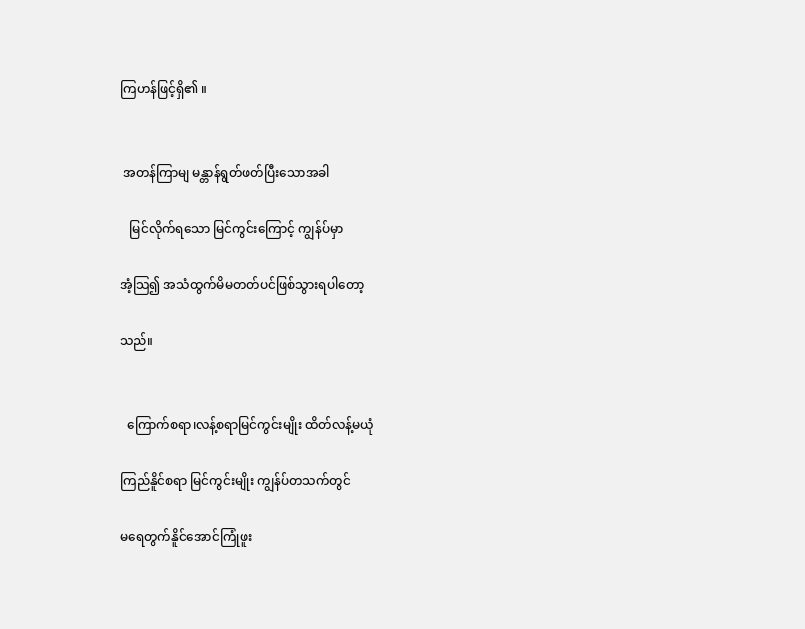ကြဟန်ဖြင့်ရှိ၏ ။


 အတန်ကြာမျ မန္တာန်ရွတ်ဖတ်ပြီးသောအခါ

   မြင်လိုက်ရသော မြင်ကွင်းကြောင့် ကျွန်ပ်မှာ

အံ့သြ၍ အသံထွက်မိမတတ်ပင်ဖြစ်သွားရပါတော့

သည်။


  ကြောက်စရာ၊လန့်စရာမြင်ကွင်းမျိုး ထိတ်လန့်မယုံ

ကြည်နိူင်စရာ မြင်ကွင်းမျိုး ကျွန်ပ်တသက်တွင်

မရေတွက်နိူင်အောင်ကြုံဖူး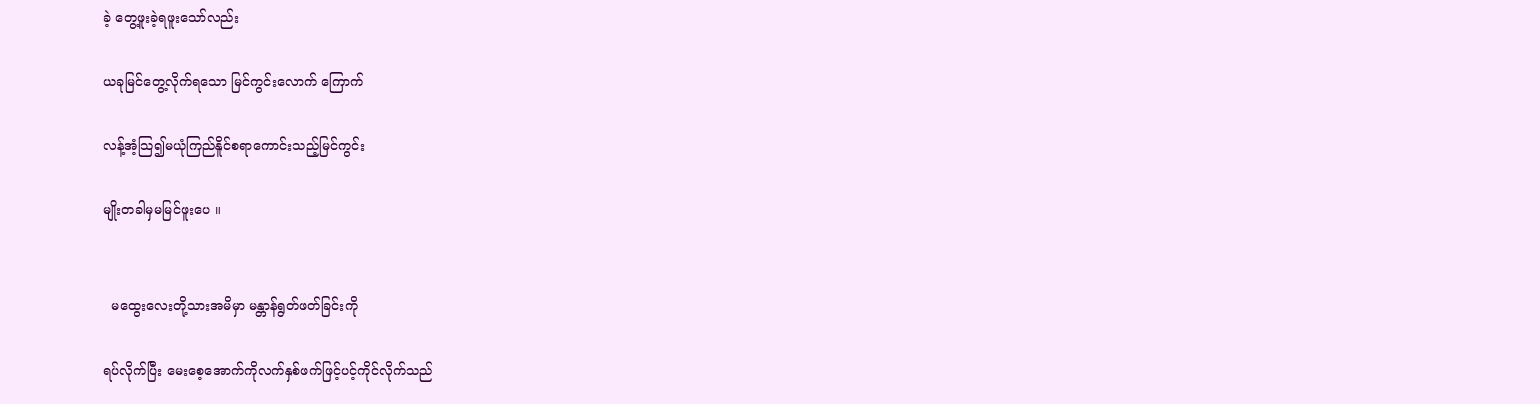ခဲ့ တွေ့ဖူးခဲ့ရဖူးသော်လည်း

ယခုမြင်တွေ့လိုက်ရသော မြင်ကွင်းလောက် ကြောက်

လန့်အံ့သြ၍မယုံကြည်နိူင်စရာကောင်းသည့်မြင်ကွင်း

မျိုးတခါမှမမြင်ဖူးပေ ။


  မထွေးလေးတို့သားအမိမှာ မန္တာန်ရွတ်ဖတ်ခြင်းကို

ရပ်လိုက်ပြီး မေးစေ့အောက်ကိုလက်နှစ်ဖက်ဖြင့်ပင့်ကိုင်လိုက်သည်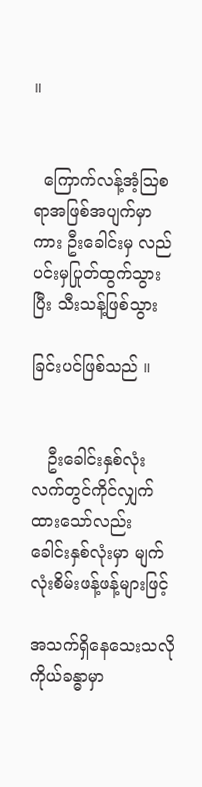။


  ကြောက်လန့်အံ့သြစရာအဖြစ်အပျက်မှာကား ဦးခေါင်းမှ လည်ပင်းမှပြုတ်ထွက်သွားပြီး သီးသန့်ဖြစ်သွား

ခြင်းပင်ဖြစ်သည် ။


   ဦးခေါင်းနှစ်လုံးလက်တွင်ကိုင်လျှက်ထားသော်လည်း ခေါင်းနှစ်လုံးမှာ မျက်လုံးစိမ်းဖန့်ဖန့်များဖြင့်

အသက်ရှိနေသေးသလို ကိုယ်ခန္ဓာမှာ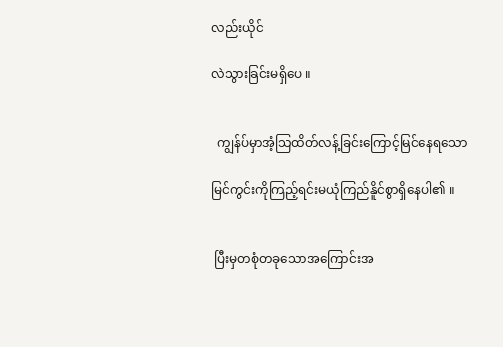လည်းယိုင်

လဲသွားခြင်းမရှိပေ ။


  ကျွန်ပ်မှာအံ့သြထိတ်လန့်ခြင်းကြောင့်မြင်နေရသော

မြင်ကွင်းကိုကြည့်ရင်းမယုံကြည်နိူင်စွာရှိနေပါ၏ ။


 ပြီးမှတစုံတခုသောအကြောင်းအ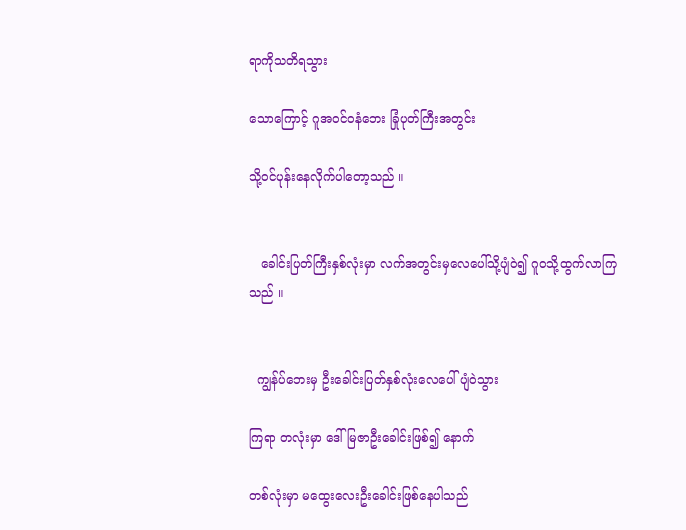ရာကိုသတိရသွား

သောကြောင့် ဂူအဝင်ဝနံဘေး ခြုံပုတ်ကြီးအတွင်း

သို့ဝင်ပုန်းနေလိုက်ပါတော့သည် ။


   ခေါင်းပြတ်ကြီးနှစ်လုံးမှာ လက်အတွင်းမှလေပေါ်သို့ပျံဝဲ၍ ဂူဝသို့ထွက်လာကြသည် ။


  ကျွန်ပ်ဘေးမှ ဦးခေါင်းပြတ်နှစ်လုံးလေပေါ်ပျံဝဲသွား

ကြရာ တလုံးမှာ ဒေါ်မြဇာဦးခေါင်းဖြစ်၍ နောက်

တစ်လုံးမှာ မထွေးလေးဦးခေါင်းဖြစ်နေပါသည်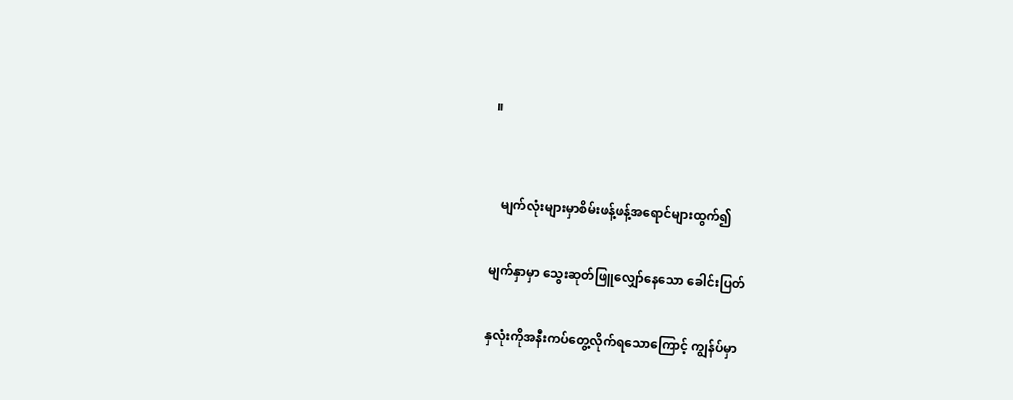။


   မျက်လုံးများမှာစိမ်းဖန့်ဖန့်အရောင်များထွက်၍

မျက်နှာမှာ သွေးဆုတ်ဖြူလျှော်နေသော ခေါင်းပြတ်

နှလုံးကိုအနီးကပ်တွေ့လိုက်ရသောကြောင့် ကျွန်ပ်မှာ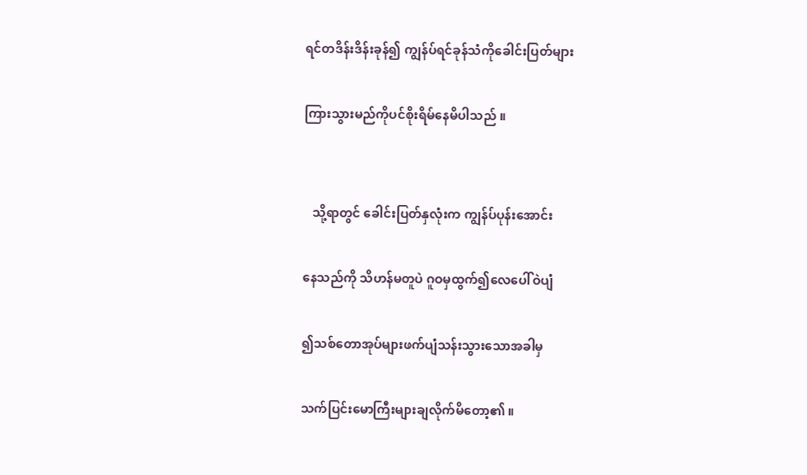ရင်တဒိန်းဒိန်းခုန်၍ ကျွန်ပ်ရင်ခုန်သံကိုခေါင်းပြတ်များ

ကြားသွားမည်ကိုပင်စိုးရိမ်နေမိပါသည် ။


   သို့ရာတွင် ခေါင်းပြတ်နှလုံးက ကျွန်ပ်ပုန်းအောင်း

နေသည်ကို သိဟန်မတူပဲ ဂူဝမှထွက်၍လေပေါ်ဝဲပျံ

၍သစ်တောအုပ်များဖက်ပျံသန်းသွားသောအခါမှ

သက်ပြင်းမောကြီးများချလိုက်မိတော့၏ ။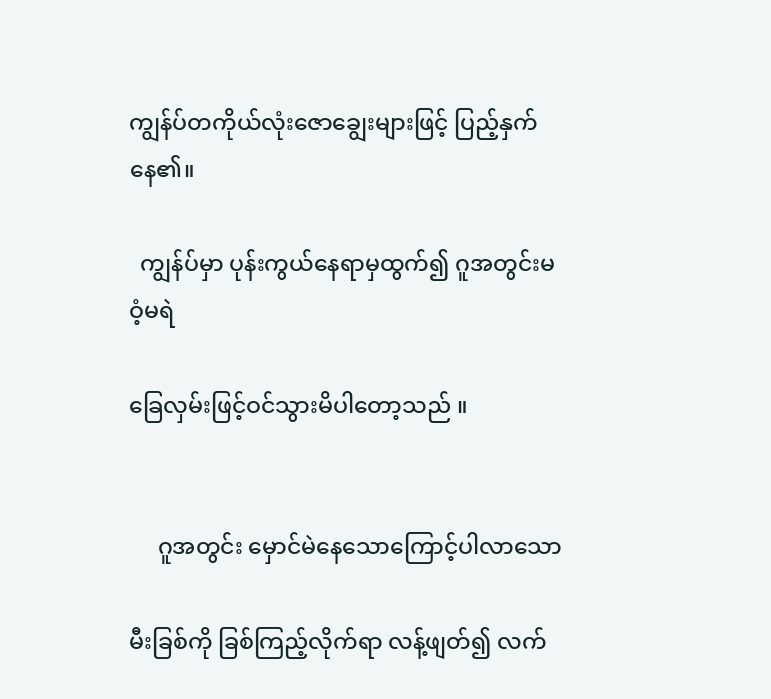ကျွန်ပ်တကိုယ်လုံးဇောချွေးများဖြင့် ပြည့်နှက်နေ၏။

  ကျွန်ပ်မှာ ပုန်းကွယ်နေရာမှထွက်၍ ဂူအတွင်းမဝံ့မရဲ

ခြေလှမ်းဖြင့်ဝင်သွားမိပါတော့သည် ။


     ဂူအတွင်း မှောင်မဲနေသောကြောင့်ပါလာသော

မီးခြစ်ကို ခြစ်ကြည့်လိုက်ရာ လန့်ဖျတ်၍ လက်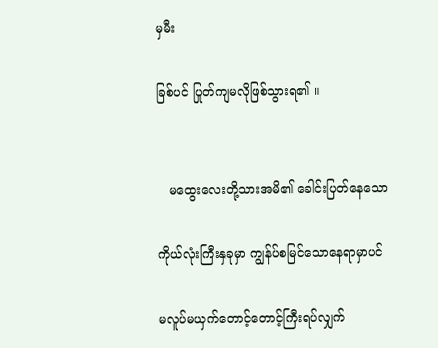မှမီး

ခြစ်ပင် ပြုတ်ကျမလိုဖြစ်သွားရ၏ ။


   မထွေးလေးတို့သားအမိ၏ ခေါင်းပြတ်နေသော

ကိုယ်လုံးကြီးနှခုမှာ ကျွန်ပ်စမြင်သောနေရာမှာပင်

မလူပ်မယှက်တောင့်တောင့်ကြီးရပ်လျှက်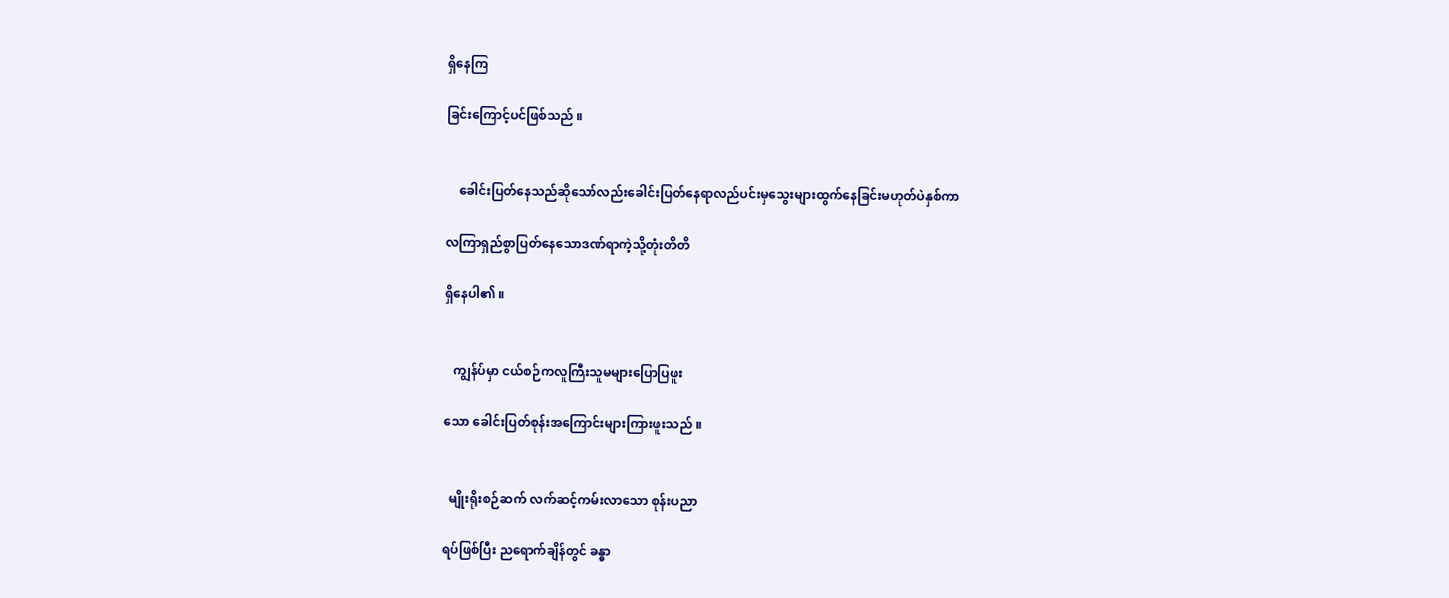ရှိနေကြ

ခြင်းကြောင့်ပင်ဖြစ်သည် ။


    ခေါင်းပြတ်နေသည်ဆိုသော်လည်းခေါင်းပြတ်နေရာလည်ပင်းမှသွေးများထွက်နေခြင်းမဟုတ်ပဲနှစ်ကာ

လကြာရှည်စွာပြတ်နေသောဒဏ်ရာကဲ့သို့တုံးတိတိ

ရှိနေပါ၏ ။


   ကျွန်ပ်မှာ ငယ်စဉ်ကလူကြီးသူမများပြောပြဖူး

သော ခေါင်းပြတ်စုန်းအကြောင်းများကြားဖူးသည် ။


  မျိုးရိုးစဉ်ဆက် လက်ဆင့်ကမ်းလာသော စုန်းပညာ

ရပ်ဖြစ်ပြီး ညရောက်ချိန်တွင် ခန္ဓာ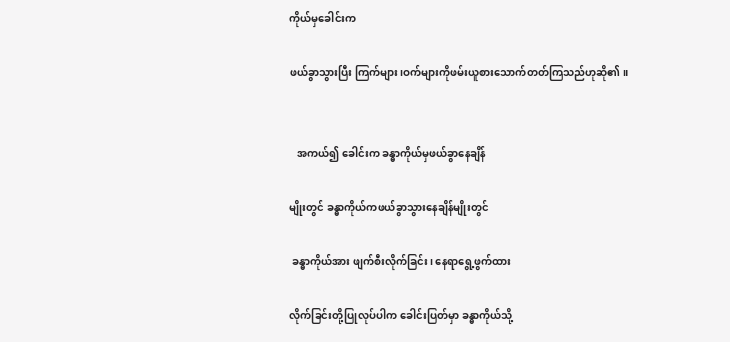ကိုယ်မှခေါင်းက

ဖယ်ခွာသွားပြီး ကြက်များ၊ဝက်များကိုဖမ်းယူစားသောက်တတ်ကြသည်ဟုဆို၏ ။


   အကယ်၍ ခေါင်းက ခန္ဓာကိုယ်မှဖယ်ခွာနေချိန်

မျိုးတွင် ခန္ဓာကိုယ်ကဖယ်ခွာသွားနေချိန်မျိုးတွင်

 ခန္ဓာကိုယ်အား ဖျက်စီးလိုက်ခြင်း၊ နေရာရွေ့ဖွက်ထား

လိုက်ခြင်းတို့ပြုလုပ်ပါက ခေါင်းပြတ်မှာ ခန္ဓာကိုယ်သို့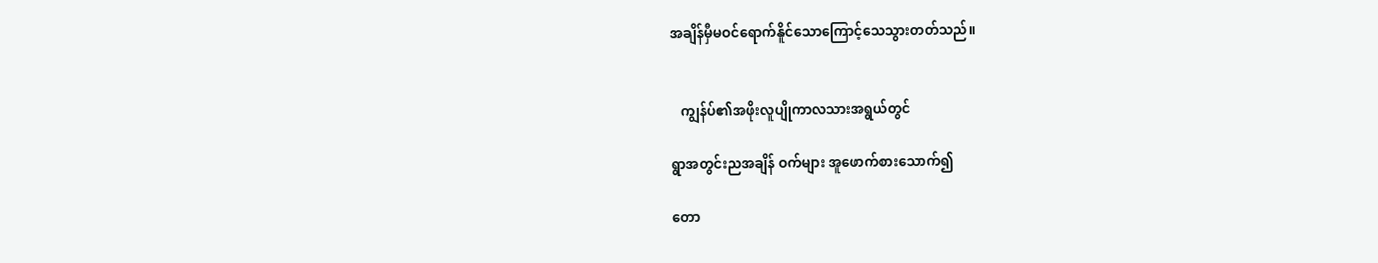အချိန်မှီမဝင်ရောက်နိူင်သောကြောင့်သေသွားတတ်သည်။


   ကျွန်ပ်၏အဖိုးလူပျိုကာလသားအရွယ်တွင်

ရွာအတွင်းညအချိန် ဝက်များ အူဖောက်စားသောက်၍

တော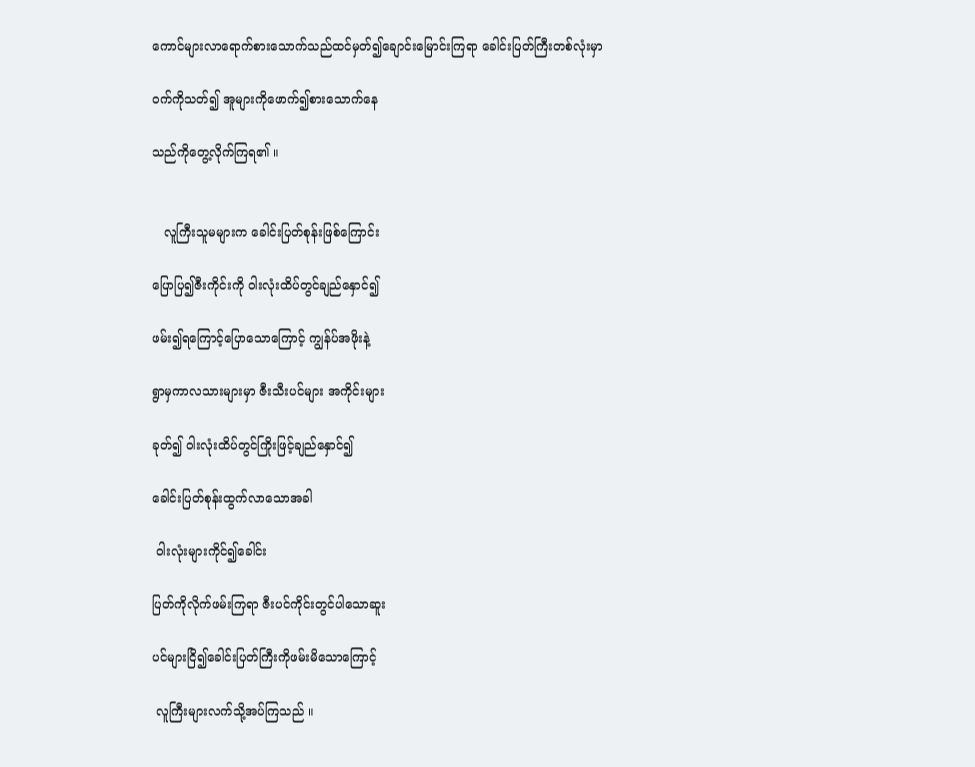ကောင်များလာရောက်စားသောက်သည်ထင်မှတ်၍ချောင်းမြောင်းကြရာ ခေါင်းပြတ်ကြီးတစ်လုံးမှာ

ဝက်ကိုသတ်၍ အူများကိုဖောက်၍စားသောက်နေ

သည်ကိုတွေ့လိုက်ကြရ၏ ။


   လူကြီးသူမများက ခေါင်းပြတ်စုန်းဖြစ်ကြောင်း

ပြောပြ၍ဇီးကိုင်းကို ဝါးလုံးထိပ်တွင်ချည်နှောင်၍

ဖမ်း၍ရကြောင့်ပြောသောကြောင့် ကျွန်ပ်အဖိုးနဲ့

ရွာမှကာလသားများမှာ ဇီးသီးပင်များ အကိုင်းများ

ခုတ်၍ ဝါးလုံးထိပ်တွင်ကြိုးဖြင့်ချည်နှောင်၍

ခေါင်းပြတ်စုန်းထွက်လာသောအခါ

 ဝါးလုံးများကိုင်၍ခေါင်း

ပြတ်ကိုလိုက်ဖမ်းကြရာ ဇီးပင်ကိုင်းတွင်ပါသောဆူး

ပင်များငြိ၍ခေါင်းပြတ်ကြီးကိုဖမ်းမိသောကြောင့်

 လူကြီးများလက်သို့အပ်ကြသည် ။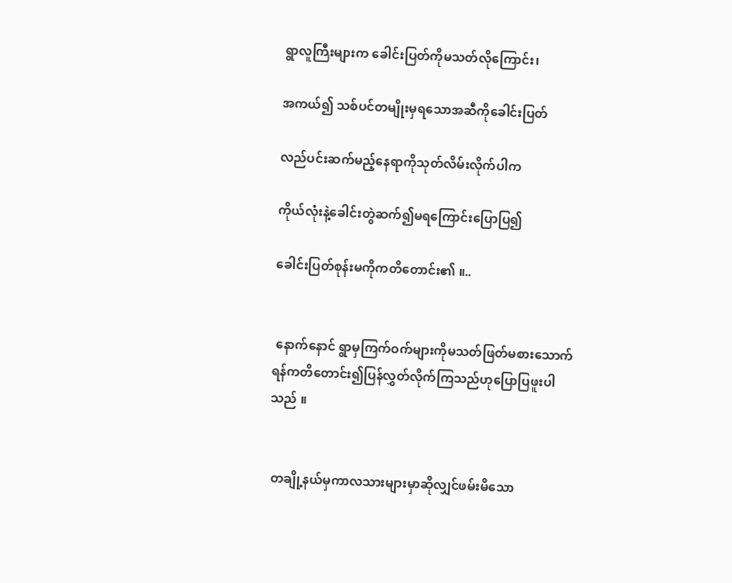ရွာလူကြီးများက ခေါင်းပြတ်ကိုမသတ်လိုကြောင်း၊

အကယ်၍ သစ်ပင်တမျိုးမှရသောအဆီကိုခေါင်းပြတ်

လည်ပင်းဆက်မည့်နေရာကိုသုတ်လိမ်းလိုက်ပါက

ကိုယ်လုံးနဲ့ခေါင်းတွဲဆက်၍မရကြောင်းပြောပြ၍

ခေါင်းပြတ်စုန်းမကိုကတိတောင်း၏ ။..


 နောက်နောင် ရွာမှကြက်ဝက်များကိုမသတ်ဖြတ်မစားသောက်ရန်ကတိတောင်း၍ပြန်လွှတ်လိုက်ကြသည်ဟုပြောပြဖူးပါသည် ။


 တချို့နယ်မှကာလသားများမှာဆိုလျှင်ဖမ်းမိသော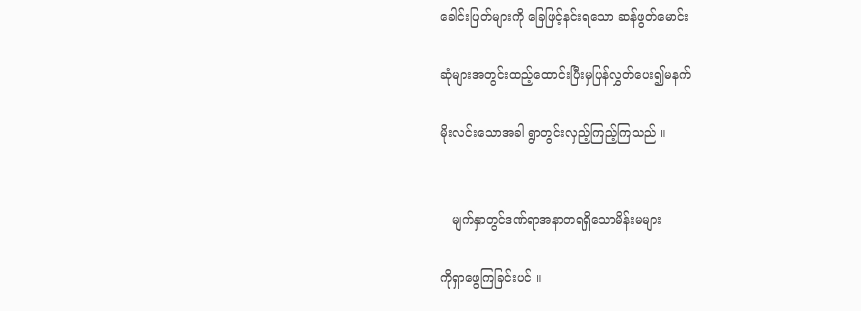ခေါင်းပြတ်များကို ခြေဖြင့်နင်းရသော ဆန်ဖွတ်မောင်း

ဆုံများအတွင်းထည့်ထောင်းပြီးမှပြန်လွှတ်ပေး၍မနက်

မိုးလင်းသောအခါ ရွာတွင်းလှည့်ကြည့်ကြသည် ။


   မျက်နှာတွင်ဒဏ်ရာအနာတရရှိသောမိန်းမများ

ကိုရှာဖွေကြခြင်းပင် ။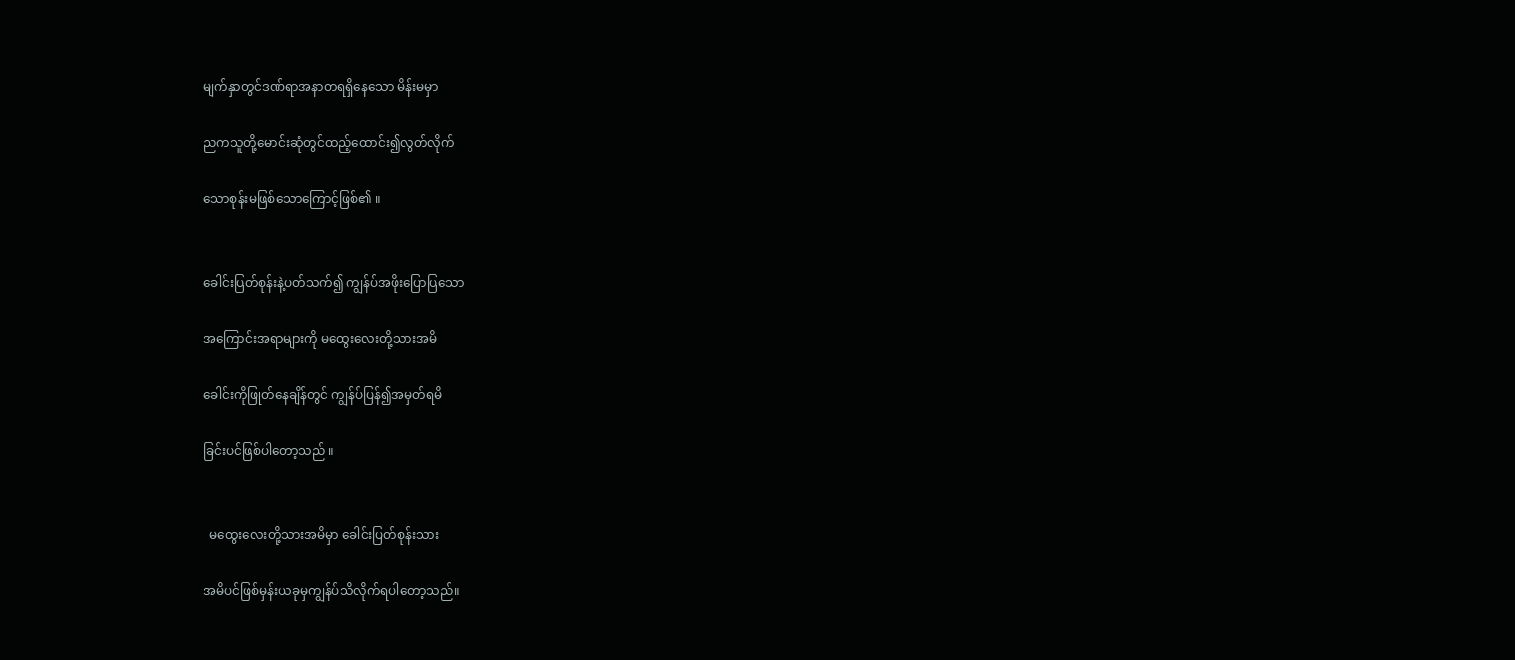မျက်နှာတွင်ဒဏ်ရာအနာတရရှိနေသော မိန်းမမှာ

ညကသူတို့မောင်းဆုံတွင်ထည့်ထောင်း၍လွတ်လိုက်

သောစုန်းမဖြစ်သောကြောင့်ဖြစ်၏ ။


ခေါင်းပြတ်စုန်းနဲ့ပတ်သက်၍ ကျွန်ပ်အဖိုးပြောပြသော

အကြောင်းအရာများကို မထွေးလေးတို့သားအမိ

ခေါင်းကိုဖြုတ်နေချိန်တွင် ကျွန်ပ်ပြန်၍အမှတ်ရမိ

ခြင်းပင်ဖြစ်ပါတော့သည် ။


  မထွေးလေးတို့သားအမိမှာ ခေါင်းပြတ်စုန်းသား

အမိပင်ဖြစ်မှန်းယခုမှကျွန်ပ်သိလိုက်ရပါတော့သည်။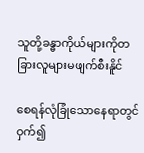သူတို့ခန္ဓာကိုယ်များကိုတခြားလူများမဖျက်စီးနိူင်

စေရန်လုံခြုံသောနေရာတွင်ဝှက်၍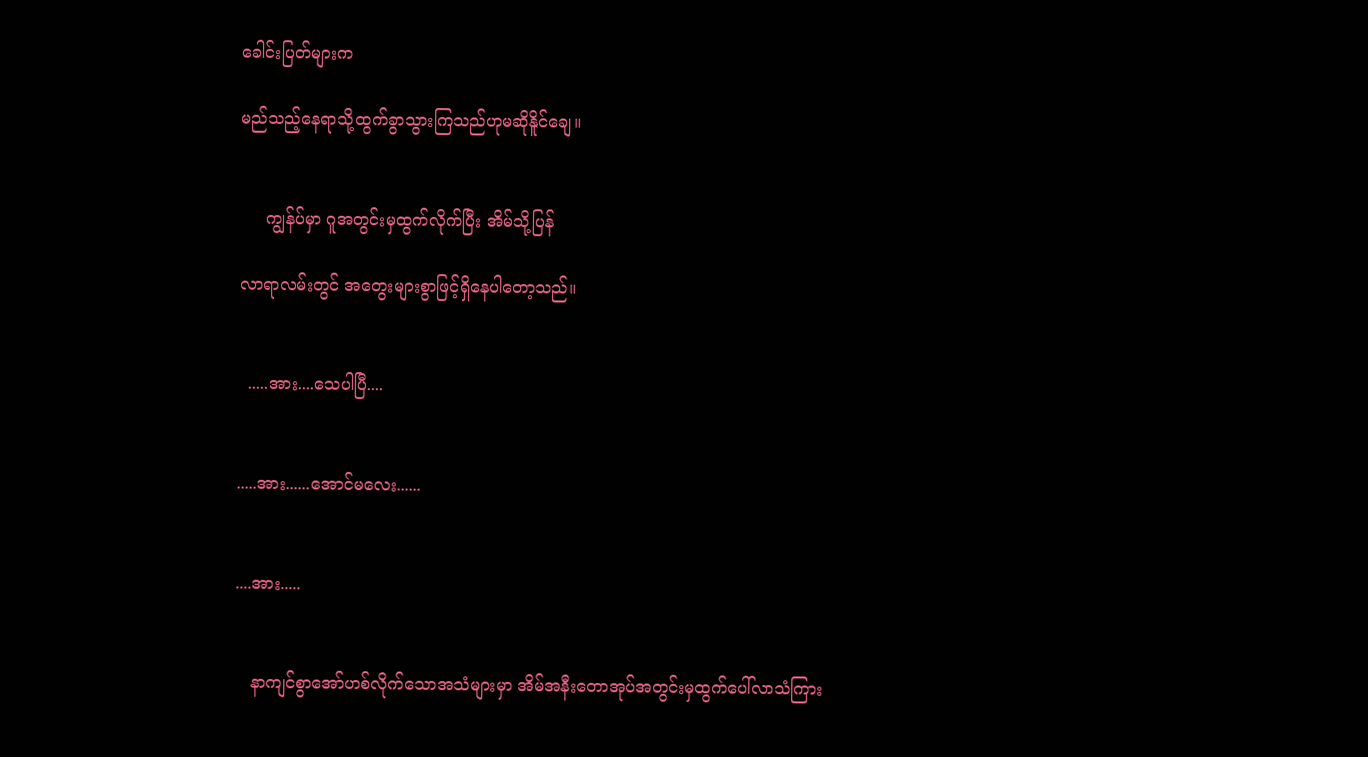ခေါင်းပြတ်များက

မည်သည့်နေရာသို့ထွက်ခွာသွားကြသည်ဟုမဆိုနိူင်ချေ။


     ကျွန်ပ်မှာ ဂူအတွင်းမှထွက်လိုက်ပြီး အိမ်သို့ပြန်

လာရာလမ်းတွင် အတွေးများစွာဖြင့်ရှိနေပါတော့သည်။


  .....အား....သေပါပြီ....


.....အား......အောင်မလေး......


....အား.....


   နာကျင်စွာအော်ဟစ်လိုက်သောအသံများမှာ အိမ်အနီးတောအုပ်အတွင်းမှထွက်ပေါ်လာသံကြား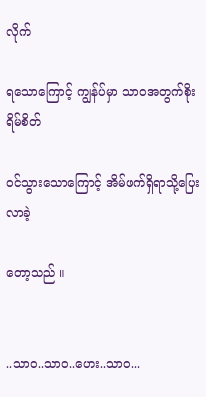လိုက်

ရသောကြောင့် ကျွန်ပ်မှာ သာဝအတွက်စိုးရိမ်စိတ်

ဝင်သွားသောကြောင့် အိမ်ဖက်ရှိရာသို့ပြေးလာခဲ့

တော့သည် ။


..သာဝ..သာဝ..ဟေး..သာဝ...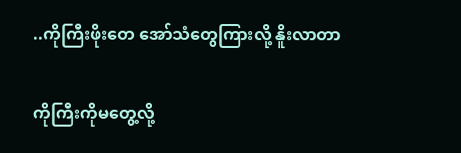..ကိုကြီးဖိုးတေ အော်သံတွေကြားလို့ နိူးလာတာ

ကိုကြီးကိုမတွေ့လို့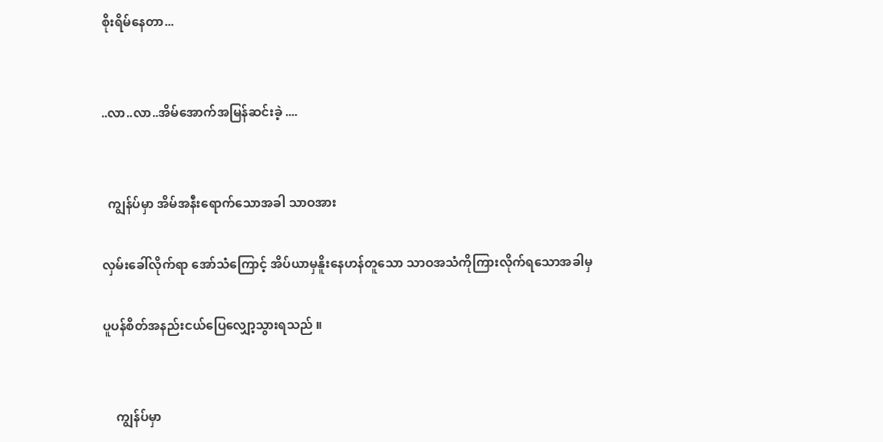စိုးရိမ်နေတာ...


..လာ..လာ..အိမ်အောက်အမြန်ဆင်းခဲ့ ....


  ကျွန်ပ်မှာ အိမ်အနီးရောက်သောအခါ သာဝအား

လှမ်းခေါ်လိုက်ရာ အော်သံကြောင့် အိပ်ယာမှနိူးနေဟန်တူသော သာဝအသံကိုကြားလိုက်ရသောအခါမှ

ပူပန်စိတ်အနည်းငယ်ပြေလျှော့သွားရသည် ။


    ကျွန်ပ်မှာ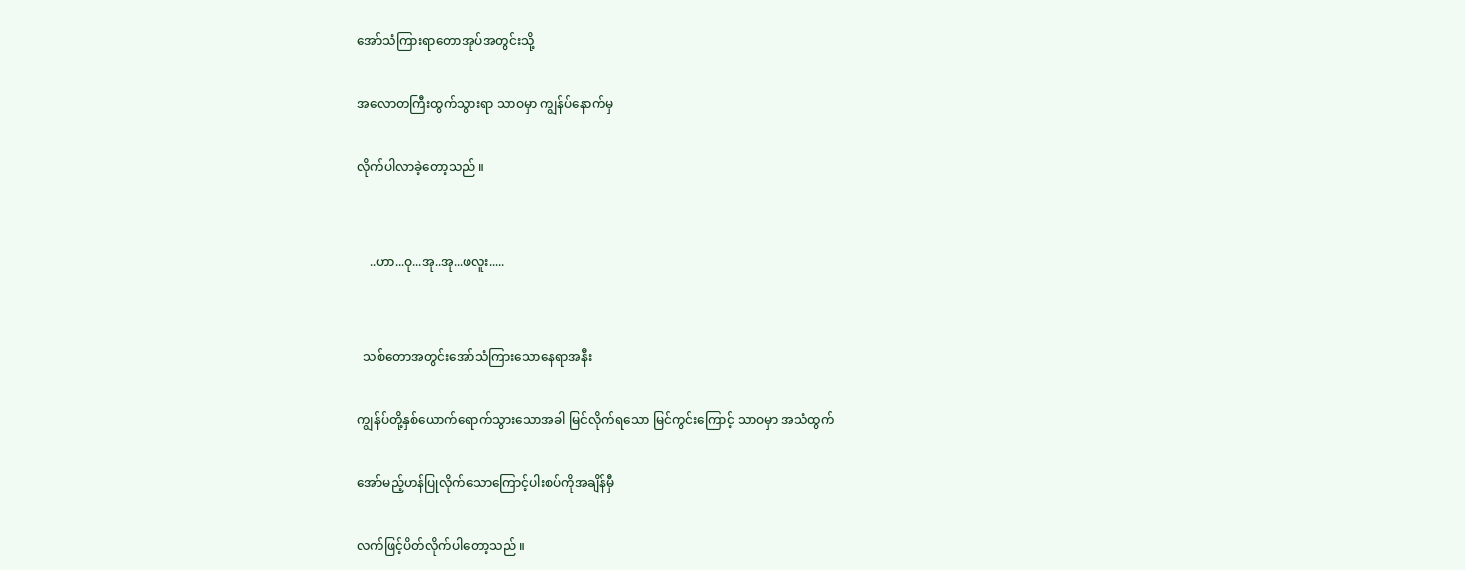အော်သံကြားရာတောအုပ်အတွင်းသို့

အလောတကြီးထွက်သွားရာ သာဝမှာ ကျွန်ပ်နောက်မှ

လိုက်ပါလာခဲ့တော့သည် ။


    ..ဟာ...ဝု...အု..အု...ဖလူး.....


  သစ်တောအတွင်းအော်သံကြားသောနေရာအနီး

ကျွန်ပ်တို့နှစ်ယောက်ရောက်သွားသောအခါ မြင်လိုက်ရသော မြင်ကွင်းကြောင့် သာဝမှာ အသံထွက်

အော်မည့်ဟန်ပြုလိုက်သောကြောင့်ပါးစပ်ကိုအချိန်မှီ

လက်ဖြင့်ပိတ်လိုက်ပါတော့သည် ။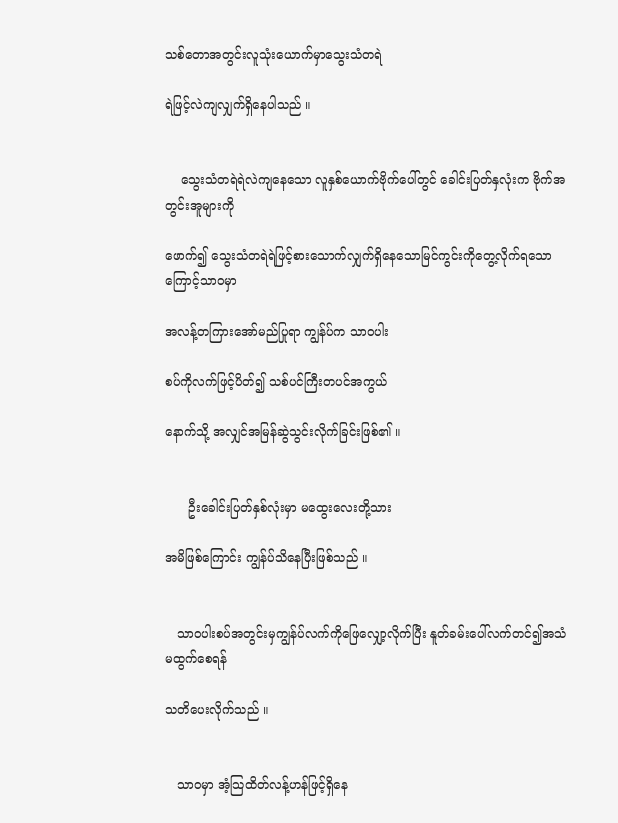သစ်တောအတွင်းလူသုံးယောက်မှာသွေးသံတရဲ

ရဲဖြင့်လဲကျလျှက်ရှိနေပါသည် ။


    သွေးသံတရဲရဲလဲကျနေသော လူနှစ်ယောက်ဗိုက်ပေါ်တွင် ခေါင်းပြတ်နှလုံးက ဗိုက်အတွင်းအူများကို

ဖောက်၍ သွေးသံတရဲရဲဖြင့်စားသောက်လျှက်ရှိနေသောမြင်ကွင်းကိုတွေ့လိုက်ရသောကြောင့်သာဝမှာ

အလန့်တကြားအော်မည်ပြုရာ ကျွန်ပ်က သာဝပါး

စပ်ကိုလက်ဖြင့်ပိတ်၍ သစ်ပင်ကြီးတပင်အကွယ်

နောက်သို့ အလျှင်အမြန်ဆွဲသွင်းလိုက်ခြင်းဖြစ်၏ ။


      ဦးခေါင်းပြတ်နှစ်လုံးမှာ မထွေးလေးတို့သား

အမိဖြစ်ကြောင်း ကျွန်ပ်သိနေပြီးဖြစ်သည် ။


   သာဝပါးစပ်အတွင်းမှကျွန်ပ်လက်ကိုဖြေလျှော့လိုက်ပြီး နူတ်ခမ်းပေါ်လက်တင်၍အသံမထွက်စေရန်

သတိပေးလိုက်သည် ။


   သာဝမှာ အံ့သြထိတ်လန့်ဟန်ဖြင့်ရှိနေ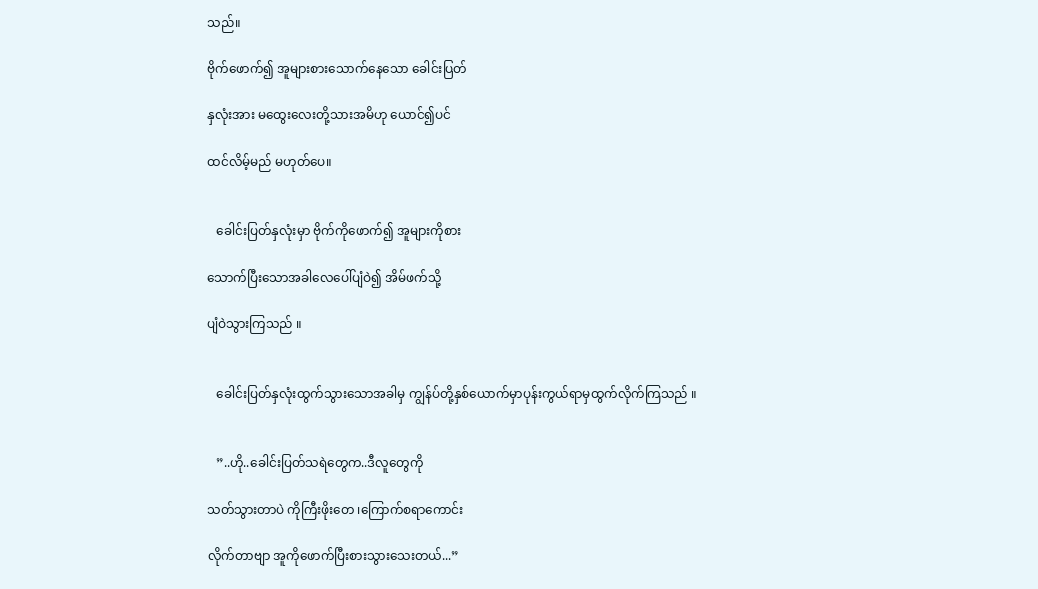သည်။

ဗိုက်ဖောက်၍ အူများစားသောက်နေသော ခေါင်းပြတ်

နှလုံးအား မထွေးလေးတို့သားအမိဟု ယောင်၍ပင်

ထင်လိမ့်မည် မဟုတ်ပေ။


   ခေါင်းပြတ်နှလုံးမှာ ဗိုက်ကိုဖောက်၍ အူများကိုစား

သောက်ပြီးသောအခါလေပေါ်ပျံဝဲ၍ အိမ်ဖက်သို့

ပျံဝဲသွားကြသည် ။


   ခေါင်းပြတ်နှလုံးထွက်သွားသောအခါမှ ကျွန်ပ်တို့နှစ်ယောက်မှာပုန်းကွယ်ရာမှထွက်လိုက်ကြသည် ။


   ”..ဟို..ခေါင်းပြတ်သရဲတွေက..ဒီလူတွေကို

သတ်သွားတာပဲ ကိုကြီးဖိုးတေ ၊ကြောက်စရာကောင်း

လိုက်တာဗျာ အူကိုဖောက်ပြီးစားသွားသေးတယ်...”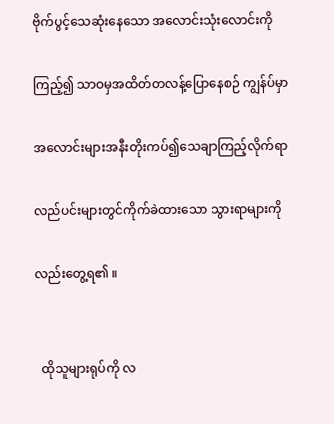ဗိုက်ပွင့်သေဆုံးနေသော အလောင်းသုံးလောင်းကို

ကြည့်၍ သာဝမှအထိတ်တလန့်ပြောနေစဉ် ကျွန်ပ်မှာ

အလောင်းများအနီးတိုးကပ်၍သေချာကြည့်လိုက်ရာ

လည်ပင်းများတွင်ကိုက်ခဲထားသော သွားရာများကို

လည်းတွေ့ရ၏ ။


  ထိုသူများရုပ်ကို လ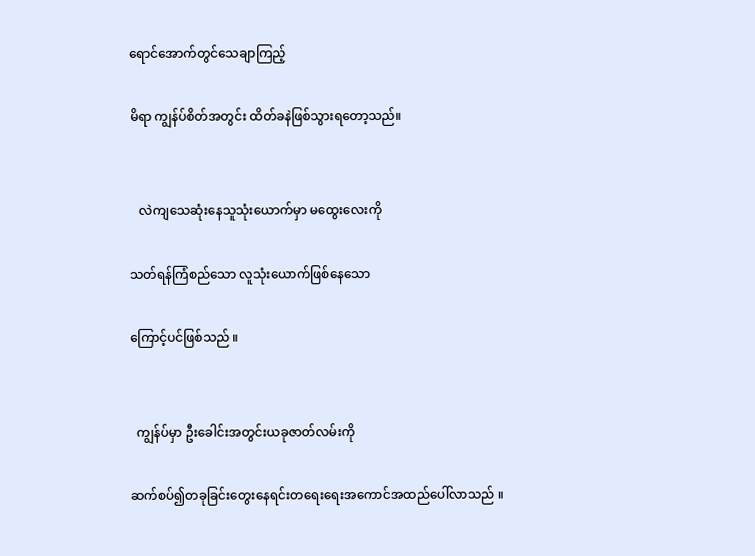ရောင်အောက်တွင်သေချာကြည့်

မိရာ ကျွန်ပ်စိတ်အတွင်း ထိတ်ခနဲဖြစ်သွားရတော့သည်။


   လဲကျသေဆုံးနေသူသုံးယောက်မှာ မထွေးလေးကို

သတ်ရန်ကြံစည်သော လူသုံးယောက်ဖြစ်နေသော

ကြောင့်ပင်ဖြစ်သည် ။


  ကျွန်ပ်မှာ ဦးခေါင်းအတွင်းယခုဇာတ်လမ်းကို

ဆက်စပ်၍တခုခြင်းတွေးနေရင်းတရေးရေးအကောင်အထည်ပေါ်လာသည် ။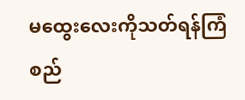မထွေးလေးကိုသတ်ရန်ကြံစည်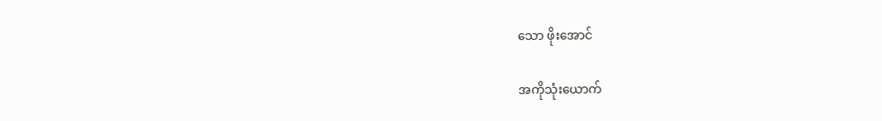သော ဖိုးအောင်

အကိုသုံးယောက်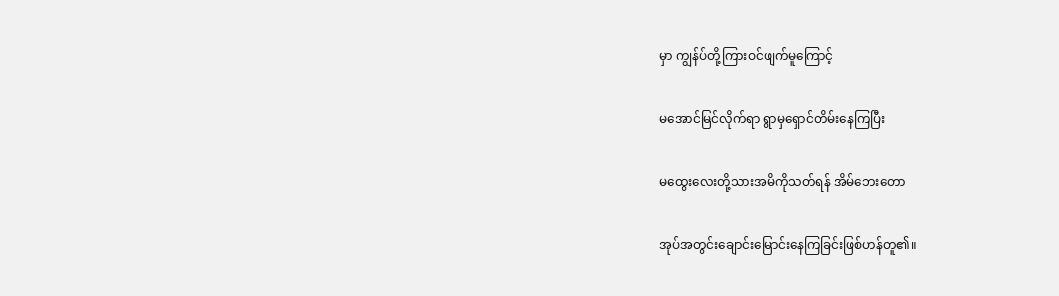မှာ ကျွန်ပ်တို့ကြားဝင်ဖျက်မူကြောင့်

မအောင်မြင်လိုက်ရာ ရွာမှရှောင်တိမ်းနေကြပြီး

မထွေးလေးတို့သားအမိကိုသတ်ရန် အိမ်ဘေးတော

အုပ်အတွင်းချောင်းမြောင်းနေကြခြင်းဖြစ်ဟန်တူ၏။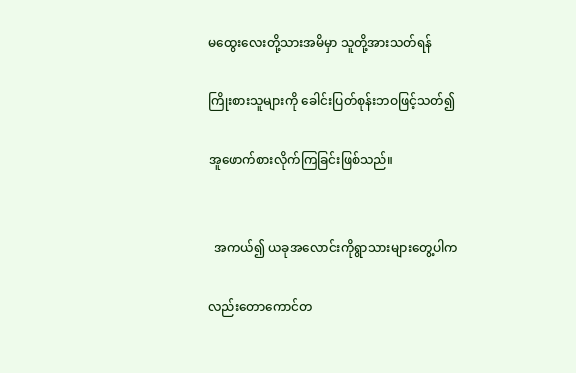မထွေးလေးတို့သားအမိမှာ သူတို့အားသတ်ရန်

ကြိုးစားသူများကို ခေါင်းပြတ်စုန်းဘဝဖြင့်သတ်၍

အူဖောက်စားလိုက်ကြခြင်းဖြစ်သည်။


  အကယ်၍ ယခုအလောင်းကိုရွာသားများတွေ့ပါက

လည်းတောကောင်တ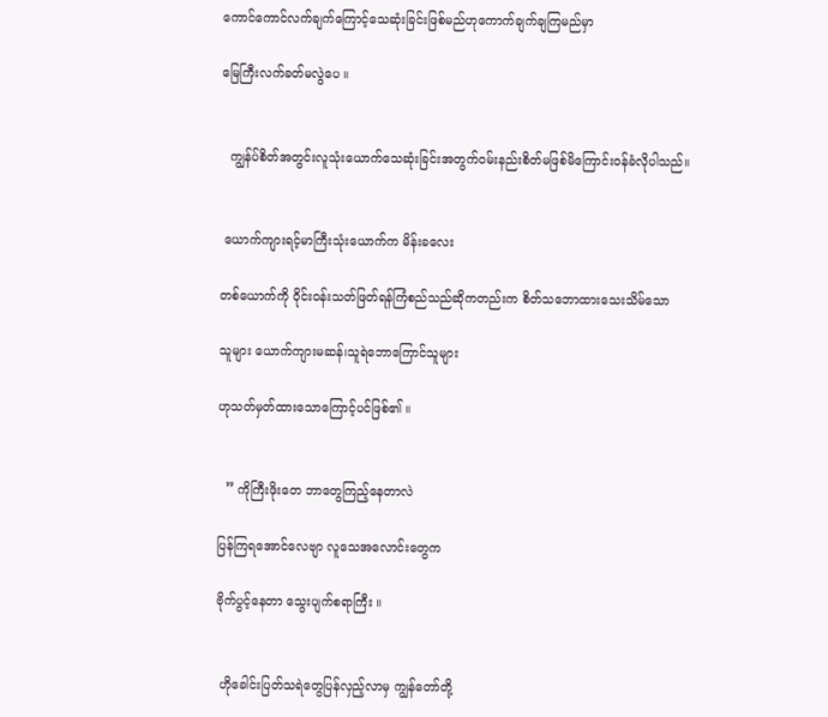ကောင်ကောင်လက်ချက်ကြောင့်သေဆုံးခြင်းဖြစ်မည်ဟုကောက်ချက်ချကြမည်မှာ

မြေကြီးလက်ခတ်မလွဲပေ ။


  ကျွန်ပ်စိတ်အတွင်းလူသုံးယောက်သေဆုံးခြင်းအတွက်ဝမ်းနည်းစိတ်မဖြစ်မိကြောင်းဝန်ခံလိုပါသည်။


 ယောက်ကျားရင့်မာကြီးသုံးယောက်က မိန်းခလေး

တစ်ယောက်ကို ဝိုင်းဝန်းသတ်ဖြတ်ရန်ကြံစည်သည်ဆိုကတည်းက စိတ်သဘောထားသေးသိမ်သော

သူများ ယောက်ကျားမဆန်၊သူရဲဘောကြောင်သူများ

ဟုသတ်မှတ်ထားသောကြောင့်ပင်ဖြစ်၏ ။


  ” ကိုကြီးဖိုးတေ ဘာတွေကြည့်နေတာလဲ

ပြန်ကြရအောင်လေဗျာ လူသေအလောင်းတွေက

ဗိုက်ပွင့်နေတာ သွေးပျက်စရာကြီး ။


 ဟိုခေါင်းပြတ်သရဲတွေပြန်လှည့်လာမှ ကျွန်တော်တို့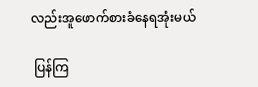လည်းအူဖောက်စားခံနေရအုံးမယ်

 ပြန်ကြ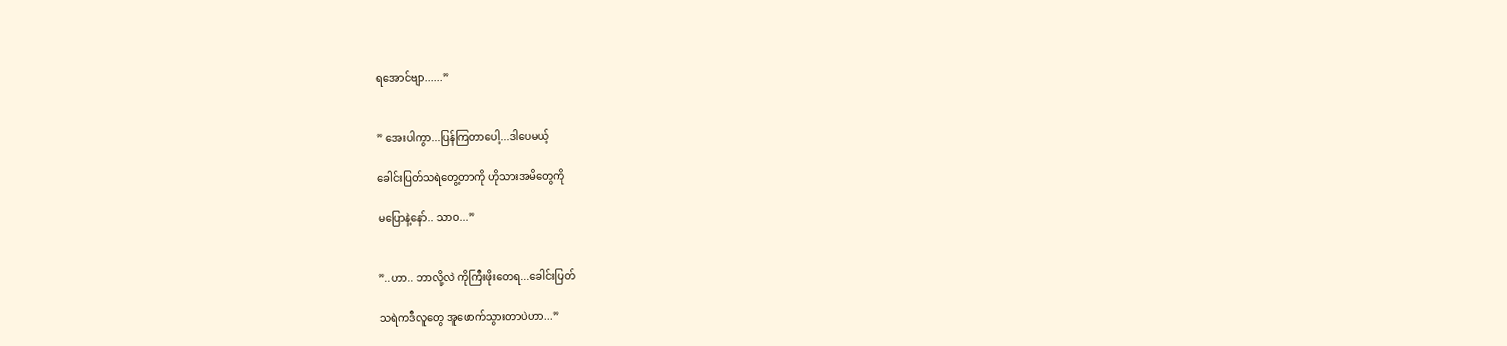ရအောင်ဗျာ......”


” အေးပါကွာ...ပြန်ကြတာပေါ့...ဒါပေမယ့်

ခေါင်းပြတ်သရဲတွေ့တာကို ဟိုသားအမိတွေကို

မပြောနဲ့နော်.. သာဝ...”


”..ဟာ.. ဘာလို့လဲ ကိုကြီးဖိုးတေရ...ခေါင်းပြတ်

သရဲကဒီလူတွေ အူဖောက်သွားတာပဲဟာ...”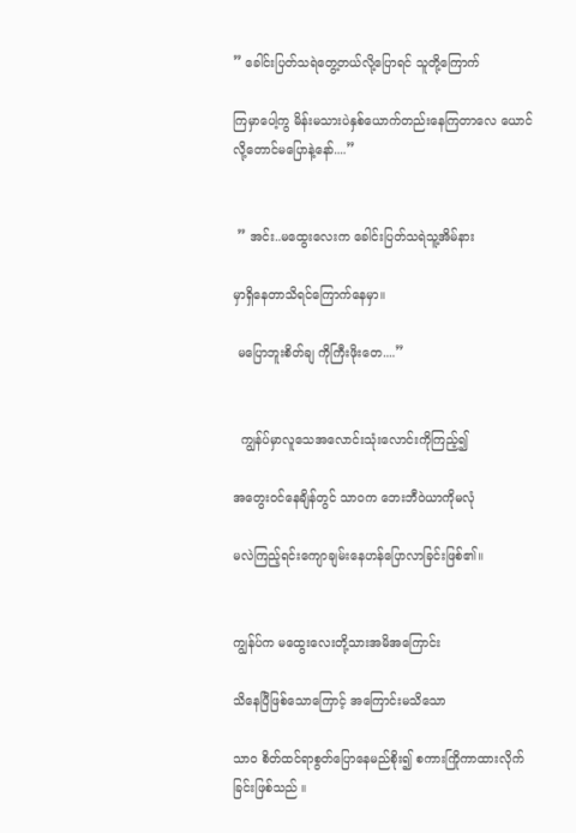” ခေါင်းပြတ်သရဲတွေ့တယ်လို့ပြောရင် သူတို့ကြောက်

ကြမှာပေါ့ကွ မိန်းမသားပဲနှစ်ယောက်တည်းနေကြတာလေ ယောင်လို့တောင်မပြောနဲ့နော်....”


 ” အင်း..မထွေးလေးက ခေါင်းပြတ်သရဲသူ့အိမ်နား

မှာရှိနေတာသိရင်ကြောက်နေမှာ။

 မပြောဘူးစိတ်ချ ကိုကြီးဖိုးတေ....”


  ကျွန်ပ်မှာလူသေအလောင်းသုံးလောင်းကိုကြည့်၍

အတွေးဝင်နေချိန်တွင် သာဝက ဘေးဘီဝဲယာကိုမလုံ

မလဲကြည့်ရင်းကျောချမ်းနေဟန်ပြောလာခြင်းဖြစ်၏။


ကျွန်ပ်က မထွေးလေးတို့သားအမိအကြောင်း

သိနေပြီဖြစ်သောကြောင့် အကြောင်းမသိသော

သာဝ စိတ်ထင်ရာစွတ်ပြောနေမည်စိုး၍ စကားကြိုကာထားလိုက်ခြင်းဖြစ်သည် ။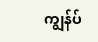ကျွန်ပ်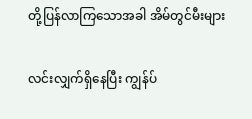တို့ပြန်လာကြသောအခါ အိမ်တွင်မီးများ

လင်းလျှက်ရှိနေပြီး ကျွန်ပ်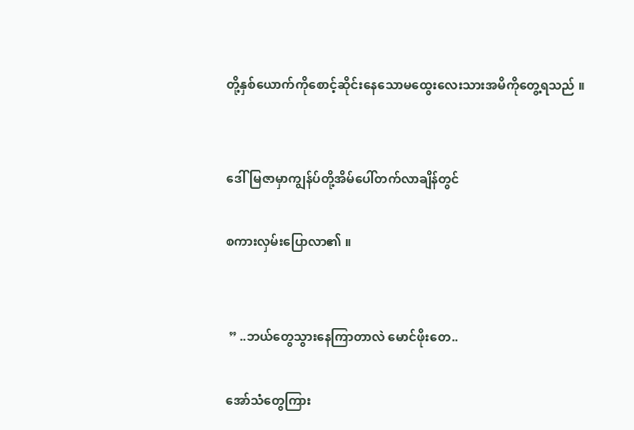တို့နှစ်ယောက်ကိုစောင့်ဆိုင်းနေသောမထွေးလေးသားအမိကိုတွေ့ရသည် ။


ဒေါ်မြဇာမှာကျွန်ပ်တို့အိမ်ပေါ်တက်လာချိန်တွင်

စကားလှမ်းပြောလာ၏ ။


 ” ..ဘယ်တွေသွားနေကြာတာလဲ မောင်ဖိုးတေ..

အော်သံတွေကြား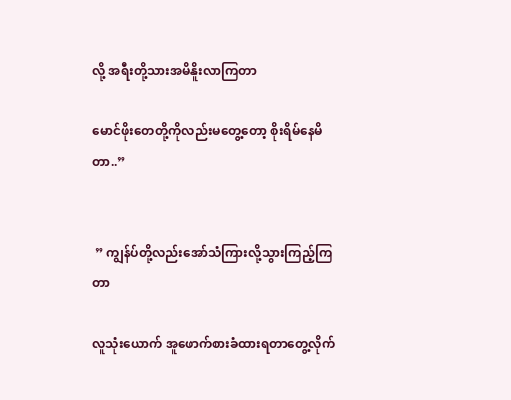လို့ အရီးတို့သားအမိနိူးလာကြတာ

မောင်ဖိုးတေတို့ကိုလည်းမတွေ့တော့ စိုးရိမ်နေမိတာ..”


 ” ကျွန်ပ်တို့လည်းအော်သံကြားလို့သွားကြည့်ကြတာ

လူသုံးယောက် အူဖောက်စားခံထားရတာတွေ့လိုက်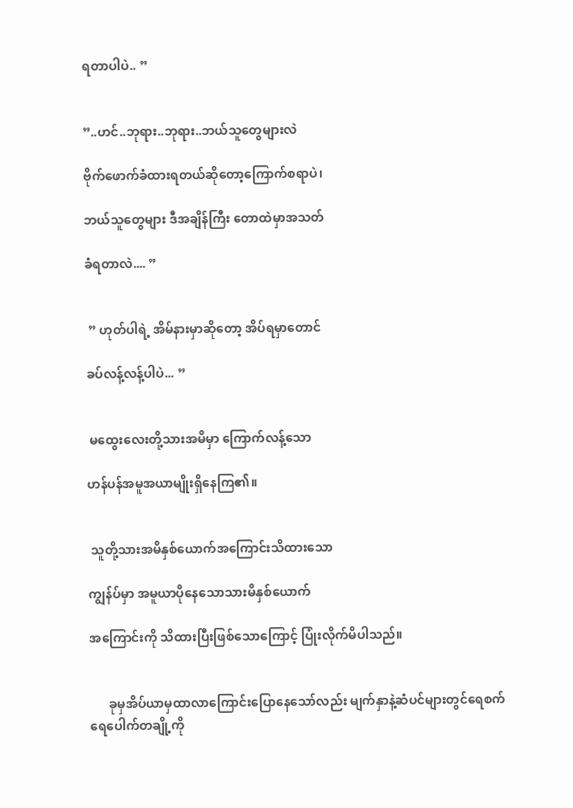ရတာပါပဲ.. ”


”..ဟင်..ဘုရား..ဘုရား..ဘယ်သူတွေများလဲ

ဗိုက်ဖောက်ခံထားရတယ်ဆိုတော့ကြောက်စရာပဲ၊

ဘယ်သူတွေများ ဒီအချိန်ကြီး တောထဲမှာအသတ်

ခံရတာလဲ.... ”


 ” ဟုတ်ပါရဲ့ အိမ်နားမှာဆိုတော့ အိပ်ရမှာတောင်

ခပ်လန့်လန့်ပါပဲ... ”


 မထွေးလေးတို့သားအမိမှာ ကြောက်လန့်သော

ဟန်ပန်အမူအယာမျိုးရှိနေကြ၏။


 သူတို့သားအမိနှစ်ယောက်အကြောင်းသိထားသော

ကျွန်ပ်မှာ အမူယာပိုနေသောသားမိနှစ်ယောက်

အကြောင်းကို သိထားပြီးဖြစ်သောကြောင့် ပြုံးလိုက်မိပါသည်။


      ခုမှအိပ်ယာမှထာလာကြောင်းပြောနေသော်လည်း မျက်နှာနဲ့ဆံပင်များတွင်ရေစက်ရေပေါက်တချို့ကို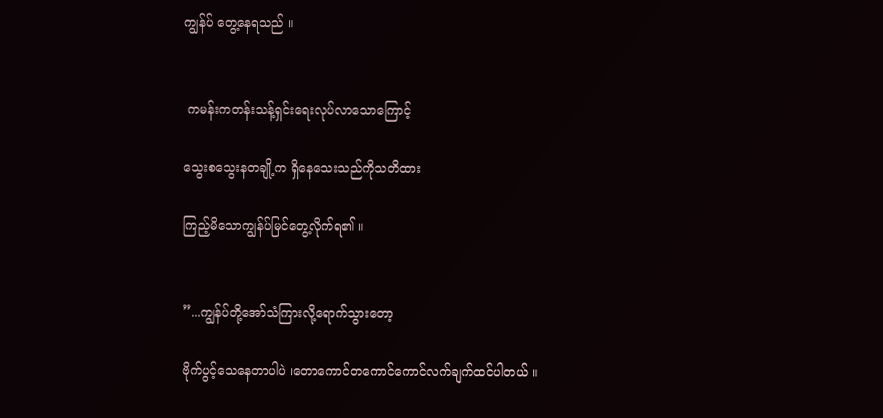ကျွန်ပ် တွေ့နေရသည် ။


 ကမန်းကတန်းသန့်ရှင်းရေးလုပ်လာသောကြောင့်

သွေးစသွေးနတချို့က ရှိနေသေးသည်ကိုသတိထား

ကြည့်မိသောကျွန်ပ်မြင်တွေ့လိုက်ရ၏ ။


”...ကျွန်ပ်တို့အော်သံကြားလို့ရောက်သွားတော့

ဗိုက်ပွင့်သေနေတာပါပဲ ၊တောကောင်တကောင်ကောင်လက်ချက်ထင်ပါတယ် ။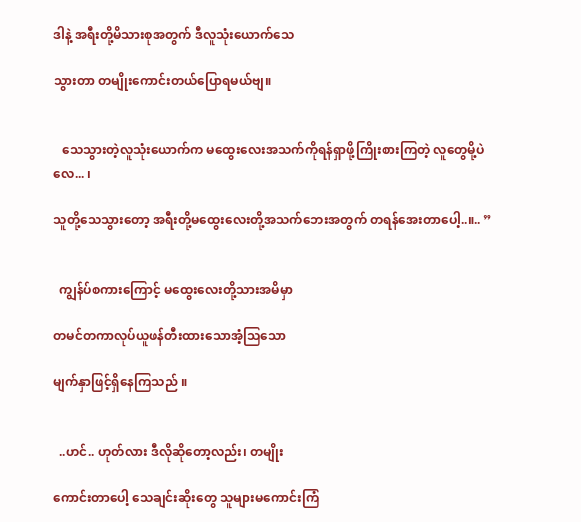ဒါနဲ့ အရီးတို့မိသားစုအတွက် ဒီလူသုံးယောက်သေ

သွားတာ တမျိုးကောင်းတယ်ပြောရမယ်ဗျ။


   သေသွားတဲ့လူသုံးယောက်က မထွေးလေးအသက်ကိုရန်ရှာဖို့ကြိုးစားကြတဲ့ လူတွေမို့ပဲလေ... ၊

သူတို့သေသွားတော့ အရီးတို့မထွေးလေးတို့အသက်ဘေးအတွက် တရန်အေးတာပေါ့..။.. ”


  ကျွန်ပ်စကားကြောင့် မထွေးလေးတို့သားအမိမှာ

တမင်တကာလုပ်ယူဖန်တီးထားသောအံ့သြသော

မျက်နှာဖြင့်ရှိနေကြသည် ။


  ..ဟင်.. ဟုတ်လား ဒီလိုဆိုတော့လည်း၊ တမျိုး

ကောင်းတာပေါ့ သေချင်းဆိုးတွေ သူများမကောင်းကြံ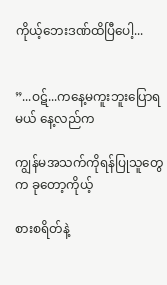ကိုယ့်ဘေးဒဏ်ထိပြီပေါ့...


”...ဝဋ်...ကနေ့မကူးဘူးပြောရမယ် နေ့လည်က

ကျွန်မအသက်ကိုရန်ပြုသူတွေက ခုတော့ကိုယ့်

စားစရိတ်နဲ့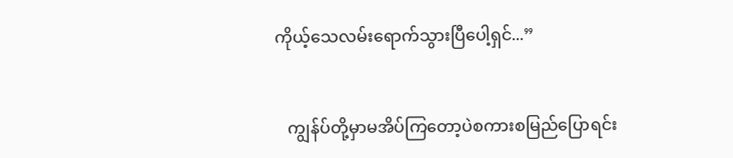ကိုယ့်သေလမ်းရောက်သွားပြီပေါ့ရှင်...”


   ကျွန်ပ်တို့မှာမအိပ်ကြတော့ပဲစကားစမြည်ပြောရင်း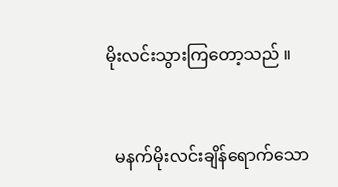မိုးလင်းသွားကြတော့သည် ။


  မနက်မိုးလင်းချိန်ရောက်သော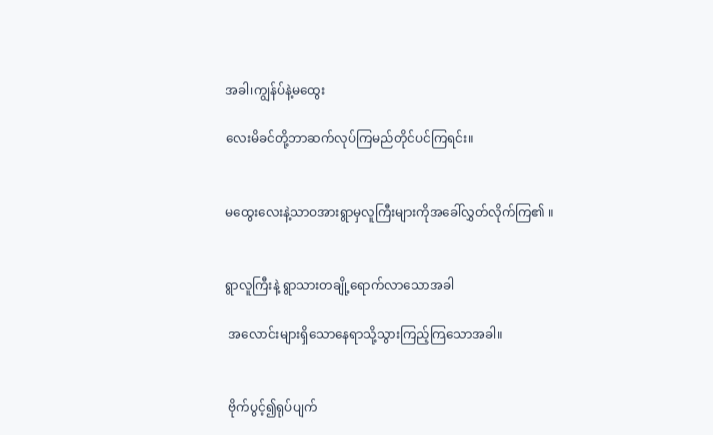အခါ၊ကျွန်ပ်နဲ့မထွေး

လေးမိခင်တို့ဘာဆက်လုပ်ကြမည်တိုင်ပင်ကြရင်း။


မထွေးလေးနဲ့သာဝအားရွာမှလူကြီးများကိုအခေါ်လွှတ်လိုက်ကြ၏ ။


ရွာလူကြီးနဲ့ ရွာသားတချို့ရောက်လာသောအခါ

 အလောင်းများရှိသောနေရာသို့သွားကြည့်ကြသောအခါ။


 ဗိုက်ပွင့်၍ရုပ်ပျက်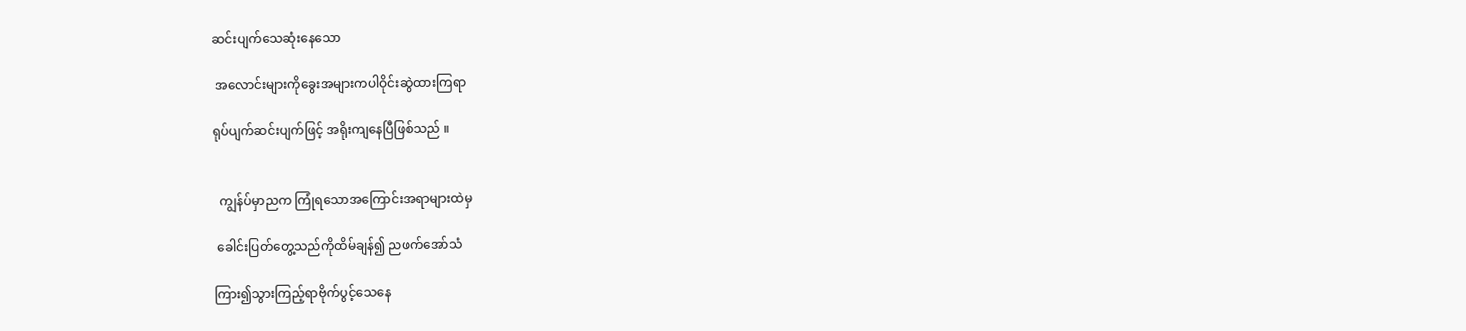ဆင်းပျက်သေဆုံးနေသော

 အလောင်းများကိုခွေးအများကပါဝိုင်းဆွဲထားကြရာ

ရုပ်ပျက်ဆင်းပျက်ဖြင့် အရိုးကျနေပြီဖြစ်သည် ။


  ကျွန်ပ်မှာညက ကြုံရသောအကြောင်းအရာများထဲမှ

 ခေါင်းပြတ်တွေ့သည်ကိုထိမ်ချန်၍ ညဖက်အော်သံ

ကြား၍သွားကြည့်ရာဗိုက်ပွင့်သေနေ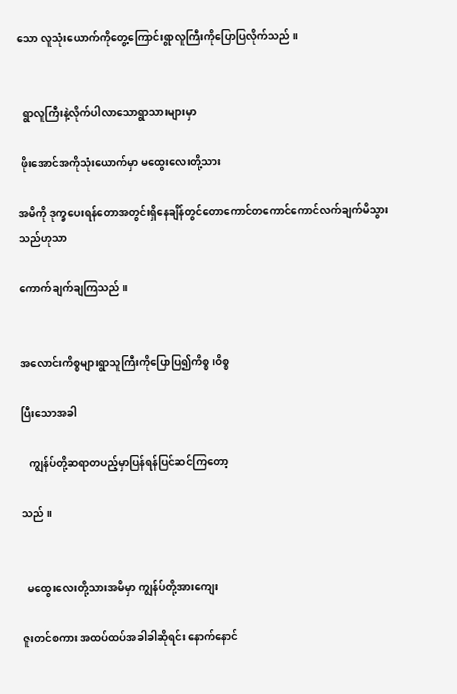သော လူသုံးယောက်ကိုတွေ့ကြောင်းရွာလူကြီးကိုပြောပြလိုက်သည် ။


  ရွာလူကြီးနဲ့လိုက်ပါလာသောရွာသားများမှာ

 ဖိုးအောင်အကိုသုံးယောက်မှာ မထွေးလေးတို့သား

အမိကို ဒုက္ခပေးရန်တောအတွင်းရှိနေချိန်တွင်တောကောင်တကောင်ကောင်လက်ချက်မိသွားသည်ဟုသာ

ကောက်ချက်ချကြသည် ။


အလောင်းကိစ္စများရွာသူကြီးကိုပြောပြ၍ကိစ္စ၊ဝိစ္စ

ပြီးသောအခါ

   ကျွန်ပ်တို့ဆရာတပည့်မှာပြန်ရန်ပြင်ဆင်ကြတော့

သည် ။


  မထွေးလေးတို့သားအမိမှာ ကျွန်ပ်တို့အားကျေး

ဇူးတင်စကား အထပ်ထပ်အခါခါဆိုရင်း နောက်နောင်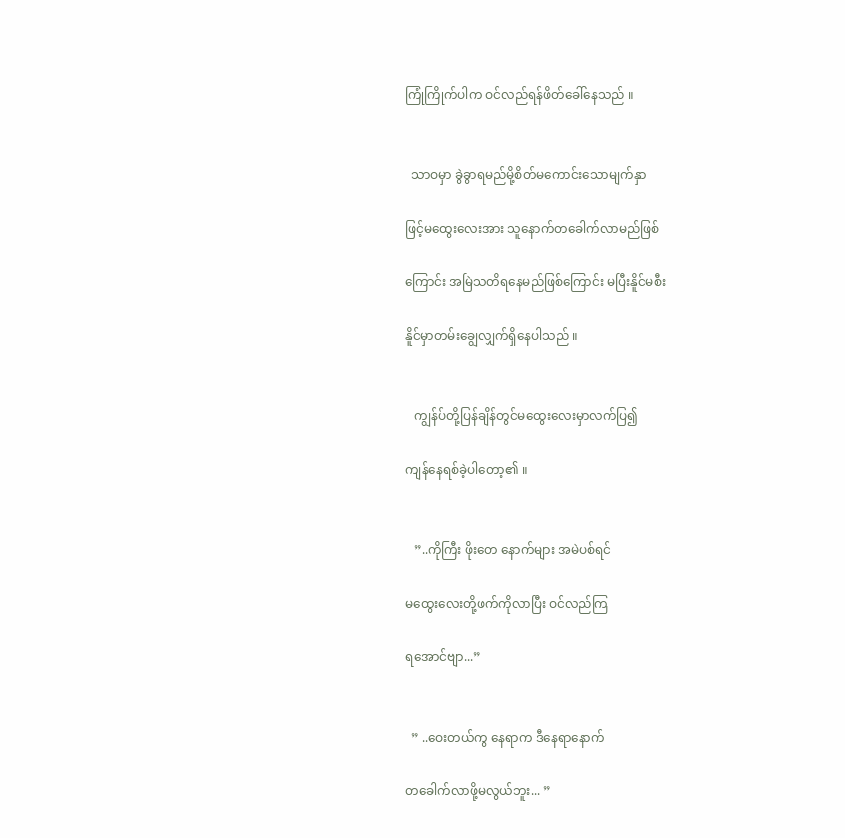ကြုံကြိုက်ပါက ဝင်လည်ရန်ဖိတ်ခေါ်နေသည် ။


  သာဝမှာ ခွဲခွာရမည်မို့စိတ်မကောင်းသောမျက်နှာ

ဖြင့်မထွေးလေးအား သူနောက်တခေါက်လာမည်ဖြစ်

ကြောင်း အမြဲသတိရနေမည်ဖြစ်ကြောင်း မပြီးနိူင်မစီး

နိူင်မှာတမ်းချွေလျှက်ရှိနေပါသည် ။


   ကျွန်ပ်တို့ပြန်ချိန်တွင်မထွေးလေးမှာလက်ပြ၍

ကျန်နေရစ်ခဲ့ပါတော့၏ ။


   ”..ကိုကြီး ဖိုးတေ နောက်များ အမဲပစ်ရင်

မထွေးလေးတို့ဖက်ကိုလာပြီး ဝင်လည်ကြ

ရအောင်ဗျာ...”


  ” ..ဝေးတယ်ကွ နေရာက ဒီနေရာနောက်

တခေါက်လာဖို့မလွယ်ဘူး... ”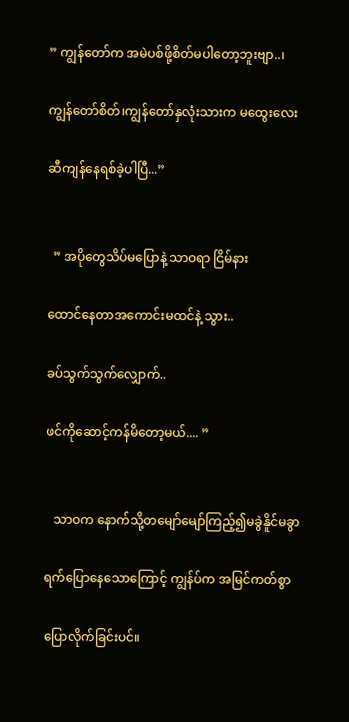” ကျွန်တော်က အမဲပစ်ဖို့စိတ်မပါတော့ဘူးဗျာ..၊

ကျွန်တော်စိတ်၊ကျွန်တော်နှလုံးသားက မထွေးလေး

ဆီကျန်နေရစ်ခဲ့ပါပြီ...”


  ” အပိုတွေသိပ်မပြောနဲ့ သာဝရာ ငြိမ်နား

ထောင်နေတာအကောင်းမထင်နဲ့ သွား..

ခပ်သွက်သွက်လျှောက်..

ဖင်ကိုဆောင့်ကန်မိတော့မယ်.... ”


   သာဝက နောက်သို့တမျော်မျော်ကြည့်၍မခွဲနိူင်မခွာ

ရက်ပြောနေသောကြောင့် ကျွန်ပ်က အမြင်ကတ်စွာ

ပြောလိုက်ခြင်းပင်။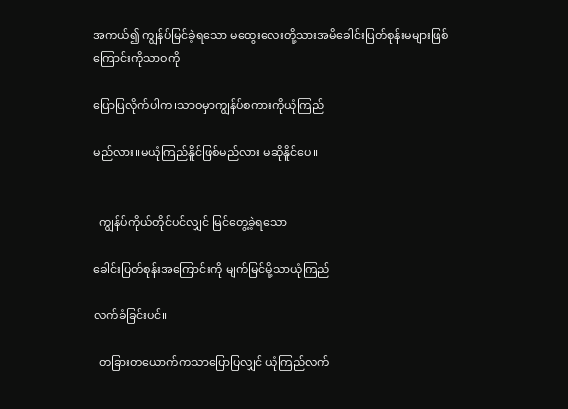အကယ်၍ ကျွန်ပ်မြင်ခဲ့ရသော မထွေးလေးတို့သားအမိခေါင်းပြတ်စုန်းမများဖြစ်ကြောင်းကိုသာဝကို

ပြောပြလိုက်ပါက၊သာဝမှာကျွန်ပ်စကားကိုယုံကြည်

မည်လား။မယုံကြည်နိူင်ဖြစ်မည်လား မဆိုနိူင်ပေ။


  ကျွန်ပ်ကိုယ်တိုင်ပင်လျှင် မြင်တွေ့ခဲ့ရသော

ခေါင်းပြတ်စုန်းအကြောင်းကို မျက်မြင်မို့သာယုံကြည်

လက်ခံခြင်းပင်။

  တခြားတယောက်ကသာပြောပြလျှင် ယုံကြည်လက်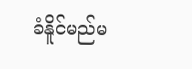ခံနိူင်မည်မ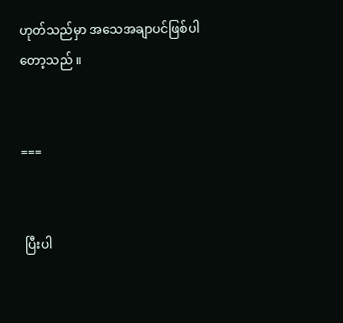ဟုတ်သည်မှာ အသေအချာပင်ဖြစ်ပါတော့သည် ။


===


 ပြီးပါ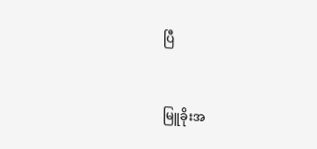ပြီ


မြူခိုးအ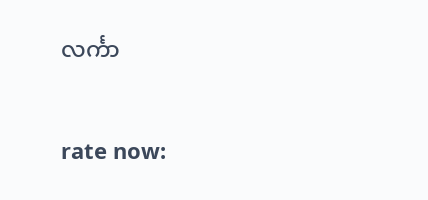လင်္ကာ


rate now: